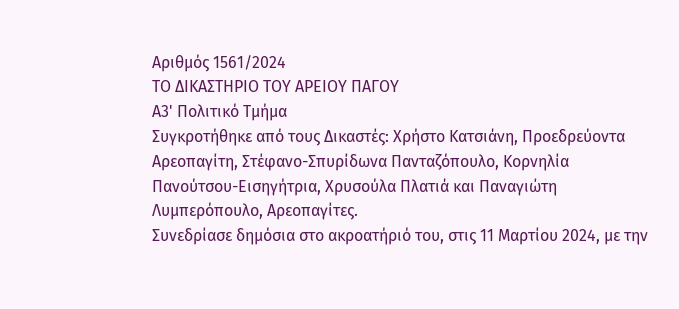Αριθμός 1561/2024
ΤΟ ΔΙΚΑΣΤΗΡΙΟ ΤΟΥ ΑΡΕΙΟΥ ΠΑΓΟΥ
Α3' Πολιτικό Τμήμα
Συγκροτήθηκε από τους Δικαστές: Χρήστο Κατσιάνη, Προεδρεύοντα Αρεοπαγίτη, Στέφανο-Σπυρίδωνα Πανταζόπουλο, Κορνηλία Πανούτσου-Εισηγήτρια, Χρυσούλα Πλατιά και Παναγιώτη Λυμπερόπουλο, Αρεοπαγίτες.
Συνεδρίασε δημόσια στο ακροατήριό του, στις 11 Μαρτίου 2024, με την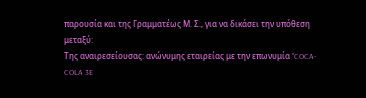παρουσία και της Γραμματέως Μ. Σ., για να δικάσει την υπόθεση μεταξύ:
Της αναιρεσείουσας: ανώνυμης εταιρείας με την επωνυμία "COCA-COLA 3E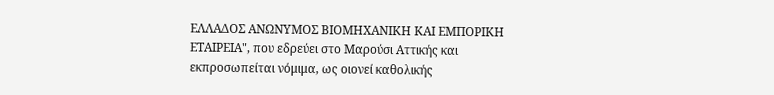ΕΛΛΑΔΟΣ ΑΝΩΝΥΜΟΣ ΒΙΟΜΗΧΑΝΙΚΗ ΚΑΙ ΕΜΠΟΡΙΚΗ ΕΤΑΙΡΕΙΑ", που εδρεύει στο Μαρούσι Αττικής και εκπροσωπείται νόμιμα, ως οιονεί καθολικής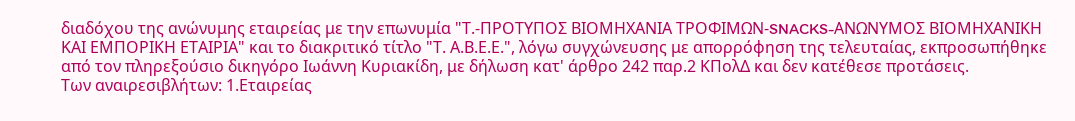διαδόχου της ανώνυμης εταιρείας με την επωνυμία "Τ.-ΠΡΟΤΥΠΟΣ ΒΙΟΜΗΧΑΝΙΑ ΤΡΟΦΙΜΩΝ-SNACKS-ΑΝΩΝΥΜΟΣ ΒΙΟΜΗΧΑΝΙΚΗ ΚΑΙ ΕΜΠΟΡΙΚΗ ΕΤΑΙΡΙΑ" και το διακριτικό τίτλο "Τ. Α.Β.Ε.Ε.", λόγω συγχώνευσης με απορρόφηση της τελευταίας, εκπροσωπήθηκε από τον πληρεξούσιο δικηγόρο Ιωάννη Κυριακίδη, με δήλωση κατ' άρθρο 242 παρ.2 ΚΠολΔ και δεν κατέθεσε προτάσεις.
Των αναιρεσιβλήτων: 1.Εταιρείας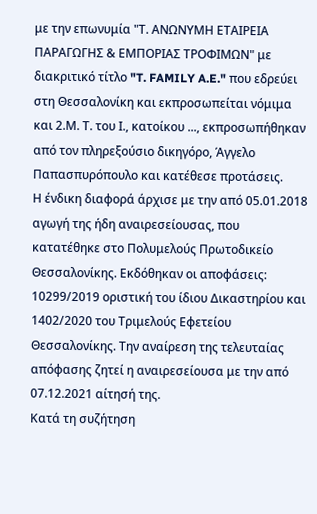με την επωνυμία "Τ. ΑΝΩΝΥΜΗ ΕΤΑΙΡΕΙΑ ΠΑΡΑΓΩΓΗΣ & ΕΜΠΟΡΙΑΣ ΤΡΟΦΙΜΩΝ" με διακριτικό τίτλο "T. FAMILY A.E." που εδρεύει στη Θεσσαλονίκη και εκπροσωπείται νόμιμα και 2.Μ. Τ. του Ι., κατοίκου ..., εκπροσωπήθηκαν από τον πληρεξούσιο δικηγόρο, Άγγελο Παπασπυρόπουλο και κατέθεσε προτάσεις.
Η ένδικη διαφορά άρχισε με την από 05.01.2018 αγωγή της ήδη αναιρεσείουσας, που κατατέθηκε στο Πολυμελούς Πρωτοδικείο Θεσσαλονίκης. Εκδόθηκαν οι αποφάσεις: 10299/2019 οριστική του ίδιου Δικαστηρίου και 1402/2020 του Τριμελούς Εφετείου Θεσσαλονίκης. Την αναίρεση της τελευταίας απόφασης ζητεί η αναιρεσείουσα με την από 07.12.2021 αίτησή της.
Κατά τη συζήτηση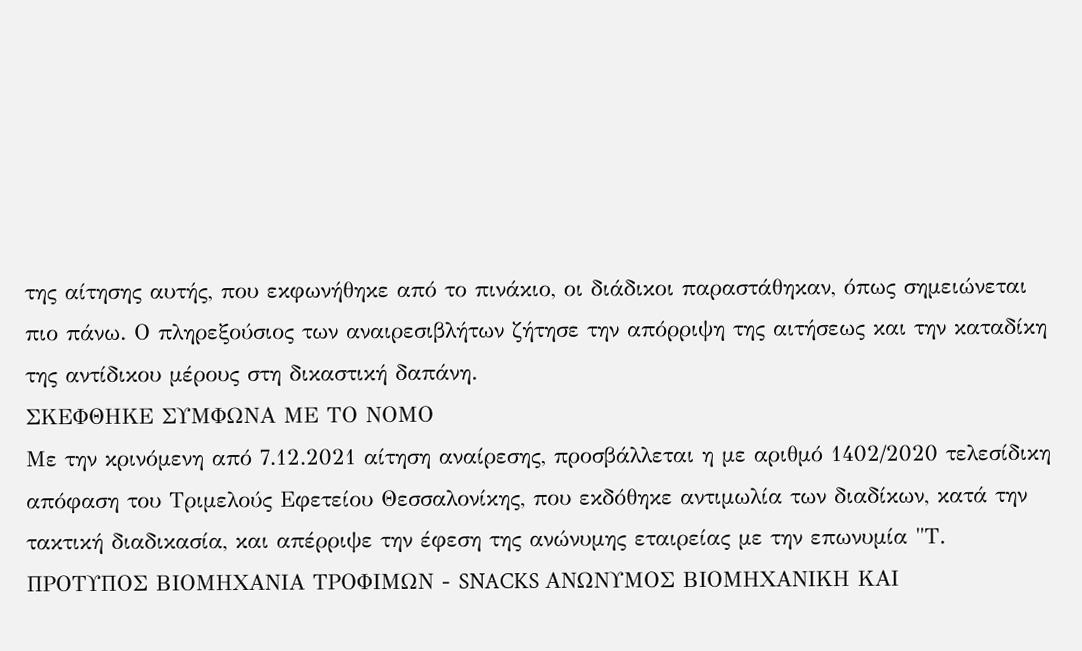της αίτησης αυτής, που εκφωνήθηκε από το πινάκιο, οι διάδικοι παραστάθηκαν, όπως σημειώνεται πιο πάνω. Ο πληρεξούσιος των αναιρεσιβλήτων ζήτησε την απόρριψη της αιτήσεως και την καταδίκη της αντίδικου μέρους στη δικαστική δαπάνη.
ΣΚΕΦΘΗΚΕ ΣΥΜΦΩΝΑ ΜΕ ΤΟ ΝΟΜΟ
Με την κρινόμενη από 7.12.2021 αίτηση αναίρεσης, προσβάλλεται η με αριθμό 1402/2020 τελεσίδικη απόφαση του Τριμελούς Εφετείου Θεσσαλονίκης, που εκδόθηκε αντιμωλία των διαδίκων, κατά την τακτική διαδικασία, και απέρριψε την έφεση της ανώνυμης εταιρείας με την επωνυμία "Τ. ΠΡΟΤΥΠΟΣ ΒΙΟΜΗΧΑΝΙΑ ΤΡΟΦΙΜΩΝ - SNACKS ΑΝΩΝΥΜΟΣ ΒΙΟΜΗΧΑΝΙΚΗ ΚΑΙ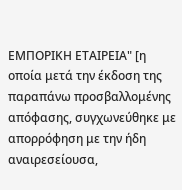ΕΜΠΟΡΙΚΗ ΕΤΑΙΡΕΙΑ" [η οποία μετά την έκδοση της παραπάνω προσβαλλομένης απόφασης, συγχωνεύθηκε με απορρόφηση με την ήδη αναιρεσείουσα,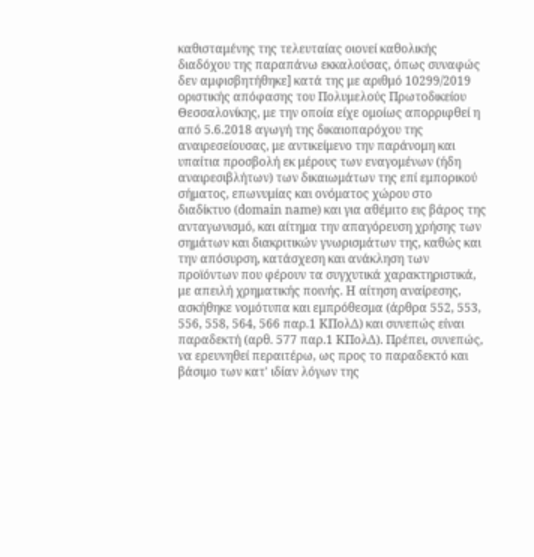καθισταμένης της τελευταίας οιονεί καθολικής διαδόχου της παραπάνω εκκαλούσας, όπως συναφώς δεν αμφισβητήθηκε] κατά της με αριθμό 10299/2019 οριστικής απόφασης του Πολυμελούς Πρωτοδικείου Θεσσαλονίκης, με την οποία είχε ομοίως απορριφθεί η από 5.6.2018 αγωγή της δικαιοπαρόχου της αναιρεσείουσας, με αντικείμενο την παράνομη και υπαίτια προσβολή εκ μέρους των εναγομένων (ήδη αναιρεσιβλήτων) των δικαιωμάτων της επί εμπορικού σήματος, επωνυμίας και ονόματος χώρου στο διαδίκτυο (domain name) και για αθέμιτο εις βάρος της ανταγωνισμό, και αίτημα την απαγόρευση χρήσης των σημάτων και διακριτικών γνωρισμάτων της, καθώς και την απόσυρση, κατάσχεση και ανάκληση των προϊόντων που φέρουν τα συγχυτικά χαρακτηριστικά, με απειλή χρηματικής ποινής. Η αίτηση αναίρεσης, ασκήθηκε νομότυπα και εμπρόθεσμα (άρθρα 552, 553, 556, 558, 564, 566 παρ.1 ΚΠολΔ) και συνεπώς είναι παραδεκτή (αρθ. 577 παρ.1 ΚΠολΔ). Πρέπει, συνεπώς, να ερευνηθεί περαιτέρω, ως προς το παραδεκτό και βάσιμο των κατ' ιδίαν λόγων της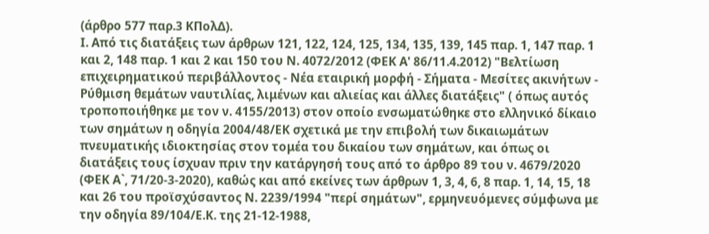(άρθρο 577 παρ.3 ΚΠολΔ).
Ι. Από τις διατάξεις των άρθρων 121, 122, 124, 125, 134, 135, 139, 145 παρ. 1, 147 παρ. 1 και 2, 148 παρ. 1 και 2 και 150 του Ν. 4072/2012 (ΦΕΚ Α' 86/11.4.2012) "Βελτίωση επιχειρηματικού περιβάλλοντος - Νέα εταιρική μορφή - Σήματα - Μεσίτες ακινήτων - Ρύθμιση θεμάτων ναυτιλίας, λιμένων και αλιείας και άλλες διατάξεις" ( όπως αυτός τροποποιήθηκε με τον ν. 4155/2013) στον οποίο ενσωματώθηκε στο ελληνικό δίκαιο των σημάτων η οδηγία 2004/48/ΕΚ σχετικά με την επιβολή των δικαιωμάτων πνευματικής ιδιοκτησίας στον τομέα του δικαίου των σημάτων, και όπως οι διατάξεις τους ίσχυαν πριν την κατάργησή τους από το άρθρο 89 του ν. 4679/2020 (ΦΕΚ Α`, 71/20-3-2020), καθώς και από εκείνες των άρθρων 1, 3, 4, 6, 8 παρ. 1, 14, 15, 18 και 26 του προϊσχύσαντος Ν. 2239/1994 "περί σημάτων", ερμηνευόμενες σύμφωνα με την οδηγία 89/104/Ε.Κ. της 21-12-1988,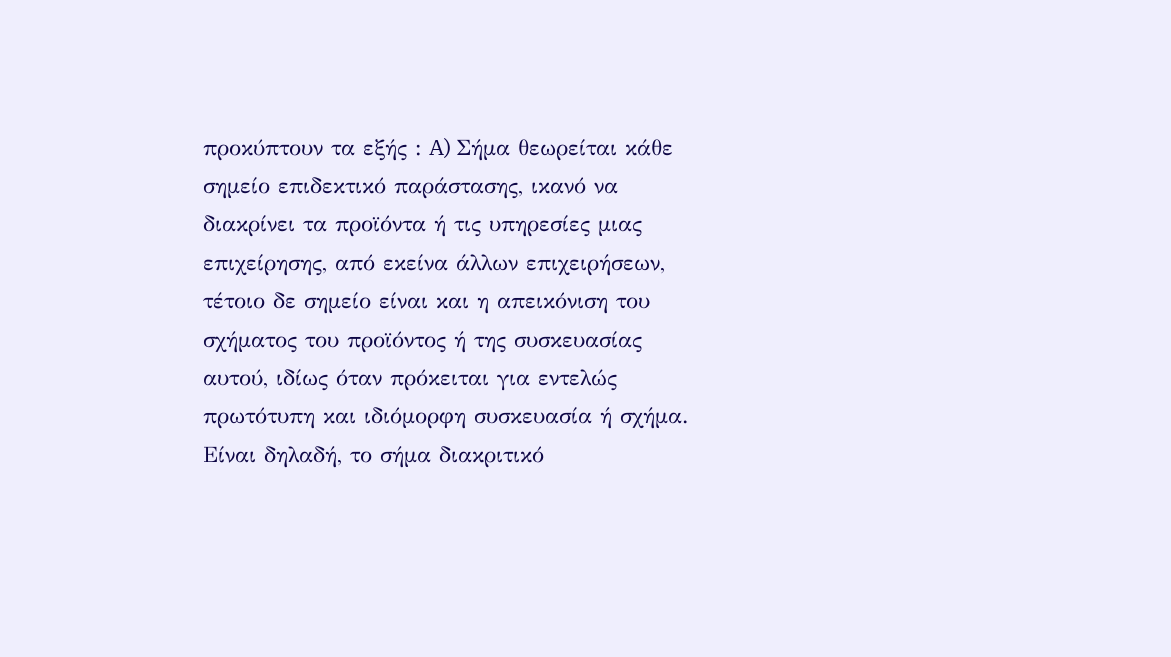προκύπτουν τα εξής : A) Σήμα θεωρείται κάθε σημείο επιδεκτικό παράστασης, ικανό να διακρίνει τα προϊόντα ή τις υπηρεσίες μιας επιχείρησης, από εκείνα άλλων επιχειρήσεων, τέτοιο δε σημείο είναι και η απεικόνιση του σχήματος του προϊόντος ή της συσκευασίας αυτού, ιδίως όταν πρόκειται για εντελώς πρωτότυπη και ιδιόμορφη συσκευασία ή σχήμα. Είναι δηλαδή, το σήμα διακριτικό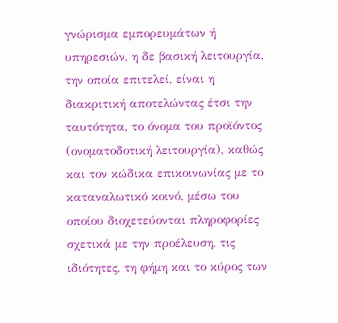γνώρισμα εμπορευμάτων ή υπηρεσιών, η δε βασική λειτουργία, την οποία επιτελεί, είναι η διακριτική αποτελώντας έτσι την ταυτότητα, το όνομα του προϊόντος (ονοματοδοτική λειτουργία), καθώς και τον κώδικα επικοινωνίας με το καταναλωτικό κοινό, μέσω του οποίου διοχετεύονται πληροφορίες σχετικά με την προέλευση, τις ιδιότητες, τη φήμη και το κύρος των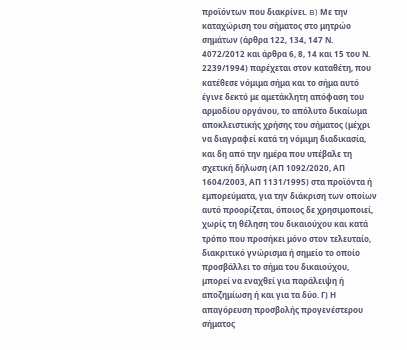προϊόντων που διακρίνει. B) Με την καταχώριση του σήματος στο μητρώο σημάτων (άρθρα 122, 134, 147 Ν. 4072/2012 και άρθρα 6, 8, 14 και 15 του Ν. 2239/1994) παρέχεται στον καταθέτη, που κατέθεσε νόμιμα σήμα και το σήμα αυτό έγινε δεκτό με αμετάκλητη απόφαση του αρμοδίου οργάνου, το απόλυτο δικαίωμα αποκλειστικής χρήσης του σήματος (μέχρι να διαγραφεί κατά τη νόμιμη διαδικασία, και δη από την ημέρα που υπέβαλε τη σχετική δήλωση (ΑΠ 1092/2020, ΑΠ 1604/2003, ΑΠ 1131/1995) στα προϊόντα ή εμπορεύματα, για την διάκριση των οποίων αυτό προορίζεται, όποιος δε χρησιμοποιεί, χωρίς τη θέληση του δικαιούχου και κατά τρόπο που προσήκει μόνο στον τελευταίο, διακριτικό γνώρισμα ή σημείο το οποίο προσβάλλει το σήμα του δικαιούχου, μπορεί να εναχθεί για παράλειψη ή αποζημίωση ή και για τα δύο. Γ) Η απαγόρευση προσβολής προγενέστερου σήματος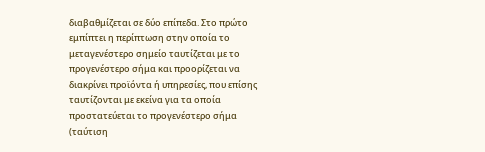διαβαθμίζεται σε δύο επίπεδα. Στο πρώτο εμπίπτει η περίπτωση στην οποία το μεταγενέστερο σημείο ταυτίζεται με το προγενέστερο σήμα και προορίζεται να διακρίνει προϊόντα ή υπηρεσίες, που επίσης ταυτίζονται με εκείνα για τα οποία προστατεύεται το προγενέστερο σήμα (ταύτιση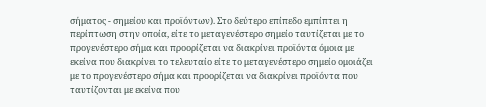σήματος - σημείου και προϊόντων). Στο δεύτερο επίπεδο εμπίπτει η περίπτωση στην οποία, είτε το μεταγενέστερο σημείο ταυτίζεται με το προγενέστερο σήμα και προορίζεται να διακρίνει προϊόντα όμοια με εκείνα που διακρίνει το τελευταίο είτε το μεταγενέστερο σημείο ομοιάζει με το προγενέστερο σήμα και προορίζεται να διακρίνει προϊόντα που ταυτίζονται με εκείνα που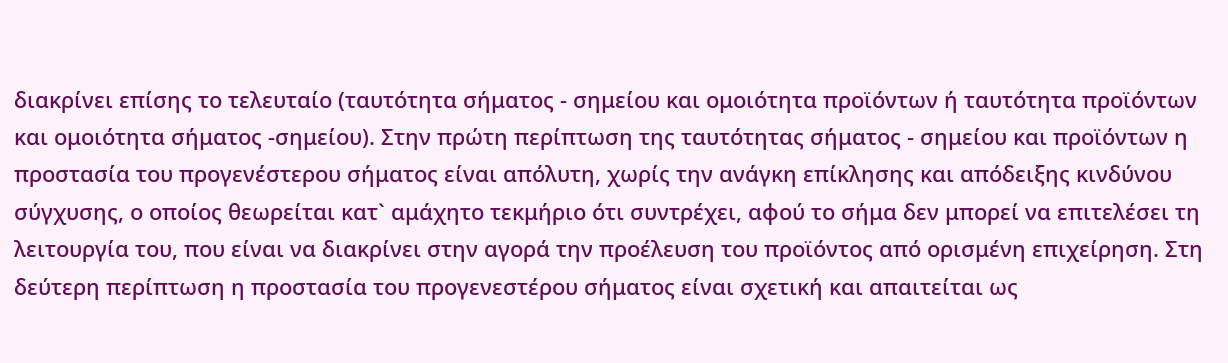διακρίνει επίσης το τελευταίο (ταυτότητα σήματος - σημείου και ομοιότητα προϊόντων ή ταυτότητα προϊόντων και ομοιότητα σήματος -σημείου). Στην πρώτη περίπτωση της ταυτότητας σήματος - σημείου και προϊόντων η προστασία του προγενέστερου σήματος είναι απόλυτη, χωρίς την ανάγκη επίκλησης και απόδειξης κινδύνου σύγχυσης, ο οποίος θεωρείται κατ` αμάχητο τεκμήριο ότι συντρέχει, αφού το σήμα δεν μπορεί να επιτελέσει τη λειτουργία του, που είναι να διακρίνει στην αγορά την προέλευση του προϊόντος από ορισμένη επιχείρηση. Στη δεύτερη περίπτωση η προστασία του προγενεστέρου σήματος είναι σχετική και απαιτείται ως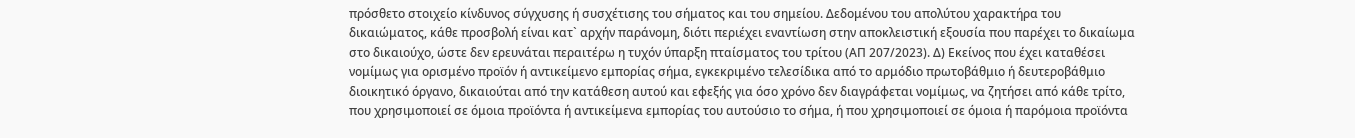πρόσθετο στοιχείο κίνδυνος σύγχυσης ή συσχέτισης του σήματος και του σημείου. Δεδομένου του απολύτου χαρακτήρα του δικαιώματος, κάθε προσβολή είναι κατ` αρχήν παράνομη, διότι περιέχει εναντίωση στην αποκλειστική εξουσία που παρέχει το δικαίωμα στο δικαιούχο, ώστε δεν ερευνάται περαιτέρω η τυχόν ύπαρξη πταίσματος του τρίτου (ΑΠ 207/2023). Δ) Εκείνος που έχει καταθέσει νομίμως για ορισμένο προϊόν ή αντικείμενο εμπορίας σήμα, εγκεκριμένο τελεσίδικα από το αρμόδιο πρωτοβάθμιο ή δευτεροβάθμιο διοικητικό όργανο, δικαιούται από την κατάθεση αυτού και εφεξής για όσο χρόνο δεν διαγράφεται νομίμως, να ζητήσει από κάθε τρίτο, που χρησιμοποιεί σε όμοια προϊόντα ή αντικείμενα εμπορίας του αυτούσιο το σήμα, ή που χρησιμοποιεί σε όμοια ή παρόμοια προϊόντα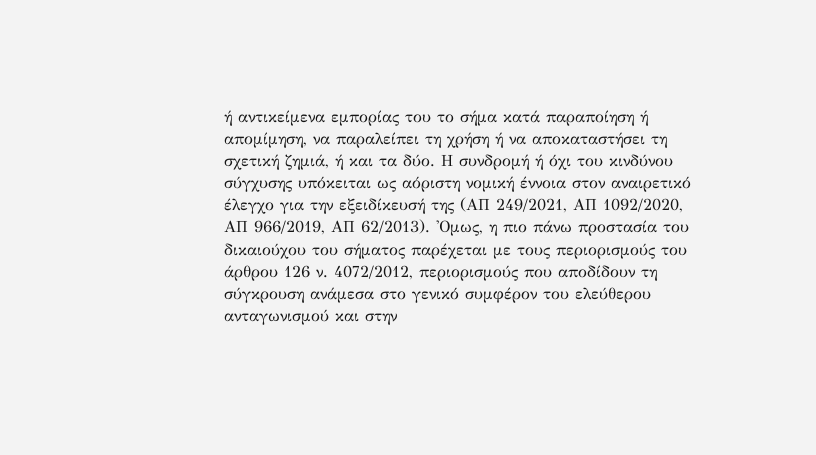ή αντικείμενα εμπορίας του το σήμα κατά παραποίηση ή απομίμηση, να παραλείπει τη χρήση ή να αποκαταστήσει τη σχετική ζημιά, ή και τα δύο. Η συνδρομή ή όχι του κινδύνου σύγχυσης υπόκειται ως αόριστη νομική έννοια στον αναιρετικό έλεγχο για την εξειδίκευσή της (ΑΠ 249/2021, ΑΠ 1092/2020, ΑΠ 966/2019, ΑΠ 62/2013). 'Ομως, η πιο πάνω προστασία του δικαιούχου του σήματος παρέχεται με τους περιορισμούς του άρθρου 126 ν. 4072/2012, περιορισμούς που αποδίδουν τη σύγκρουση ανάμεσα στο γενικό συμφέρον του ελεύθερου ανταγωνισμού και στην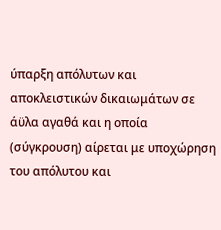ύπαρξη απόλυτων και αποκλειστικών δικαιωμάτων σε άϋλα αγαθά και η οποία (σύγκρουση) αίρεται με υποχώρηση του απόλυτου και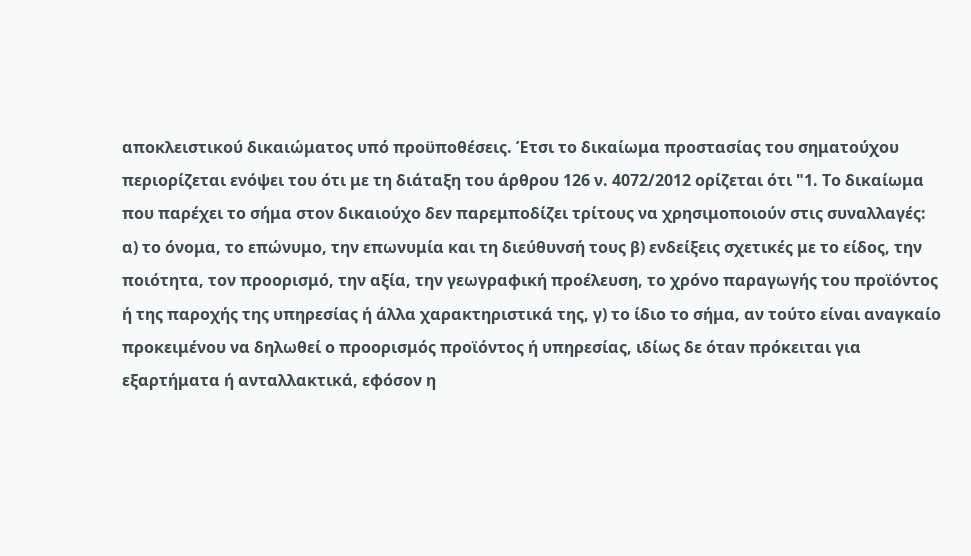αποκλειστικού δικαιώματος υπό προϋποθέσεις. Έτσι το δικαίωμα προστασίας του σηματούχου περιορίζεται ενόψει του ότι με τη διάταξη του άρθρου 126 ν. 4072/2012 ορίζεται ότι "1. Το δικαίωμα που παρέχει το σήμα στον δικαιούχο δεν παρεμποδίζει τρίτους να χρησιμοποιούν στις συναλλαγές: α) το όνομα, το επώνυμο, την επωνυμία και τη διεύθυνσή τους β) ενδείξεις σχετικές με το είδος, την ποιότητα, τον προορισμό, την αξία, την γεωγραφική προέλευση, το χρόνο παραγωγής του προϊόντος ή της παροχής της υπηρεσίας ή άλλα χαρακτηριστικά της, γ) το ίδιο το σήμα, αν τούτο είναι αναγκαίο προκειμένου να δηλωθεί ο προορισμός προϊόντος ή υπηρεσίας, ιδίως δε όταν πρόκειται για εξαρτήματα ή ανταλλακτικά, εφόσον η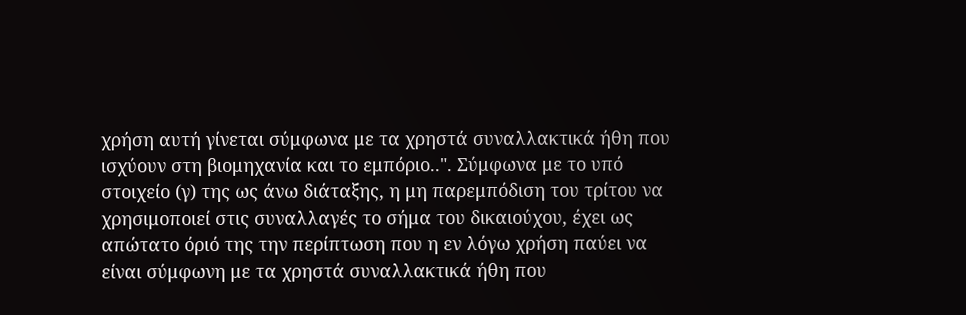χρήση αυτή γίνεται σύμφωνα με τα χρηστά συναλλακτικά ήθη που ισχύουν στη βιομηχανία και το εμπόριο..". Σύμφωνα με το υπό στοιχείο (γ) της ως άνω διάταξης, η μη παρεμπόδιση του τρίτου να χρησιμοποιεί στις συναλλαγές το σήμα του δικαιούχου, έχει ως απώτατο όριό της την περίπτωση που η εν λόγω χρήση παύει να είναι σύμφωνη με τα χρηστά συναλλακτικά ήθη που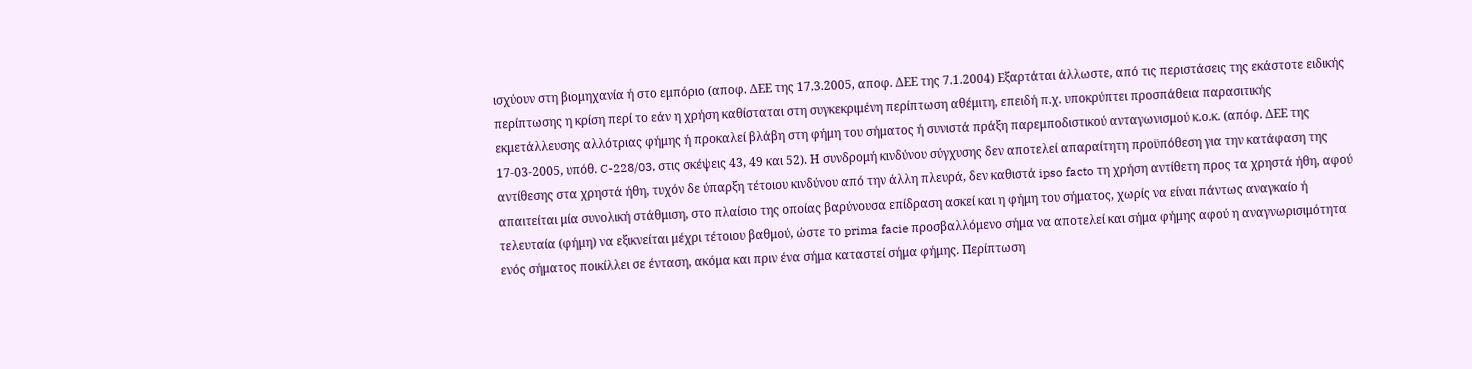ισχύουν στη βιομηχανία ή στο εμπόριο (αποφ. ΔΕΕ της 17.3.2005, αποφ. ΔΕΕ της 7.1.2004) Εξαρτάται άλλωστε, από τις περιστάσεις της εκάστοτε ειδικής περίπτωσης η κρίση περί το εάν η χρήση καθίσταται στη συγκεκριμένη περίπτωση αθέμιτη, επειδή π.χ. υποκρύπτει προσπάθεια παρασιτικής εκμετάλλευσης αλλότριας φήμης ή προκαλεί βλάβη στη φήμη του σήματος ή συνιστά πράξη παρεμποδιστικού ανταγωνισμού κ.ο.κ. (απόφ. ΔΕΕ της 17-03-2005, υπόθ. C-228/03, στις σκέψεις 43, 49 και 52). Η συνδρομή κινδύνου σύγχυσης δεν αποτελεί απαραίτητη προϋπόθεση για την κατάφαση της αντίθεσης στα χρηστά ήθη, τυχόν δε ύπαρξη τέτοιου κινδύνου από την άλλη πλευρά, δεν καθιστά ipso facto τη χρήση αντίθετη προς τα χρηστά ήθη, αφού απαιτείται μία συνολική στάθμιση, στο πλαίσιο της οποίας βαρύνουσα επίδραση ασκεί και η φήμη του σήματος, χωρίς να είναι πάντως αναγκαίο ή τελευταία (φήμη) να εξικνείται μέχρι τέτοιου βαθμού, ώστε το prima facie προσβαλλόμενο σήμα να αποτελεί και σήμα φήμης αφού η αναγνωρισιμότητα ενός σήματος ποικίλλει σε ένταση, ακόμα και πριν ένα σήμα καταστεί σήμα φήμης. Περίπτωση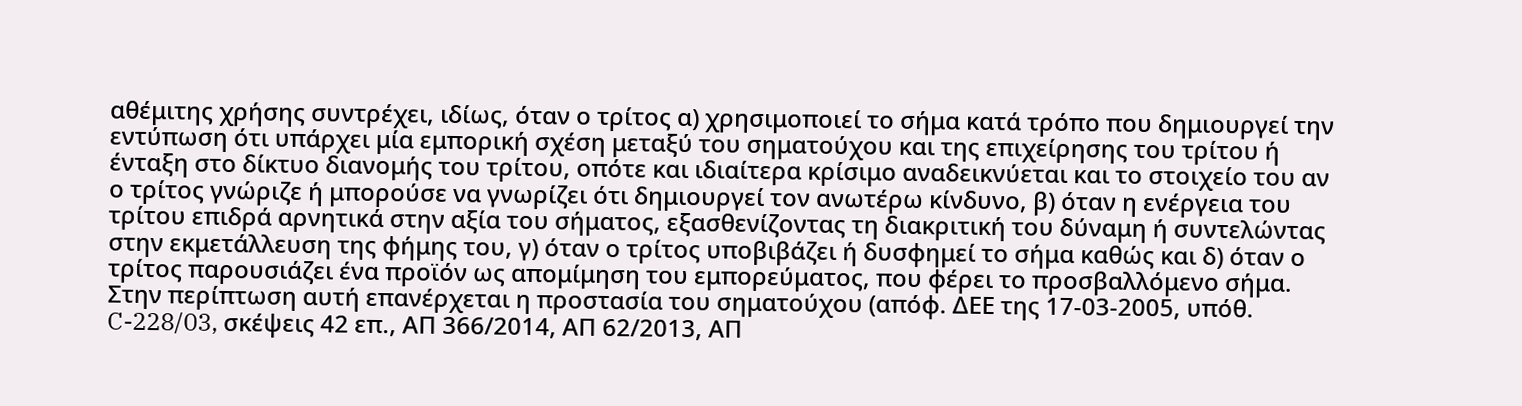αθέμιτης χρήσης συντρέχει, ιδίως, όταν ο τρίτος α) χρησιμοποιεί το σήμα κατά τρόπο που δημιουργεί την εντύπωση ότι υπάρχει μία εμπορική σχέση μεταξύ του σηματούχου και της επιχείρησης του τρίτου ή ένταξη στο δίκτυο διανομής του τρίτου, οπότε και ιδιαίτερα κρίσιμο αναδεικνύεται και το στοιχείο του αν ο τρίτος γνώριζε ή μπορούσε να γνωρίζει ότι δημιουργεί τον ανωτέρω κίνδυνο, β) όταν η ενέργεια του τρίτου επιδρά αρνητικά στην αξία του σήματος, εξασθενίζοντας τη διακριτική του δύναμη ή συντελώντας στην εκμετάλλευση της φήμης του, γ) όταν ο τρίτος υποβιβάζει ή δυσφημεί το σήμα καθώς και δ) όταν ο τρίτος παρουσιάζει ένα προϊόν ως απομίμηση του εμπορεύματος, που φέρει το προσβαλλόμενο σήμα.
Στην περίπτωση αυτή επανέρχεται η προστασία του σηματούχου (απόφ. ΔΕΕ της 17-03-2005, υπόθ. C-228/03, σκέψεις 42 επ., ΑΠ 366/2014, ΑΠ 62/2013, ΑΠ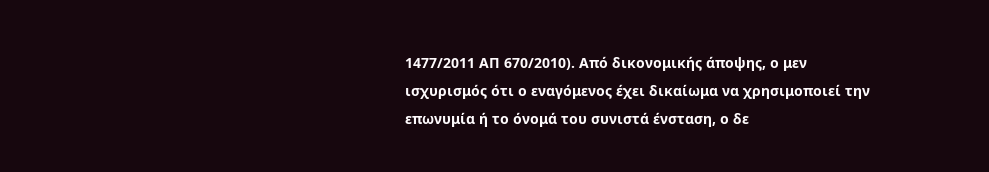1477/2011 ΑΠ 670/2010). Από δικονομικής άποψης, ο μεν ισχυρισμός ότι ο εναγόμενος έχει δικαίωμα να χρησιμοποιεί την επωνυμία ή το όνομά του συνιστά ένσταση, ο δε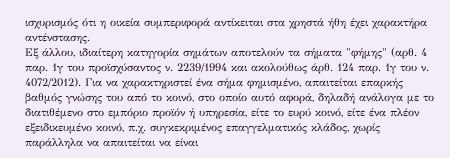ισχυρισμός ότι η οικεία συμπεριφορά αντίκειται στα χρηστά ήθη έχει χαρακτήρα αντένστασης.
Εξ άλλου, ιδιαίτερη κατηγορία σημάτων αποτελούν τα σήματα "φήμης" (αρθ. 4 παρ. 1γ του προϊσχύσαντος ν. 2239/1994 και ακολούθως άρθ. 124 παρ. 1γ του ν. 4072/2012). Για να χαρακτηριστεί ένα σήμα φημισμένο, απαιτείται επαρκής βαθμός γνώσης του από το κοινό, στο οποίο αυτό αφορά, δηλαδή ανάλογα με το διατιθέμενο στο εμπόριο προϊόν ή υπηρεσία, είτε το ευρύ κοινό, είτε ένα πλέον εξειδικευμένο κοινό, π.χ. συγκεκριμένος επαγγελματικός κλάδος, χωρίς παράλληλα να απαιτείται να είναι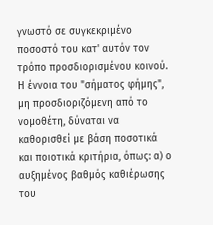γνωστό σε συγκεκριμένο ποσοστό του κατ' αυτόν τον τρόπο προσδιορισμένου κοινού. Η έννοια του "σήματος φήμης", μη προσδιοριζόμενη από το νομοθέτη, δύναται να καθορισθεί με βάση ποσοτικά και ποιοτικά κριτήρια, όπως: α) ο αυξημένος βαθμός καθιέρωσης του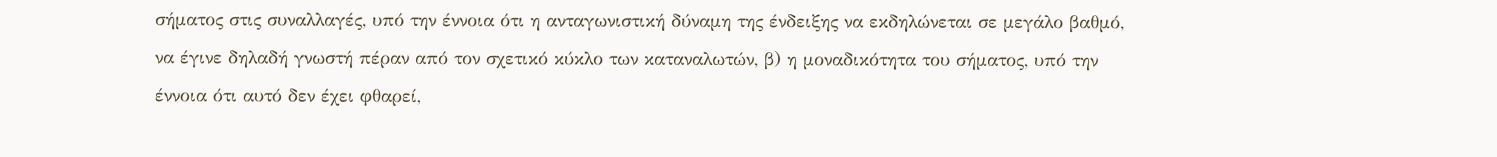σήματος στις συναλλαγές, υπό την έννοια ότι η ανταγωνιστική δύναμη της ένδειξης να εκδηλώνεται σε μεγάλο βαθμό, να έγινε δηλαδή γνωστή πέραν από τον σχετικό κύκλο των καταναλωτών, β) η μοναδικότητα του σήματος, υπό την έννοια ότι αυτό δεν έχει φθαρεί,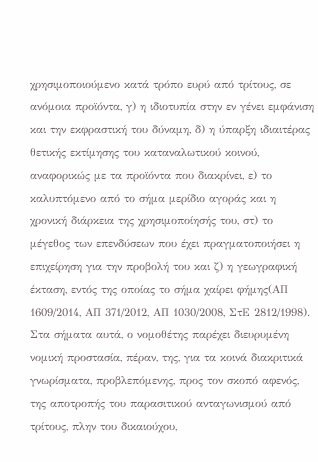χρησιμοποιούμενο κατά τρόπο ευρύ από τρίτους, σε ανόμοια προϊόντα, γ) η ιδιοτυπία στην εν γένει εμφάνιση και την εκφραστική του δύναμη, δ) η ύπαρξη ιδιαιτέρας θετικής εκτίμησης του καταναλωτικού κοινού, αναφορικώς με τα προϊόντα που διακρίνει, ε) το καλυπτόμενο από το σήμα μερίδιο αγοράς και η χρονική διάρκεια της χρησιμοποίησής του, στ) το μέγεθος των επενδύσεων που έχει πραγματοποιήσει η επιχείρηση για την προβολή του και ζ) η γεωγραφική έκταση, εντός της οποίας το σήμα χαίρει φήμης(ΑΠ 1609/2014, ΑΠ 371/2012, ΑΠ 1030/2008, ΣτΕ 2812/1998). Στα σήματα αυτά, ο νομοθέτης παρέχει διευρυμένη νομική προστασία, πέραν, της, για τα κοινά διακριτικά γνωρίσματα, προβλεπόμενης, προς τον σκοπό αφενός, της αποτροπής του παρασιτικού ανταγωνισμού από τρίτους, πλην του δικαιούχου,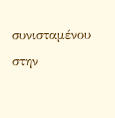συνισταμένου στην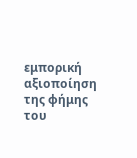εμπορική αξιοποίηση της φήμης του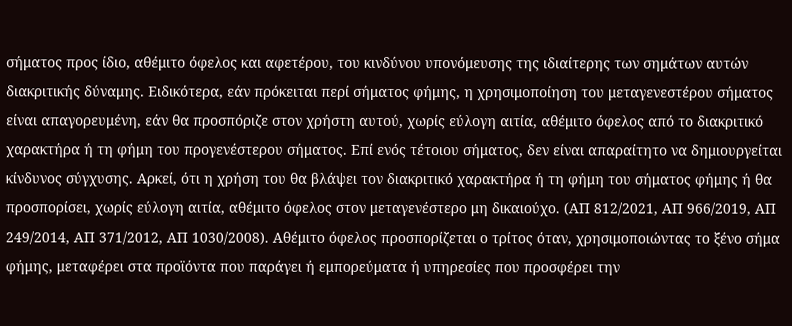σήματος προς ίδιο, αθέμιτο όφελος και αφετέρου, του κινδύνου υπονόμευσης της ιδιαίτερης των σημάτων αυτών διακριτικής δύναμης. Ειδικότερα, εάν πρόκειται περί σήματος φήμης, η χρησιμοποίηση του μεταγενεστέρου σήματος είναι απαγορευμένη, εάν θα προσπόριζε στον χρήστη αυτού, χωρίς εύλογη αιτία, αθέμιτο όφελος από το διακριτικό χαρακτήρα ή τη φήμη του προγενέστερου σήματος. Επί ενός τέτοιου σήματος, δεν είναι απαραίτητο να δημιουργείται κίνδυνος σύγχυσης. Αρκεί, ότι η χρήση του θα βλάψει τον διακριτικό χαρακτήρα ή τη φήμη του σήματος φήμης ή θα προσπορίσει, χωρίς εύλογη αιτία, αθέμιτο όφελος στον μεταγενέστερο μη δικαιούχο. (ΑΠ 812/2021, ΑΠ 966/2019, ΑΠ 249/2014, ΑΠ 371/2012, ΑΠ 1030/2008). Αθέμιτο όφελος προσπορίζεται ο τρίτος όταν, χρησιμοποιώντας το ξένο σήμα φήμης, μεταφέρει στα προϊόντα που παράγει ή εμπορεύματα ή υπηρεσίες που προσφέρει την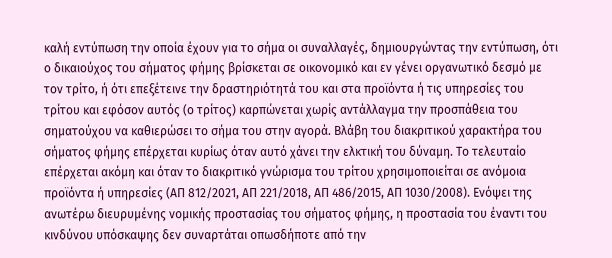καλή εντύπωση την οποία έχουν για το σήμα οι συναλλαγές, δημιουργώντας την εντύπωση, ότι ο δικαιούχος του σήματος φήμης βρίσκεται σε οικονομικό και εν γένει οργανωτικό δεσμό με τον τρίτο, ή ότι επεξέτεινε την δραστηριότητά του και στα προϊόντα ή τις υπηρεσίες του τρίτου και εφόσον αυτός (ο τρίτος) καρπώνεται χωρίς αντάλλαγμα την προσπάθεια του σηματούχου να καθιερώσει το σήμα του στην αγορά. Βλάβη του διακριτικού χαρακτήρα του σήματος φήμης επέρχεται κυρίως όταν αυτό χάνει την ελκτική του δύναμη. Το τελευταίο επέρχεται ακόμη και όταν το διακριτικό γνώρισμα του τρίτου χρησιμοποιείται σε ανόμοια προϊόντα ή υπηρεσίες (ΑΠ 812/2021, ΑΠ 221/2018, ΑΠ 486/2015, ΑΠ 1030/2008). Ενόψει της ανωτέρω διευρυμένης νομικής προστασίας του σήματος φήμης, η προστασία του έναντι του κινδύνου υπόσκαψης δεν συναρτάται οπωσδήποτε από την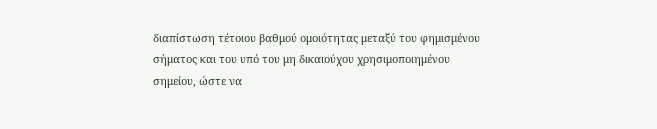διαπίστωση τέτοιου βαθμού ομοιότητας μεταξύ του φημισμένου σήματος και του υπό του μη δικαιούχου χρησιμοποιημένου σημείου, ώστε να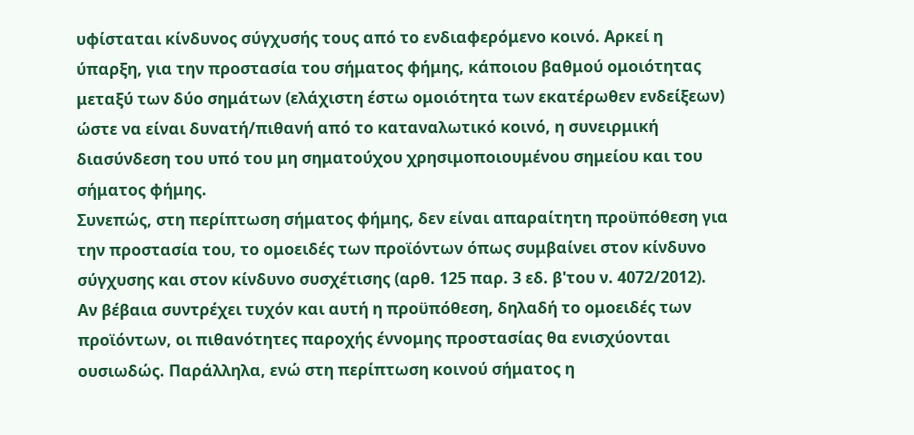υφίσταται κίνδυνος σύγχυσής τους από το ενδιαφερόμενο κοινό. Αρκεί η ύπαρξη, για την προστασία του σήματος φήμης, κάποιου βαθμού ομοιότητας μεταξύ των δύο σημάτων (ελάχιστη έστω ομοιότητα των εκατέρωθεν ενδείξεων) ώστε να είναι δυνατή/πιθανή από το καταναλωτικό κοινό, η συνειρμική διασύνδεση του υπό του μη σηματούχου χρησιμοποιουμένου σημείου και του σήματος φήμης.
Συνεπώς, στη περίπτωση σήματος φήμης, δεν είναι απαραίτητη προϋπόθεση για την προστασία του, το ομοειδές των προϊόντων όπως συμβαίνει στον κίνδυνο σύγχυσης και στον κίνδυνο συσχέτισης (αρθ. 125 παρ. 3 εδ. β'του ν. 4072/2012). Αν βέβαια συντρέχει τυχόν και αυτή η προϋπόθεση, δηλαδή το ομοειδές των προϊόντων, οι πιθανότητες παροχής έννομης προστασίας θα ενισχύονται ουσιωδώς. Παράλληλα, ενώ στη περίπτωση κοινού σήματος η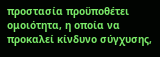προστασία προϋποθέτει ομοιότητα, η οποία να προκαλεί κίνδυνο σύγχυσης,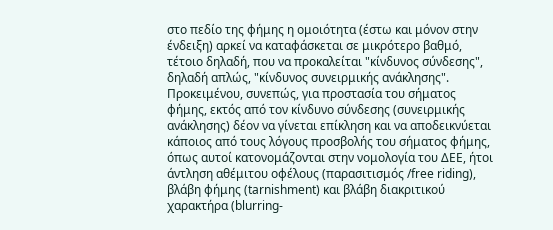στο πεδίο της φήμης η ομοιότητα (έστω και μόνον στην ένδειξη) αρκεί να καταφάσκεται σε μικρότερο βαθμό, τέτοιο δηλαδή, που να προκαλείται "κίνδυνος σύνδεσης", δηλαδή απλώς, "κίνδυνος συνειρμικής ανάκλησης".
Προκειμένου, συνεπώς, για προστασία του σήματος φήμης, εκτός από τον κίνδυνο σύνδεσης (συνειρμικής ανάκλησης) δέον να γίνεται επίκληση και να αποδεικνύεται κάποιος από τους λόγους προσβολής του σήματος φήμης, όπως αυτοί κατονομάζονται στην νομολογία του ΔΕΕ, ήτοι άντληση αθέμιτου οφέλους (παρασιτισμός /free riding), βλάβη φήμης (tarnishment) και βλάβη διακριτικού χαρακτήρα (blurring-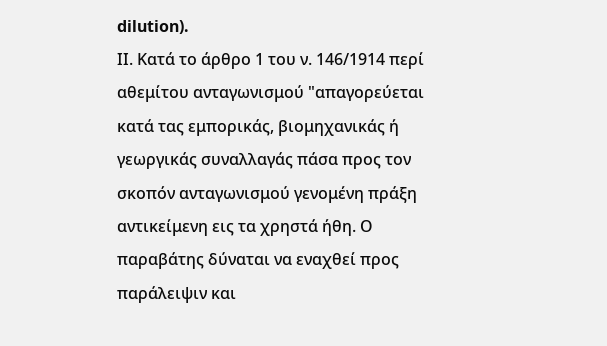dilution).
ΙΙ. Κατά το άρθρο 1 του ν. 146/1914 περί αθεμίτου ανταγωνισμού "απαγορεύεται κατά τας εμπορικάς, βιομηχανικάς ή γεωργικάς συναλλαγάς πάσα προς τον σκοπόν ανταγωνισμού γενομένη πράξη αντικείμενη εις τα χρηστά ήθη. Ο παραβάτης δύναται να εναχθεί προς παράλειψιν και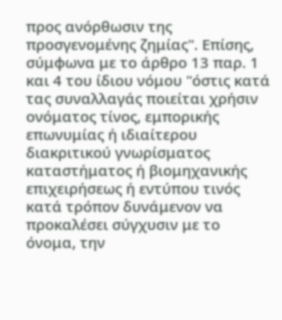προς ανόρθωσιν της προσγενομένης ζημίας". Επίσης, σύμφωνα με το άρθρο 13 παρ. 1 και 4 του ίδιου νόμου "όστις κατά τας συναλλαγάς ποιείται χρήσιν ονόματος τίνος, εμπορικής επωνυμίας ή ιδιαίτερου διακριτικού γνωρίσματος καταστήματος ή βιομηχανικής επιχειρήσεως ή εντύπου τινός κατά τρόπον δυνάμενον να προκαλέσει σύγχυσιν με το όνομα, την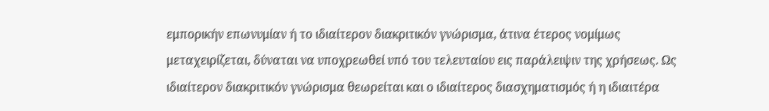εμπορικήν επωνυμίαν ή το ιδιαίτερον διακριτικόν γνώρισμα, άτινα έτερος νομίμως μεταχειρίζεται, δύναται να υποχρεωθεί υπό του τελευταίου εις παράλειψιν της χρήσεως. Ως ιδιαίτερον διακριτικόν γνώρισμα θεωρείται και ο ιδιαίτερος διασχηματισμός ή η ιδιαιτέρα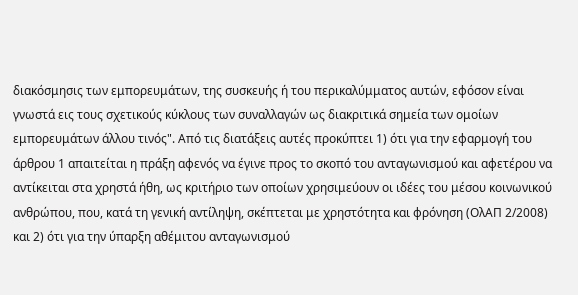διακόσμησις των εμπορευμάτων, της συσκευής ή του περικαλύμματος αυτών, εφόσον είναι γνωστά εις τους σχετικούς κύκλους των συναλλαγών ως διακριτικά σημεία των ομοίων εμπορευμάτων άλλου τινός". Από τις διατάξεις αυτές προκύπτει 1) ότι για την εφαρμογή του άρθρου 1 απαιτείται η πράξη αφενός να έγινε προς το σκοπό του ανταγωνισμού και αφετέρου να αντίκειται στα χρηστά ήθη, ως κριτήριο των οποίων χρησιμεύουν οι ιδέες του μέσου κοινωνικού ανθρώπου, που, κατά τη γενική αντίληψη, σκέπτεται με χρηστότητα και φρόνηση (ΟλΑΠ 2/2008) και 2) ότι για την ύπαρξη αθέμιτου ανταγωνισμού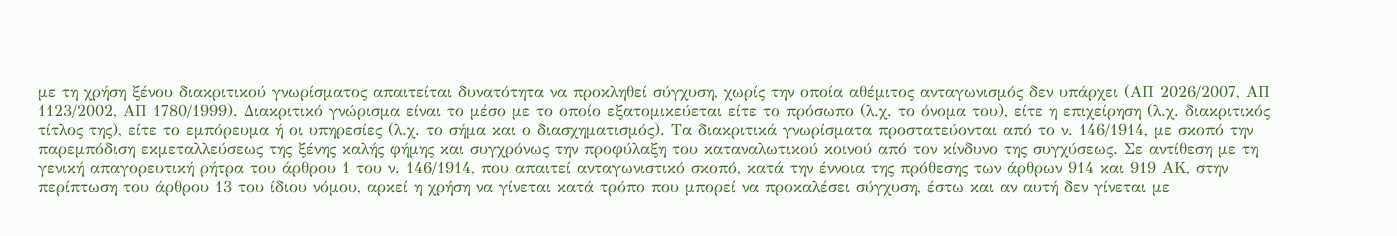με τη χρήση ξένου διακριτικού γνωρίσματος απαιτείται δυνατότητα να προκληθεί σύγχυση, χωρίς την οποία αθέμιτος ανταγωνισμός δεν υπάρχει (ΑΠ 2026/2007, ΑΠ 1123/2002, ΑΠ 1780/1999). Διακριτικό γνώρισμα είναι το μέσο με το οποίο εξατομικεύεται είτε το πρόσωπο (λ.χ. το όνομα του), είτε η επιχείρηση (λ.χ. διακριτικός τίτλος της), είτε το εμπόρευμα ή οι υπηρεσίες (λ.χ. το σήμα και ο διασχηματισμός). Τα διακριτικά γνωρίσματα προστατεύονται από το ν. 146/1914, με σκοπό την παρεμπόδιση εκμεταλλεύσεως της ξένης καλής φήμης και συγχρόνως την προφύλαξη του καταναλωτικού κοινού από τον κίνδυνο της συγχύσεως. Σε αντίθεση με τη γενική απαγορευτική ρήτρα του άρθρου 1 του ν. 146/1914, που απαιτεί ανταγωνιστικό σκοπό, κατά την έννοια της πρόθεσης των άρθρων 914 και 919 ΑΚ, στην περίπτωση του άρθρου 13 του ίδιου νόμου, αρκεί η χρήση να γίνεται κατά τρόπο που μπορεί να προκαλέσει σύγχυση, έστω και αν αυτή δεν γίνεται με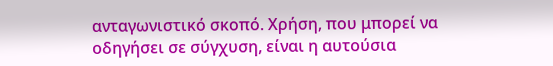ανταγωνιστικό σκοπό. Χρήση, που μπορεί να οδηγήσει σε σύγχυση, είναι η αυτούσια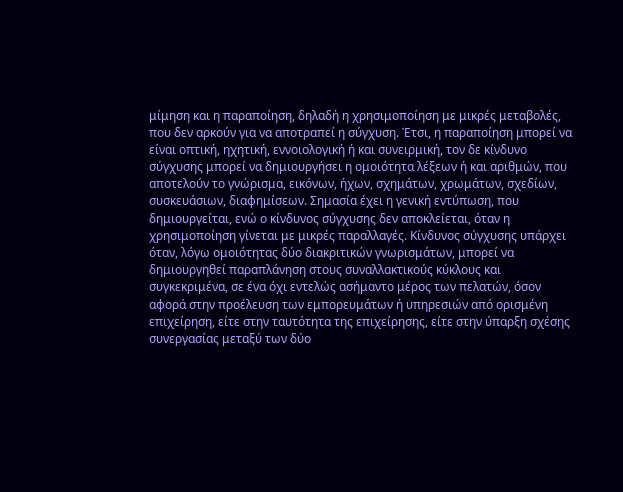μίμηση και η παραποίηση, δηλαδή η χρησιμοποίηση με μικρές μεταβολές, που δεν αρκούν για να αποτραπεί η σύγχυση. Έτσι, η παραποίηση μπορεί να είναι οπτική, ηχητική, εννοιολογική ή και συνειρμική, τον δε κίνδυνο σύγχυσης μπορεί να δημιουργήσει η ομοιότητα λέξεων ή και αριθμών, που αποτελούν το γνώρισμα, εικόνων, ήχων, σχημάτων, χρωμάτων, σχεδίων, συσκευάσιων, διαφημίσεων. Σημασία έχει η γενική εντύπωση, που δημιουργείται, ενώ ο κίνδυνος σύγχυσης δεν αποκλείεται, όταν η χρησιμοποίηση γίνεται με μικρές παραλλαγές. Κίνδυνος σύγχυσης υπάρχει όταν, λόγω ομοιότητας δύο διακριτικών γνωρισμάτων, μπορεί να δημιουργηθεί παραπλάνηση στους συναλλακτικούς κύκλους και συγκεκριμένα, σε ένα όχι εντελώς ασήμαντο μέρος των πελατών, όσον αφορά στην προέλευση των εμπορευμάτων ή υπηρεσιών από ορισμένη επιχείρηση, είτε στην ταυτότητα της επιχείρησης, είτε στην ύπαρξη σχέσης συνεργασίας μεταξύ των δύο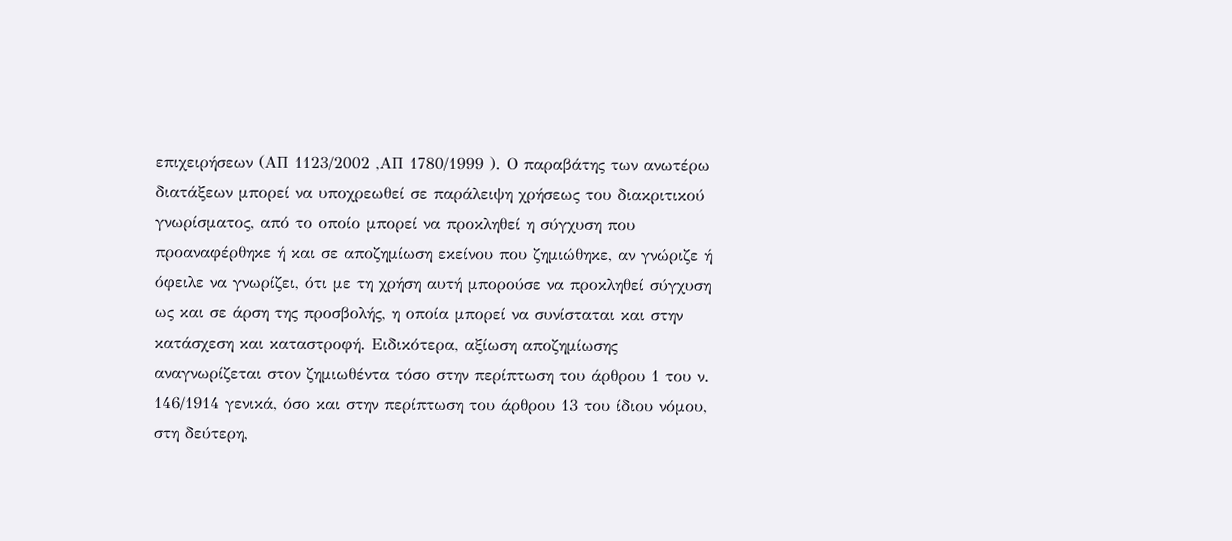επιχειρήσεων (ΑΠ 1123/2002 ,ΑΠ 1780/1999 ). Ο παραβάτης των ανωτέρω διατάξεων μπορεί να υποχρεωθεί σε παράλειψη χρήσεως του διακριτικού γνωρίσματος, από το οποίο μπορεί να προκληθεί η σύγχυση που προαναφέρθηκε ή και σε αποζημίωση εκείνου που ζημιώθηκε, αν γνώριζε ή όφειλε να γνωρίζει, ότι με τη χρήση αυτή μπορούσε να προκληθεί σύγχυση ως και σε άρση της προσβολής, η οποία μπορεί να συνίσταται και στην κατάσχεση και καταστροφή. Ειδικότερα, αξίωση αποζημίωσης αναγνωρίζεται στον ζημιωθέντα τόσο στην περίπτωση του άρθρου 1 του ν. 146/1914 γενικά, όσο και στην περίπτωση του άρθρου 13 του ίδιου νόμου, στη δεύτερη,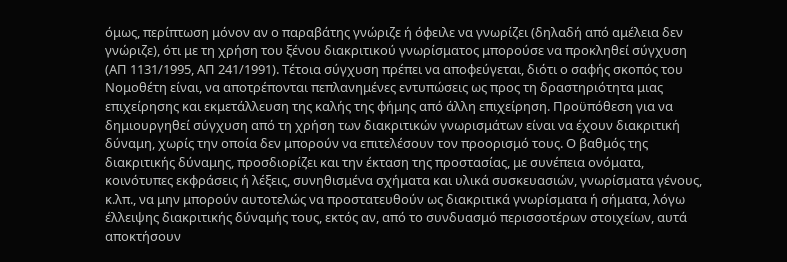όμως, περίπτωση μόνον αν ο παραβάτης γνώριζε ή όφειλε να γνωρίζει (δηλαδή από αμέλεια δεν γνώριζε), ότι με τη χρήση του ξένου διακριτικού γνωρίσματος μπορούσε να προκληθεί σύγχυση (ΑΠ 1131/1995, ΑΠ 241/1991). Τέτοια σύγχυση πρέπει να αποφεύγεται, διότι ο σαφής σκοπός του Νομοθέτη είναι, να αποτρέπονται πεπλανημένες εντυπώσεις ως προς τη δραστηριότητα μιας επιχείρησης και εκμετάλλευση της καλής της φήμης από άλλη επιχείρηση. Προϋπόθεση για να δημιουργηθεί σύγχυση από τη χρήση των διακριτικών γνωρισμάτων είναι να έχουν διακριτική δύναμη, χωρίς την οποία δεν μπορούν να επιτελέσουν τον προορισμό τους. Ο βαθμός της διακριτικής δύναμης, προσδιορίζει και την έκταση της προστασίας, με συνέπεια ονόματα, κοινότυπες εκφράσεις ή λέξεις, συνηθισμένα σχήματα και υλικά συσκευασιών, γνωρίσματα γένους, κ.λπ., να μην μπορούν αυτοτελώς να προστατευθούν ως διακριτικά γνωρίσματα ή σήματα, λόγω έλλειψης διακριτικής δύναμής τους, εκτός αν, από το συνδυασμό περισσοτέρων στοιχείων, αυτά αποκτήσουν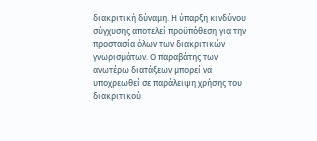διακριτική δύναμη. Η ύπαρξη κινδύνου σύγχυσης αποτελεί προϋπόθεση για την προστασία όλων των διακριτικών γνωρισμάτων. Ο παραβάτης των ανωτέρω διατάξεων μπορεί να υποχρεωθεί σε παράλειψη χρήσης του διακριτικού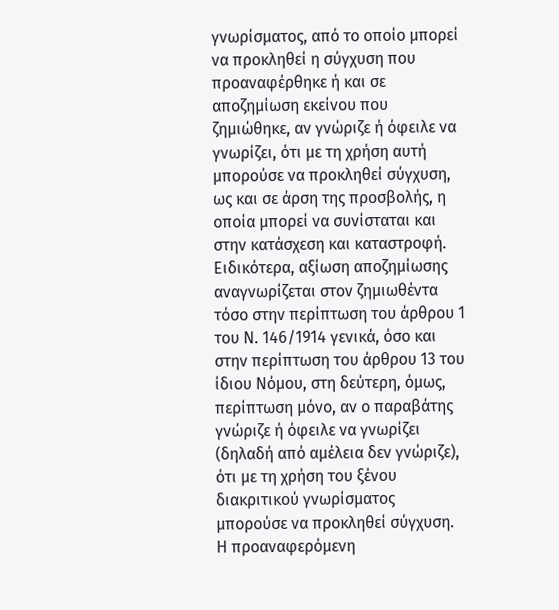γνωρίσματος, από το οποίο μπορεί να προκληθεί η σύγχυση που προαναφέρθηκε ή και σε αποζημίωση εκείνου που ζημιώθηκε, αν γνώριζε ή όφειλε να γνωρίζει, ότι με τη χρήση αυτή μπορούσε να προκληθεί σύγχυση, ως και σε άρση της προσβολής, η οποία μπορεί να συνίσταται και στην κατάσχεση και καταστροφή. Ειδικότερα, αξίωση αποζημίωσης αναγνωρίζεται στον ζημιωθέντα τόσο στην περίπτωση του άρθρου 1 του Ν. 146/1914 γενικά, όσο και στην περίπτωση του άρθρου 13 του ίδιου Νόμου, στη δεύτερη, όμως, περίπτωση μόνο, αν ο παραβάτης γνώριζε ή όφειλε να γνωρίζει (δηλαδή από αμέλεια δεν γνώριζε), ότι με τη χρήση του ξένου διακριτικού γνωρίσματος μπορούσε να προκληθεί σύγχυση. Η προαναφερόμενη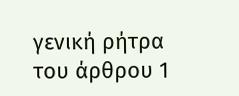γενική ρήτρα του άρθρου 1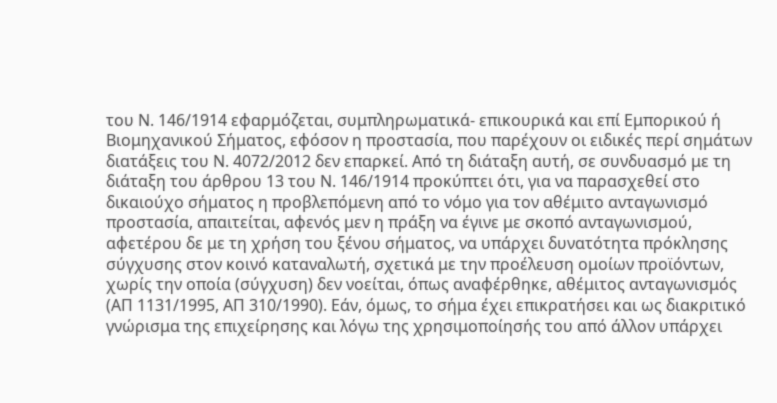του Ν. 146/1914 εφαρμόζεται, συμπληρωματικά- επικουρικά και επί Εμπορικού ή Βιομηχανικού Σήματος, εφόσον η προστασία, που παρέχουν οι ειδικές περί σημάτων διατάξεις του Ν. 4072/2012 δεν επαρκεί. Από τη διάταξη αυτή, σε συνδυασμό με τη διάταξη του άρθρου 13 του Ν. 146/1914 προκύπτει ότι, για να παρασχεθεί στο δικαιούχο σήματος η προβλεπόμενη από το νόμο για τον αθέμιτο ανταγωνισμό προστασία, απαιτείται, αφενός μεν η πράξη να έγινε με σκοπό ανταγωνισμού, αφετέρου δε με τη χρήση του ξένου σήματος, να υπάρχει δυνατότητα πρόκλησης σύγχυσης στον κοινό καταναλωτή, σχετικά με την προέλευση ομοίων προϊόντων, χωρίς την οποία (σύγχυση) δεν νοείται, όπως αναφέρθηκε, αθέμιτος ανταγωνισμός (ΑΠ 1131/1995, ΑΠ 310/1990). Εάν, όμως, το σήμα έχει επικρατήσει και ως διακριτικό γνώρισμα της επιχείρησης και λόγω της χρησιμοποίησής του από άλλον υπάρχει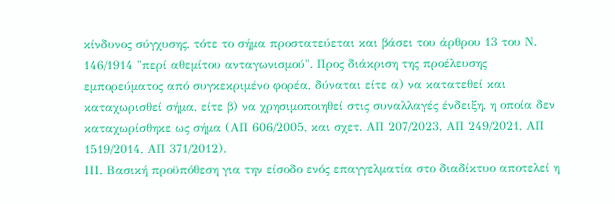κίνδυνος σύγχυσης, τότε το σήμα προστατεύεται και βάσει του άρθρου 13 του Ν. 146/1914 "περί αθεμίτου ανταγωνισμού". Προς διάκριση της προέλευσης εμπορεύματος από συγκεκριμένο φορέα, δύναται είτε α) να κατατεθεί και καταχωρισθεί σήμα, είτε β) να χρησιμοποιηθεί στις συναλλαγές ένδειξη, η οποία δεν καταχωρίσθηκε ως σήμα (ΑΠ 606/2005, και σχετ. ΑΠ 207/2023, ΑΠ 249/2021, ΑΠ 1519/2014, ΑΠ 371/2012).
ΙΙΙ. Βασική προϋπόθεση για την είσοδο ενός επαγγελματία στο διαδίκτυο αποτελεί η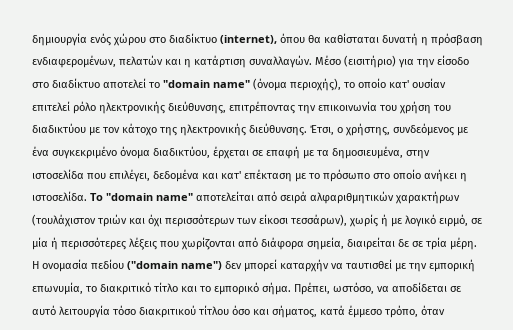δημιουργία ενός χώρου στο διαδίκτυο (internet), όπου θα καθίσταται δυνατή η πρόσβαση ενδιαφερομένων, πελατών και η κατάρτιση συναλλαγών. Μέσο (εισιτήριο) για την είσοδο στο διαδίκτυο αποτελεί το "domain name" (όνομα περιοχής), το οποίο κατ' ουσίαν επιτελεί ρόλο ηλεκτρονικής διεύθυνσης, επιτρέποντας την επικοινωνία του χρήση του διαδικτύου με τον κάτοχο της ηλεκτρονικής διεύθυνσης. Έτσι, ο χρήστης, συνδεόμενος με ένα συγκεκριμένο όνομα διαδικτύου, έρχεται σε επαφή με τα δημοσιευμένα, στην ιστοσελίδα που επιλέγει, δεδομένα και κατ' επέκταση με το πρόσωπο στο οποίο ανήκει η ιστοσελίδα. To "domain name" αποτελείται από σειρά αλφαριθμητικών χαρακτήρων (τουλάχιστον τριών και όχι περισσότερων των είκοσι τεσσάρων), χωρίς ή με λογικό ειρμό, σε μία ή περισσότερες λέξεις που χωρίζονται από διάφορα σημεία, διαιρείται δε σε τρία μέρη. Η ονομασία πεδίου ("domain name") δεν μπορεί καταρχήν να ταυτισθεί με την εμπορική επωνυμία, το διακριτικό τίτλο και το εμπορικό σήμα. Πρέπει, ωστόσο, να αποδίδεται σε αυτό λειτουργία τόσο διακριτικού τίτλου όσο και σήματος, κατά έμμεσο τρόπο, όταν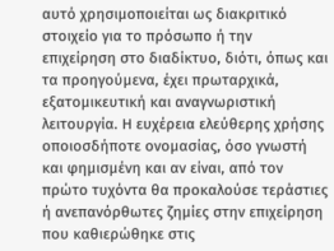αυτό χρησιμοποιείται ως διακριτικό στοιχείο για το πρόσωπο ή την επιχείρηση στο διαδίκτυο, διότι, όπως και τα προηγούμενα, έχει πρωταρχικά, εξατομικευτική και αναγνωριστική λειτουργία. Η ευχέρεια ελεύθερης χρήσης οποιοσδήποτε ονομασίας, όσο γνωστή και φημισμένη και αν είναι, από τον πρώτο τυχόντα θα προκαλούσε τεράστιες ή ανεπανόρθωτες ζημίες στην επιχείρηση που καθιερώθηκε στις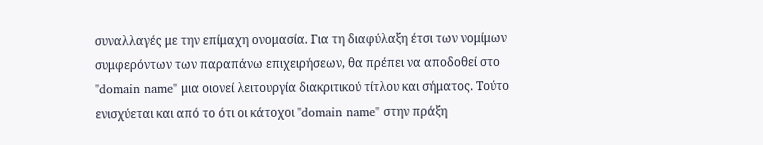συναλλαγές με την επίμαχη ονομασία. Για τη διαφύλαξη έτσι των νομίμων συμφερόντων των παραπάνω επιχειρήσεων, θα πρέπει να αποδοθεί στο "domain name" μια οιονεί λειτουργία διακριτικού τίτλου και σήματος. Τούτο ενισχύεται και από το ότι οι κάτοχοι "domain name" στην πράξη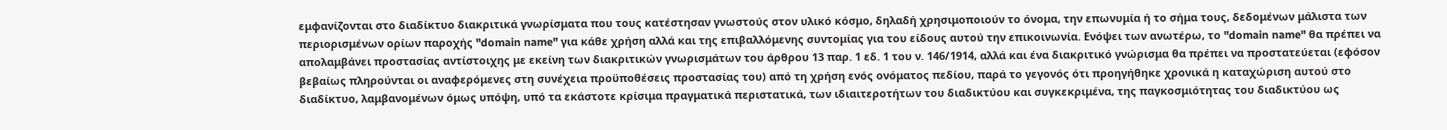εμφανίζονται στο διαδίκτυο διακριτικά γνωρίσματα που τους κατέστησαν γνωστούς στον υλικό κόσμο, δηλαδή χρησιμοποιούν το όνομα, την επωνυμία ή το σήμα τους, δεδομένων μάλιστα των περιορισμένων ορίων παροχής "domain name" για κάθε χρήση αλλά και της επιβαλλόμενης συντομίας για του είδους αυτού την επικοινωνία. Ενόψει των ανωτέρω, το "domain name" θα πρέπει να απολαμβάνει προστασίας αντίστοιχης με εκείνη των διακριτικών γνωρισμάτων του άρθρου 13 παρ. 1 εδ. 1 του ν. 146/1914, αλλά και ένα διακριτικό γνώρισμα θα πρέπει να προστατεύεται (εφόσον βεβαίως πληρούνται οι αναφερόμενες στη συνέχεια προϋποθέσεις προστασίας του) από τη χρήση ενός ονόματος πεδίου, παρά το γεγονός ότι προηγήθηκε χρονικά η καταχώριση αυτού στο διαδίκτυο, λαμβανομένων όμως υπόψη, υπό τα εκάστοτε κρίσιμα πραγματικά περιστατικά, των ιδιαιτεροτήτων του διαδικτύου και συγκεκριμένα, της παγκοσμιότητας του διαδικτύου ως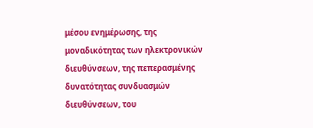μέσου ενημέρωσης, της μοναδικότητας των ηλεκτρονικών διευθύνσεων, της πεπερασμένης δυνατότητας συνδυασμών διευθύνσεων, του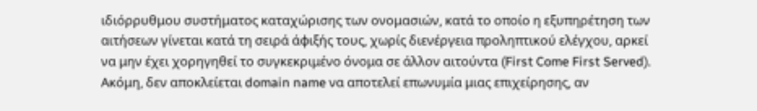ιδιόρρυθμου συστήματος καταχώρισης των ονομασιών, κατά το οποίο η εξυπηρέτηση των αιτήσεων γίνεται κατά τη σειρά άφιξής τους, χωρίς διενέργεια προληπτικού ελέγχου, αρκεί να μην έχει χορηγηθεί το συγκεκριμένο όνομα σε άλλον αιτούντα (First Come First Served). Ακόμη, δεν αποκλείεται domain name να αποτελεί επωνυμία μιας επιχείρησης, αν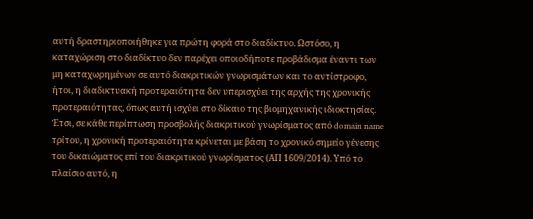αυτή δραστηριοποιήθηκε για πρώτη φορά στο διαδίκτυο. Ωστόσο, η καταχώριση στο διαδίκτυο δεν παρέχει οποιοδήποτε προβάδισμα έναντι των μη καταχωρημένων σε αυτό διακριτικών γνωρισμάτων και το αντίστροφο, ήτοι, η διαδικτυακή προτεραιότητα δεν υπερισχύει της αρχής της χρονικής προτεραιότητας, όπως αυτή ισχύει στο δίκαιο της βιομηχανικής ιδιοκτησίας. Έτσι, σε κάθε περίπτωση προσβολής διακριτικού γνωρίσματος από domain name τρίτου, η χρονική προτεραιότητα κρίνεται με βάση το χρονικό σημείο γένεσης του δικαιώματος επί του διακριτικού γνωρίσματος (ΑΠ 1609/2014). Υπό το πλαίσιο αυτό, η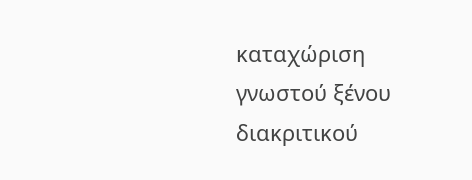καταχώριση γνωστού ξένου διακριτικού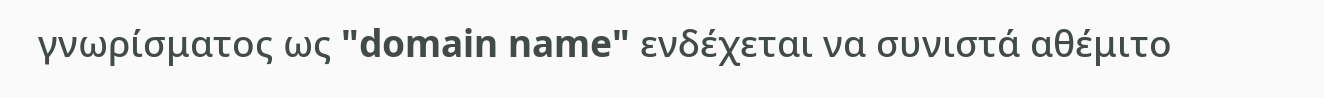γνωρίσματος ως "domain name" ενδέχεται να συνιστά αθέμιτο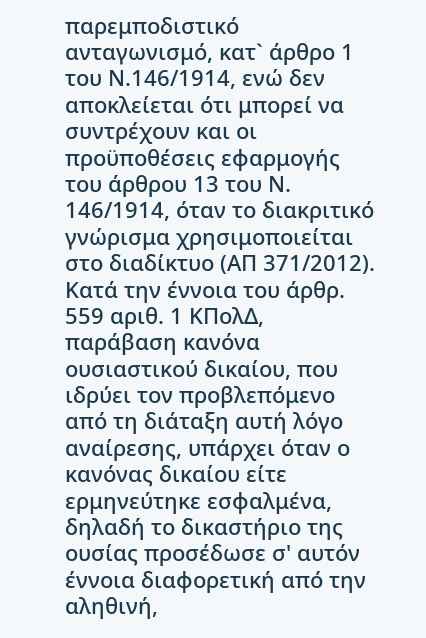παρεμποδιστικό ανταγωνισμό, κατ` άρθρο 1 του Ν.146/1914, ενώ δεν αποκλείεται ότι μπορεί να συντρέχουν και οι προϋποθέσεις εφαρμογής του άρθρου 13 του Ν. 146/1914, όταν το διακριτικό γνώρισμα χρησιμοποιείται στο διαδίκτυο (ΑΠ 371/2012).
Κατά την έννοια του άρθρ. 559 αριθ. 1 ΚΠολΔ, παράβαση κανόνα ουσιαστικού δικαίου, που ιδρύει τον προβλεπόμενο από τη διάταξη αυτή λόγο αναίρεσης, υπάρχει όταν ο κανόνας δικαίου είτε ερμηνεύτηκε εσφαλμένα, δηλαδή το δικαστήριο της ουσίας προσέδωσε σ' αυτόν έννοια διαφορετική από την αληθινή,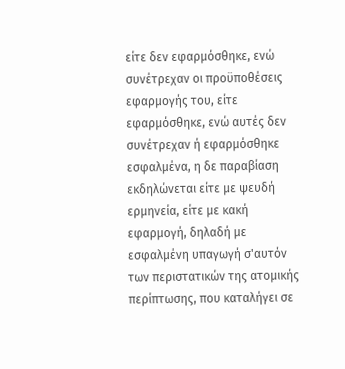είτε δεν εφαρμόσθηκε, ενώ συνέτρεχαν οι προϋποθέσεις εφαρμογής του, είτε εφαρμόσθηκε, ενώ αυτές δεν συνέτρεχαν ή εφαρμόσθηκε εσφαλμένα, η δε παραβίαση εκδηλώνεται είτε με ψευδή ερμηνεία, είτε με κακή εφαρμογή, δηλαδή με εσφαλμένη υπαγωγή σ'αυτόν των περιστατικών της ατομικής περίπτωσης, που καταλήγει σε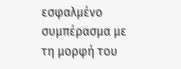εσφαλμένο συμπέρασμα με τη μορφή του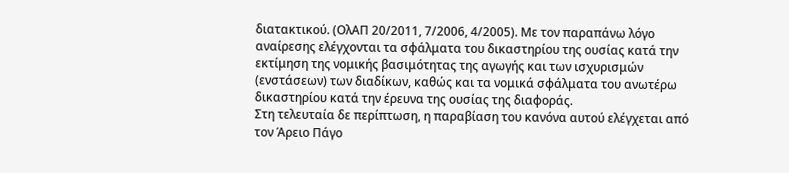διατακτικού. (ΟλΑΠ 20/2011, 7/2006, 4/2005). Με τον παραπάνω λόγο αναίρεσης ελέγχονται τα σφάλματα του δικαστηρίου της ουσίας κατά την εκτίμηση της νομικής βασιμότητας της αγωγής και των ισχυρισμών (ενστάσεων) των διαδίκων, καθώς και τα νομικά σφάλματα του ανωτέρω δικαστηρίου κατά την έρευνα της ουσίας της διαφοράς.
Στη τελευταία δε περίπτωση, η παραβίαση του κανόνα αυτού ελέγχεται από τον Άρειο Πάγο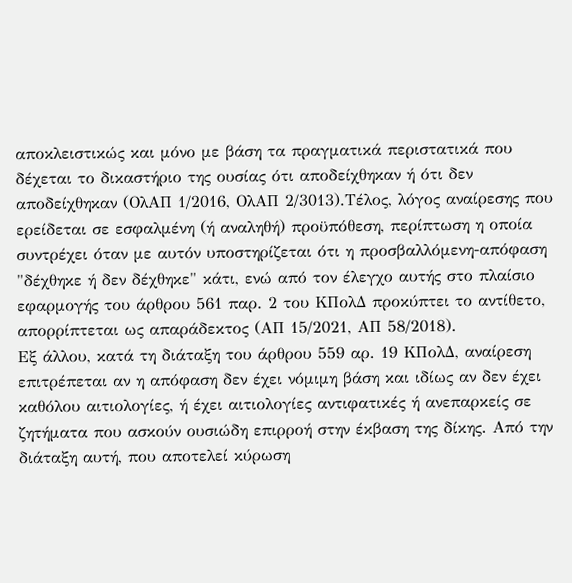αποκλειστικώς και μόνο με βάση τα πραγματικά περιστατικά που δέχεται το δικαστήριο της ουσίας ότι αποδείχθηκαν ή ότι δεν αποδείχθηκαν (ΟλΑΠ 1/2016, ΟλΑΠ 2/3013).Τέλος, λόγος αναίρεσης που ερείδεται σε εσφαλμένη (ή αναληθή) προϋπόθεση, περίπτωση η οποία συντρέχει όταν με αυτόν υποστηρίζεται ότι η προσβαλλόμενη-απόφαση "δέχθηκε ή δεν δέχθηκε" κάτι, ενώ από τον έλεγχο αυτής στο πλαίσιο εφαρμογής του άρθρου 561 παρ. 2 του ΚΠολΔ προκύπτει το αντίθετο, απορρίπτεται ως απαράδεκτος (ΑΠ 15/2021, ΑΠ 58/2018).
Εξ άλλου, κατά τη διάταξη του άρθρου 559 αρ. 19 ΚΠολΔ, αναίρεση επιτρέπεται αν η απόφαση δεν έχει νόμιμη βάση και ιδίως αν δεν έχει καθόλου αιτιολογίες, ή έχει αιτιολογίες αντιφατικές ή ανεπαρκείς σε ζητήματα που ασκούν ουσιώδη επιρροή στην έκβαση της δίκης. Από την διάταξη αυτή, που αποτελεί κύρωση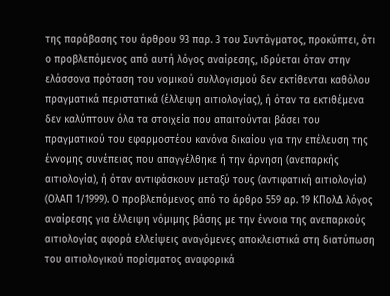της παράβασης του άρθρου 93 παρ. 3 του Συντάγματος, προκύπτει, ότι ο προβλεπόμενος από αυτή λόγος αναίρεσης, ιδρύεται όταν στην ελάσσονα πρόταση του νομικού συλλογισμού δεν εκτίθενται καθόλου πραγματικά περιστατικά (έλλειψη αιτιολογίας), ή όταν τα εκτιθέμενα δεν καλύπτουν όλα τα στοιχεία που απαιτούνται βάσει του πραγματικού του εφαρμοστέου κανόνα δικαίου για την επέλευση της έννομης συνέπειας που απαγγέλθηκε ή την άρνηση (ανεπαρκής αιτιολογία), ή όταν αντιφάσκουν μεταξύ τους (αντιφατική αιτιολογία) (ΟλΑΠ 1/1999). Ο προβλεπόμενος από το άρθρο 559 αρ. 19 ΚΠολΔ λόγος αναίρεσης για έλλειψη νόμιμης βάσης με την έννοια της ανεπαρκούς αιτιολογίας αφορά ελλείψεις αναγόμενες αποκλειστικά στη διατύπωση του αιτιολογικού πορίσματος αναφορικά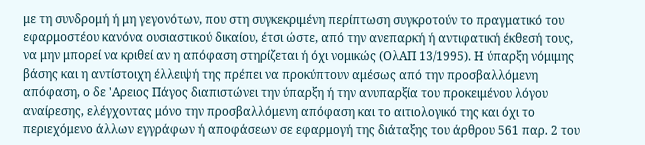με τη συνδρομή ή μη γεγονότων, που στη συγκεκριμένη περίπτωση συγκροτούν το πραγματικό του εφαρμοστέου κανόνα ουσιαστικού δικαίου, έτσι ώστε, από την ανεπαρκή ή αντιφατική έκθεσή τους, να μην μπορεί να κριθεί αν η απόφαση στηρίζεται ή όχι νομικώς (ΟλΑΠ 13/1995). Η ύπαρξη νόμιμης βάσης και η αντίστοιχη έλλειψή της πρέπει να προκύπτουν αμέσως από την προσβαλλόμενη απόφαση, ο δε 'Αρειος Πάγος διαπιστώνει την ύπαρξη ή την ανυπαρξία του προκειμένου λόγου αναίρεσης, ελέγχοντας μόνο την προσβαλλόμενη απόφαση και το αιτιολογικό της και όχι το περιεχόμενο άλλων εγγράφων ή αποφάσεων σε εφαρμογή της διάταξης του άρθρου 561 παρ. 2 του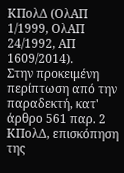ΚΠολΔ (ΟλΑΠ 1/1999, ΟλΑΠ 24/1992, ΑΠ 1609/2014).
Στην προκειμένη περίπτωση από την παραδεκτή, κατ' άρθρο 561 παρ. 2 ΚΠολΔ, επισκόπηση της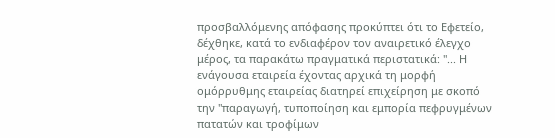προσβαλλόμενης απόφασης προκύπτει ότι το Εφετείο, δέχθηκε, κατά το ενδιαφέρον τον αναιρετικό έλεγχο μέρος, τα παρακάτω πραγματικά περιστατικά: "... Η ενάγουσα εταιρεία έχοντας αρχικά τη μορφή ομόρρυθμης εταιρείας διατηρεί επιχείρηση με σκοπό την "παραγωγή, τυποποίηση και εμπορία πεφρυγμένων πατατών και τροφίμων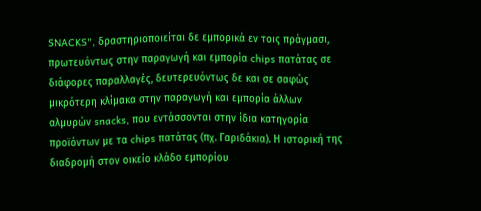SNACKS", δραστηριοποιείται δε εμπορικά εν τοις πράγμασι, πρωτευόντως στην παραγωγή και εμπορία chips πατάτας σε διάφορες παραλλαγές, δευτερευόντως δε και σε σαφώς μικρότερη κλίμακα στην παραγωγή και εμπορία άλλων αλμυρών snacks, που εντάσσονται στην ίδια κατηγορία προϊόντων με τα chips πατάτας (πχ. Γαριδάκια). Η ιστορική της διαδρομή στον οικείο κλάδο εμπορίου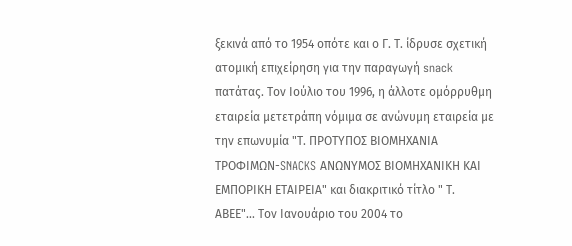ξεκινά από το 1954 οπότε και ο Γ. Τ. ίδρυσε σχετική ατομική επιχείρηση για την παραγωγή snack πατάτας. Τον Ιούλιο του 1996, η άλλοτε ομόρρυθμη εταιρεία μετετράπη νόμιμα σε ανώνυμη εταιρεία με την επωνυμία "Τ. ΠΡΟΤΥΠΟΣ ΒΙΟΜΗΧΑΝΙΑ ΤΡΟΦΙΜΩΝ-SNACKS ΑΝΩΝΥΜΟΣ ΒΙΟΜΗΧΑΝΙΚΗ ΚΑΙ ΕΜΠΟΡΙΚΗ ΕΤΑΙΡΕΙΑ" και διακριτικό τίτλο " Τ. ΑΒΕΕ"... Τον Ιανουάριο του 2004 το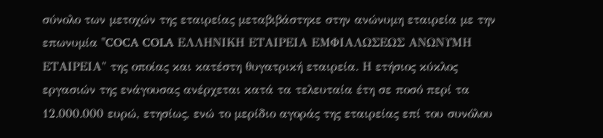σύνολο των μετοχών της εταιρείας μεταβιβάστηκε στην ανώνυμη εταιρεία με την επωνυμία "COCA COLA ΕΛΛΗΝΙΚΗ ΕΤΑΙΡΕΙΑ ΕΜΦΙΑΛΩΣΕΩΣ ΑΝΩΝΥΜΗ ΕΤΑΙΡΕΙΑ" της οποίας και κατέστη θυγατρική εταιρεία. Η ετήσιος κύκλος εργασιών της ενάγουσας ανέρχεται κατά τα τελευταία έτη σε ποσό περί τα 12.000.000 ευρώ, ετησίως, ενώ το μερίδιο αγοράς της εταιρείας επί του συνόλου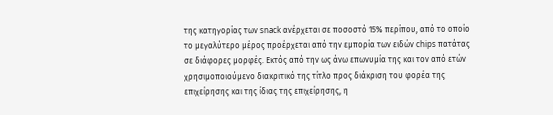της κατηγορίας των snack ανέρχεται σε ποσοστό 15% περίπου, από το οποίο το μεγαλύτερο μέρος προέρχεται από την εμπορία των ειδών chips πατάτας σε διάφορες μορφές. Εκτός από την ως άνω επωνυμία της και τον από ετών χρησιμοποιούμενο διακριτικό της τίτλο προς διάκριση του φορέα της επιχείρησης και της ίδιας της επιχείρησης, η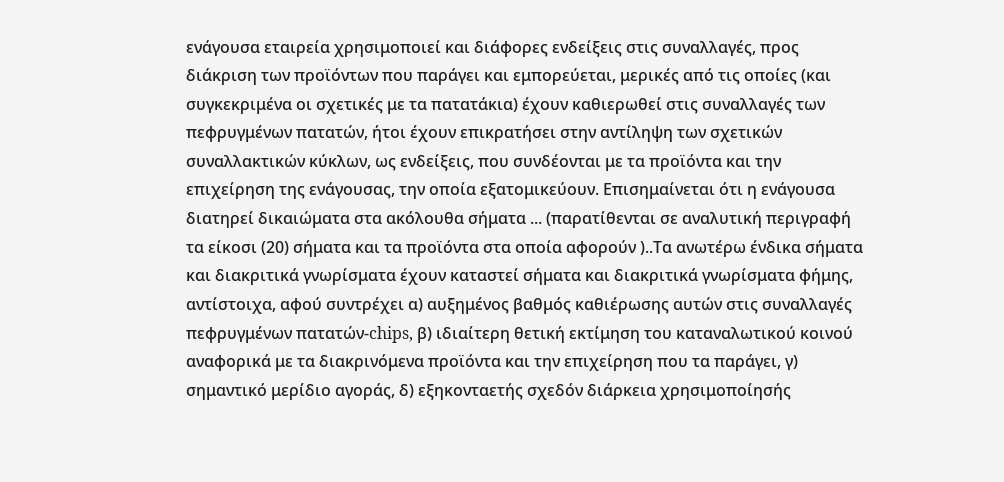ενάγουσα εταιρεία χρησιμοποιεί και διάφορες ενδείξεις στις συναλλαγές, προς διάκριση των προϊόντων που παράγει και εμπορεύεται, μερικές από τις οποίες (και συγκεκριμένα οι σχετικές με τα πατατάκια) έχουν καθιερωθεί στις συναλλαγές των πεφρυγμένων πατατών, ήτοι έχουν επικρατήσει στην αντίληψη των σχετικών συναλλακτικών κύκλων, ως ενδείξεις, που συνδέονται με τα προϊόντα και την επιχείρηση της ενάγουσας, την οποία εξατομικεύουν. Επισημαίνεται ότι η ενάγουσα διατηρεί δικαιώματα στα ακόλουθα σήματα ... (παρατίθενται σε αναλυτική περιγραφή τα είκοσι (20) σήματα και τα προϊόντα στα οποία αφορούν )..Τα ανωτέρω ένδικα σήματα και διακριτικά γνωρίσματα έχουν καταστεί σήματα και διακριτικά γνωρίσματα φήμης, αντίστοιχα, αφού συντρέχει α) αυξημένος βαθμός καθιέρωσης αυτών στις συναλλαγές πεφρυγμένων πατατών-chips, β) ιδιαίτερη θετική εκτίμηση του καταναλωτικού κοινού αναφορικά με τα διακρινόμενα προϊόντα και την επιχείρηση που τα παράγει, γ) σημαντικό μερίδιο αγοράς, δ) εξηκονταετής σχεδόν διάρκεια χρησιμοποίησής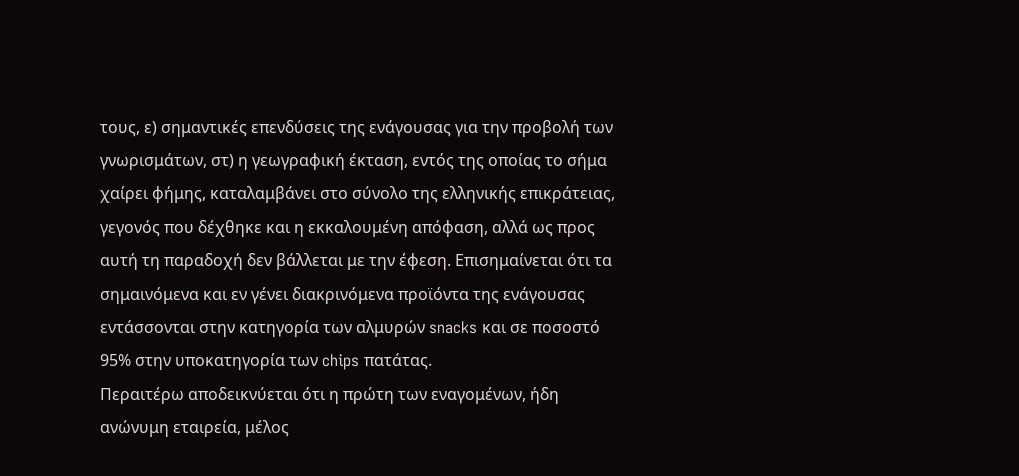τους, ε) σημαντικές επενδύσεις της ενάγουσας για την προβολή των γνωρισμάτων, στ) η γεωγραφική έκταση, εντός της οποίας το σήμα χαίρει φήμης, καταλαμβάνει στο σύνολο της ελληνικής επικράτειας, γεγονός που δέχθηκε και η εκκαλουμένη απόφαση, αλλά ως προς αυτή τη παραδοχή δεν βάλλεται με την έφεση. Επισημαίνεται ότι τα σημαινόμενα και εν γένει διακρινόμενα προϊόντα της ενάγουσας εντάσσονται στην κατηγορία των αλμυρών snacks και σε ποσοστό 95% στην υποκατηγορία των chips πατάτας.
Περαιτέρω αποδεικνύεται ότι η πρώτη των εναγομένων, ήδη ανώνυμη εταιρεία, μέλος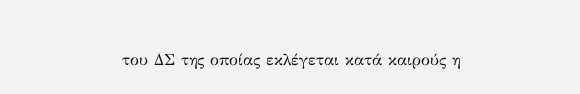του ΔΣ της οποίας εκλέγεται κατά καιρούς η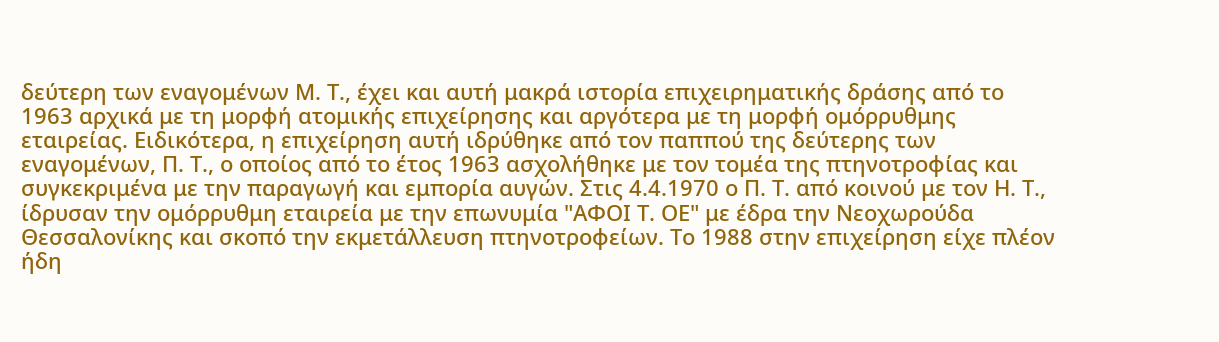δεύτερη των εναγομένων Μ. Τ., έχει και αυτή μακρά ιστορία επιχειρηματικής δράσης από το 1963 αρχικά με τη μορφή ατομικής επιχείρησης και αργότερα με τη μορφή ομόρρυθμης εταιρείας. Ειδικότερα, η επιχείρηση αυτή ιδρύθηκε από τον παππού της δεύτερης των εναγομένων, Π. Τ., ο οποίος από το έτος 1963 ασχολήθηκε με τον τομέα της πτηνοτροφίας και συγκεκριμένα με την παραγωγή και εμπορία αυγών. Στις 4.4.1970 ο Π. Τ. από κοινού με τον Η. Τ., ίδρυσαν την ομόρρυθμη εταιρεία με την επωνυμία "ΑΦΟΙ Τ. ΟΕ" με έδρα την Νεοχωρούδα Θεσσαλονίκης και σκοπό την εκμετάλλευση πτηνοτροφείων. Το 1988 στην επιχείρηση είχε πλέον ήδη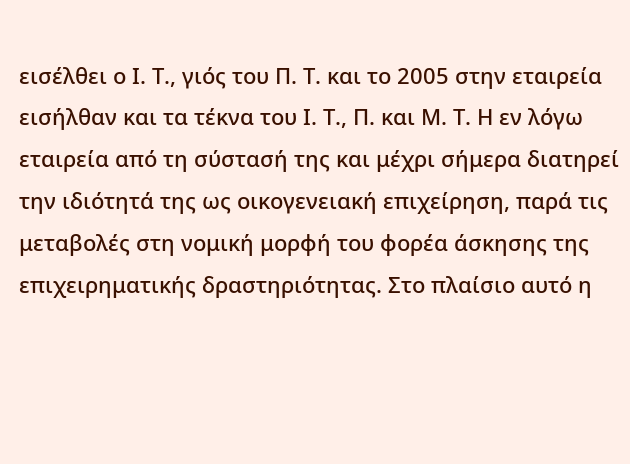εισέλθει ο Ι. Τ., γιός του Π. Τ. και το 2005 στην εταιρεία εισήλθαν και τα τέκνα του Ι. Τ., Π. και Μ. Τ. Η εν λόγω εταιρεία από τη σύστασή της και μέχρι σήμερα διατηρεί την ιδιότητά της ως οικογενειακή επιχείρηση, παρά τις μεταβολές στη νομική μορφή του φορέα άσκησης της επιχειρηματικής δραστηριότητας. Στο πλαίσιο αυτό η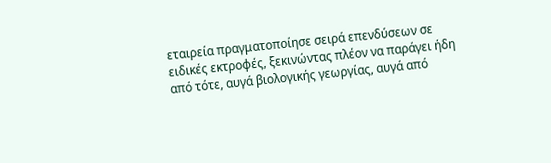εταιρεία πραγματοποίησε σειρά επενδύσεων σε ειδικές εκτροφές, ξεκινώντας πλέον να παράγει ήδη από τότε, αυγά βιολογικής γεωργίας, αυγά από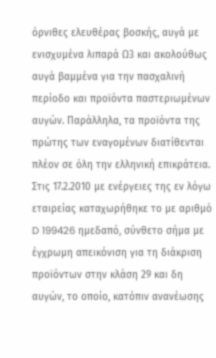όρνιθες ελευθέρας βοσκής, αυγά με ενισχυμένα λιπαρά Ω3 και ακολούθως αυγά βαμμένα για την πασχαλινή περίοδο και προϊόντα παστεριωμένων αυγών. Παράλληλα, τα προϊόντα της πρώτης των εναγομένων διατίθενται πλέον σε όλη την ελληνική επικράτεια. Στις 17.2.2010 με ενέργειες της εν λόγω εταιρείας καταχωρήθηκε το με αριθμό D 199426 ημεδαπό, σύνθετο σήμα με έγχρωμη απεικόνιση για τη διάκριση προϊόντων στην κλάση 29 και δη αυγών, το οποίο, κατόπιν ανανέωσης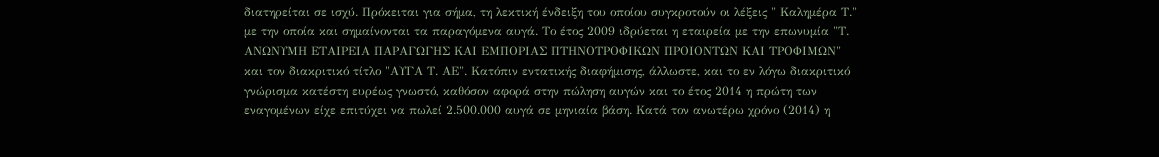διατηρείται σε ισχύ. Πρόκειται για σήμα, τη λεκτική ένδειξη του οποίου συγκροτούν οι λέξεις " Καλημέρα Τ." με την οποία και σημαίνονται τα παραγόμενα αυγά. Το έτος 2009 ιδρύεται η εταιρεία με την επωνυμία "Τ. ΑΝΩΝΥΜΗ ΕΤΑΙΡΕΙΑ ΠΑΡΑΓΩΓΗΣ ΚΑΙ ΕΜΠΟΡΙΑΣ ΠΤΗΝΟΤΡΟΦΙΚΩΝ ΠΡΟΙΟΝΤΩΝ ΚΑΙ ΤΡΟΦΙΜΩΝ" και τον διακριτικό τίτλο "ΑΥΓΑ Τ. ΑΕ". Κατόπιν εντατικής διαφήμισης, άλλωστε, και το εν λόγω διακριτικό γνώρισμα κατέστη ευρέως γνωστό, καθόσον αφορά στην πώληση αυγών και το έτος 2014 η πρώτη των εναγομένων είχε επιτύχει να πωλεί 2.500.000 αυγά σε μηνιαία βάση. Κατά τον ανωτέρω χρόνο (2014) η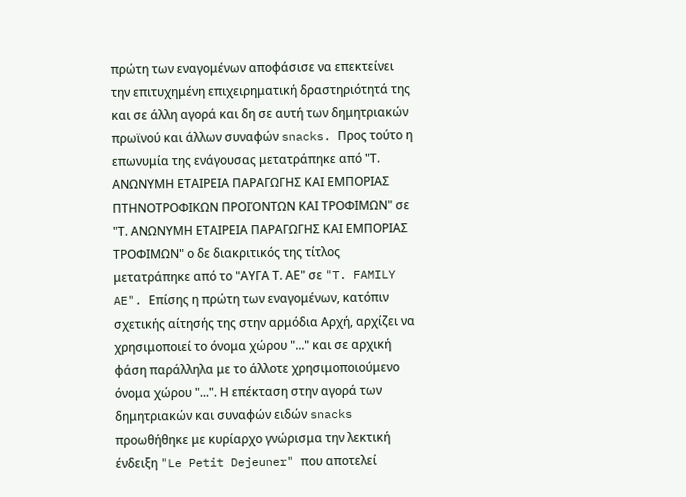πρώτη των εναγομένων αποφάσισε να επεκτείνει την επιτυχημένη επιχειρηματική δραστηριότητά της και σε άλλη αγορά και δη σε αυτή των δημητριακών πρωϊνού και άλλων συναφών snacks. Προς τούτο η επωνυμία της ενάγουσας μετατράπηκε από "Τ. ΑΝΩΝΥΜΗ ΕΤΑΙΡΕΙΑ ΠΑΡΑΓΩΓΗΣ ΚΑΙ ΕΜΠΟΡΙΑΣ ΠΤΗΝΟΤΡΟΦΙΚΩΝ ΠΡΟΙΌΝΤΩΝ ΚΑΙ ΤΡΟΦΙΜΩΝ" σε "Τ. ΑΝΩΝΥΜΗ ΕΤΑΙΡΕΙΑ ΠΑΡΑΓΩΓΗΣ ΚΑΙ ΕΜΠΟΡΙΑΣ ΤΡΟΦΙΜΩΝ" ο δε διακριτικός της τίτλος μετατράπηκε από το "ΑΥΓΑ Τ. ΑΕ" σε "T. FAMILY AE". Επίσης η πρώτη των εναγομένων, κατόπιν σχετικής αίτησής της στην αρμόδια Αρχή, αρχίζει να χρησιμοποιεί το όνομα χώρου "..." και σε αρχική φάση παράλληλα με το άλλοτε χρησιμοποιούμενο όνομα χώρου "...". Η επέκταση στην αγορά των δημητριακών και συναφών ειδών snacks προωθήθηκε με κυρίαρχο γνώρισμα την λεκτική ένδειξη "Le Petit Dejeuner" που αποτελεί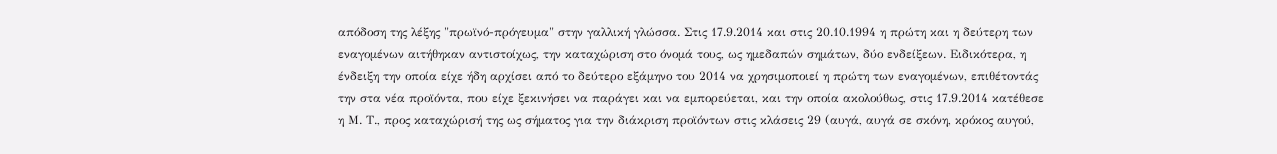απόδοση της λέξης "πρωϊνό-πρόγευμα" στην γαλλική γλώσσα. Στις 17.9.2014 και στις 20.10.1994 η πρώτη και η δεύτερη των εναγομένων αιτήθηκαν αντιστοίχως, την καταχώριση στο όνομά τους, ως ημεδαπών σημάτων, δύο ενδείξεων. Ειδικότερα, η ένδειξη την οποία είχε ήδη αρχίσει από το δεύτερο εξάμηνο του 2014 να χρησιμοποιεί η πρώτη των εναγομένων, επιθέτοντάς την στα νέα προϊόντα, που είχε ξεκινήσει να παράγει και να εμπορεύεται, και την οποία ακολούθως, στις 17.9.2014 κατέθεσε η Μ. Τ., προς καταχώρισή της ως σήματος για την διάκριση προϊόντων στις κλάσεις 29 (αυγά, αυγά σε σκόνη, κρόκος αυγού,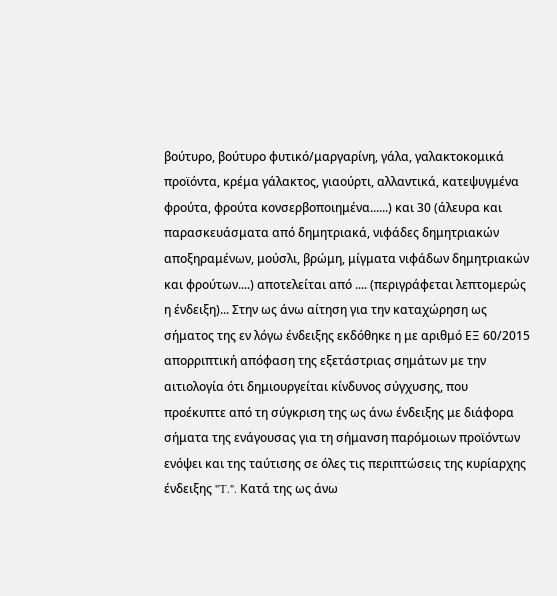βούτυρο, βούτυρο φυτικό/μαργαρίνη, γάλα, γαλακτοκομικά προϊόντα, κρέμα γάλακτος, γιαούρτι, αλλαντικά, κατεψυγμένα φρούτα, φρούτα κονσερβοποιημένα......) και 30 (άλευρα και παρασκευάσματα από δημητριακά, νιφάδες δημητριακών αποξηραμένων, μούσλι, βρώμη, μίγματα νιφάδων δημητριακών και φρούτων....) αποτελείται από .... (περιγράφεται λεπτομερώς η ένδειξη)... Στην ως άνω αίτηση για την καταχώρηση ως σήματος της εν λόγω ένδειξης εκδόθηκε η με αριθμό ΕΞ 60/2015 απορριπτική απόφαση της εξετάστριας σημάτων με την αιτιολογία ότι δημιουργείται κίνδυνος σύγχυσης, που προέκυπτε από τη σύγκριση της ως άνω ένδειξης με διάφορα σήματα της ενάγουσας για τη σήμανση παρόμοιων προϊόντων ενόψει και της ταύτισης σε όλες τις περιπτώσεις της κυρίαρχης ένδειξης "T.". Κατά της ως άνω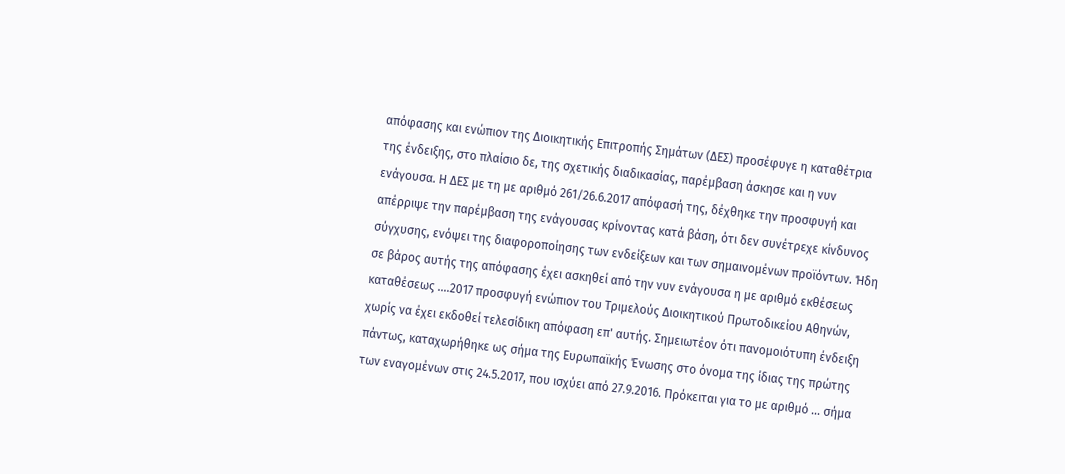απόφασης και ενώπιον της Διοικητικής Επιτροπής Σημάτων (ΔΕΣ) προσέφυγε η καταθέτρια της ένδειξης, στο πλαίσιο δε, της σχετικής διαδικασίας, παρέμβαση άσκησε και η νυν ενάγουσα. Η ΔΕΣ με τη με αριθμό 261/26.6.2017 απόφασή της, δέχθηκε την προσφυγή και απέρριψε την παρέμβαση της ενάγουσας κρίνοντας κατά βάση, ότι δεν συνέτρεχε κίνδυνος σύγχυσης, ενόψει της διαφοροποίησης των ενδείξεων και των σημαινομένων προϊόντων. Ήδη σε βάρος αυτής της απόφασης έχει ασκηθεί από την νυν ενάγουσα η με αριθμό εκθέσεως καταθέσεως ....2017 προσφυγή ενώπιον του Τριμελούς Διοικητικού Πρωτοδικείου Αθηνών, χωρίς να έχει εκδοθεί τελεσίδικη απόφαση επ' αυτής. Σημειωτέον ότι πανομοιότυπη ένδειξη πάντως, καταχωρήθηκε ως σήμα της Ευρωπαϊκής Ένωσης στο όνομα της ίδιας της πρώτης των εναγομένων στις 24.5.2017, που ισχύει από 27.9.2016. Πρόκειται για το με αριθμό ... σήμα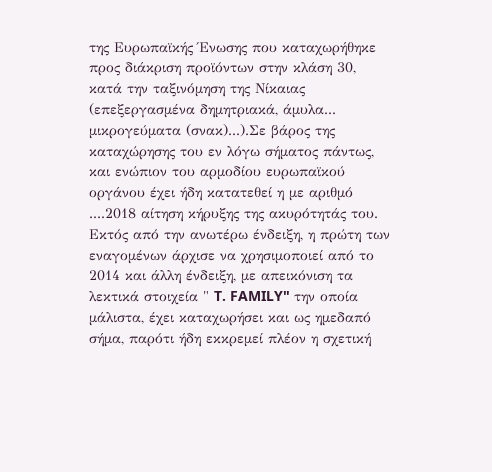της Ευρωπαϊκής Ένωσης που καταχωρήθηκε προς διάκριση προϊόντων στην κλάση 30, κατά την ταξινόμηση της Νίκαιας (επεξεργασμένα δημητριακά, άμυλα... μικρογεύματα (σνακ)...).Σε βάρος της καταχώρησης του εν λόγω σήματος πάντως, και ενώπιον του αρμοδίου ευρωπαϊκού οργάνου έχει ήδη κατατεθεί η με αριθμό ....2018 αίτηση κήρυξης της ακυρότητάς του. Εκτός από την ανωτέρω ένδειξη, η πρώτη των εναγομένων άρχισε να χρησιμοποιεί από το 2014 και άλλη ένδειξη, με απεικόνιση τα λεκτικά στοιχεία " T. FAMILY" την οποία μάλιστα, έχει καταχωρήσει και ως ημεδαπό σήμα, παρότι ήδη εκκρεμεί πλέον η σχετική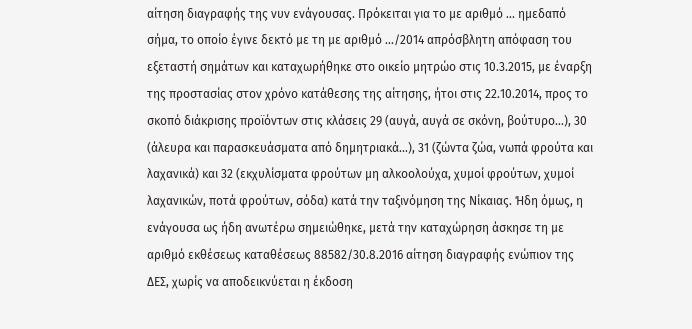αίτηση διαγραφής της νυν ενάγουσας. Πρόκειται για το με αριθμό ... ημεδαπό σήμα, το οποίο έγινε δεκτό με τη με αριθμό .../2014 απρόσβλητη απόφαση του εξεταστή σημάτων και καταχωρήθηκε στο οικείο μητρώο στις 10.3.2015, με έναρξη της προστασίας στον χρόνο κατάθεσης της αίτησης, ήτοι στις 22.10.2014, προς το σκοπό διάκρισης προϊόντων στις κλάσεις 29 (αυγά, αυγά σε σκόνη, βούτυρο...), 30 (άλευρα και παρασκευάσματα από δημητριακά...), 31 (ζώντα ζώα, νωπά φρούτα και λαχανικά) και 32 (εκχυλίσματα φρούτων μη αλκοολούχα, χυμοί φρούτων, χυμοί λαχανικών, ποτά φρούτων, σόδα) κατά την ταξινόμηση της Νίκαιας. Ήδη όμως, η ενάγουσα ως ήδη ανωτέρω σημειώθηκε, μετά την καταχώρηση άσκησε τη με αριθμό εκθέσεως καταθέσεως 88582/30.8.2016 αίτηση διαγραφής ενώπιον της ΔΕΣ, χωρίς να αποδεικνύεται η έκδοση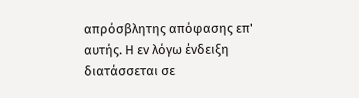απρόσβλητης απόφασης επ' αυτής. Η εν λόγω ένδειξη διατάσσεται σε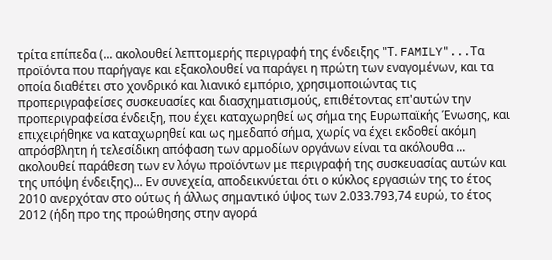τρίτα επίπεδα (... ακολουθεί λεπτομερής περιγραφή της ένδειξης "Τ. FAMILY"...Τα προϊόντα που παρήγαγε και εξακολουθεί να παράγει η πρώτη των εναγομένων, και τα οποία διαθέτει στο χονδρικό και λιανικό εμπόριο, χρησιμοποιώντας τις προπεριγραφείσες συσκευασίες και διασχηματισμούς, επιθέτοντας επ'αυτών την προπεριγραφείσα ένδειξη, που έχει καταχωρηθεί ως σήμα της Ευρωπαϊκής Ένωσης, και επιχειρήθηκε να καταχωρηθεί και ως ημεδαπό σήμα, χωρίς να έχει εκδοθεί ακόμη απρόσβλητη ή τελεσίδικη απόφαση των αρμοδίων οργάνων είναι τα ακόλουθα ... ακολουθεί παράθεση των εν λόγω προϊόντων με περιγραφή της συσκευασίας αυτών και της υπόψη ένδειξης)... Εν συνεχεία, αποδεικνύεται ότι ο κύκλος εργασιών της το έτος 2010 ανερχόταν στο ούτως ή άλλως σημαντικό ύψος των 2.033.793,74 ευρώ, το έτος 2012 (ήδη προ της προώθησης στην αγορά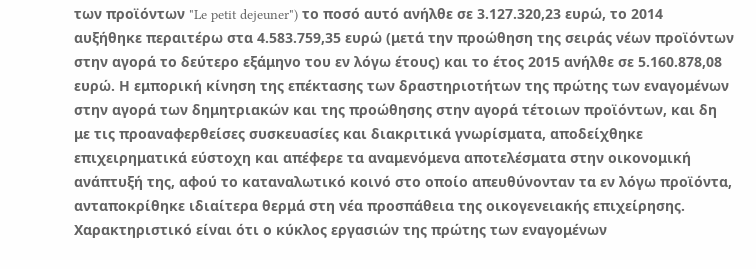των προϊόντων "Le petit dejeuner") το ποσό αυτό ανήλθε σε 3.127.320,23 ευρώ, το 2014 αυξήθηκε περαιτέρω στα 4.583.759,35 ευρώ (μετά την προώθηση της σειράς νέων προϊόντων στην αγορά το δεύτερο εξάμηνο του εν λόγω έτους) και το έτος 2015 ανήλθε σε 5.160.878,08 ευρώ. Η εμπορική κίνηση της επέκτασης των δραστηριοτήτων της πρώτης των εναγομένων στην αγορά των δημητριακών και της προώθησης στην αγορά τέτοιων προϊόντων, και δη με τις προαναφερθείσες συσκευασίες και διακριτικά γνωρίσματα, αποδείχθηκε επιχειρηματικά εύστοχη και απέφερε τα αναμενόμενα αποτελέσματα στην οικονομική ανάπτυξή της, αφού το καταναλωτικό κοινό στο οποίο απευθύνονταν τα εν λόγω προϊόντα, ανταποκρίθηκε ιδιαίτερα θερμά στη νέα προσπάθεια της οικογενειακής επιχείρησης. Χαρακτηριστικό είναι ότι ο κύκλος εργασιών της πρώτης των εναγομένων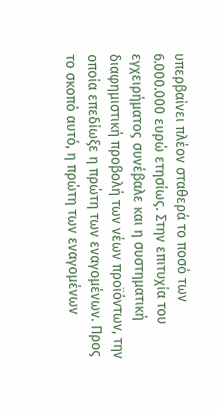υπερβαίνει πλέον σταθερά το ποσό των 6.000.000 ευρώ ετησίως. Στην επιτυχία του εγχειρήματος συνέβαλε και η συστηματική διαφημιστική προβολή των νέων προϊόντων, την οποία επεδίωξε η πρώτη των εναγομένων. Προς το σκοπό αυτό, η πρώτη των εναγομένων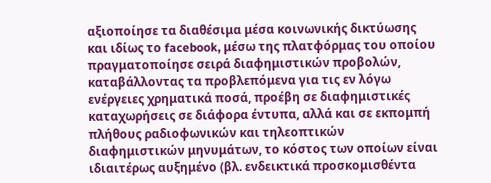αξιοποίησε τα διαθέσιμα μέσα κοινωνικής δικτύωσης και ιδίως το facebook, μέσω της πλατφόρμας του οποίου πραγματοποίησε σειρά διαφημιστικών προβολών, καταβάλλοντας τα προβλεπόμενα για τις εν λόγω ενέργειες χρηματικά ποσά, προέβη σε διαφημιστικές καταχωρήσεις σε διάφορα έντυπα, αλλά και σε εκπομπή πλήθους ραδιοφωνικών και τηλεοπτικών διαφημιστικών μηνυμάτων, το κόστος των οποίων είναι ιδιαιτέρως αυξημένο (βλ. ενδεικτικά προσκομισθέντα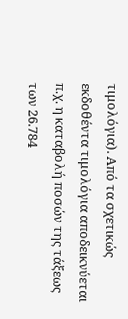τιμολόγια). Από τα σχετικώς εκδοθέντα τιμολόγια αποδεικνύεται π.χ. η καταβολή ποσών της τάξεως των 26.784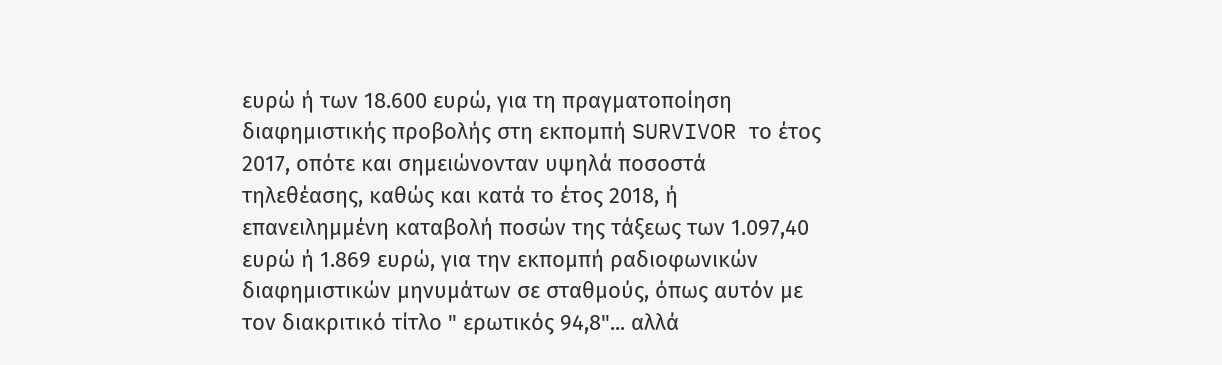ευρώ ή των 18.600 ευρώ, για τη πραγματοποίηση διαφημιστικής προβολής στη εκπομπή SURVIVOR το έτος 2017, οπότε και σημειώνονταν υψηλά ποσοστά τηλεθέασης, καθώς και κατά το έτος 2018, ή επανειλημμένη καταβολή ποσών της τάξεως των 1.097,40 ευρώ ή 1.869 ευρώ, για την εκπομπή ραδιοφωνικών διαφημιστικών μηνυμάτων σε σταθμούς, όπως αυτόν με τον διακριτικό τίτλο " ερωτικός 94,8"... αλλά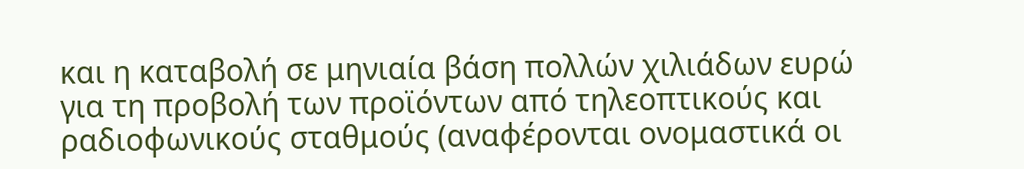και η καταβολή σε μηνιαία βάση πολλών χιλιάδων ευρώ για τη προβολή των προϊόντων από τηλεοπτικούς και ραδιοφωνικούς σταθμούς (αναφέρονται ονομαστικά οι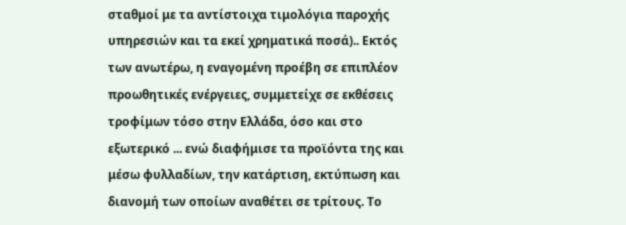σταθμοί με τα αντίστοιχα τιμολόγια παροχής υπηρεσιών και τα εκεί χρηματικά ποσά).. Εκτός των ανωτέρω, η εναγομένη προέβη σε επιπλέον προωθητικές ενέργειες, συμμετείχε σε εκθέσεις τροφίμων τόσο στην Ελλάδα, όσο και στο εξωτερικό ... ενώ διαφήμισε τα προϊόντα της και μέσω φυλλαδίων, την κατάρτιση, εκτύπωση και διανομή των οποίων αναθέτει σε τρίτους. Το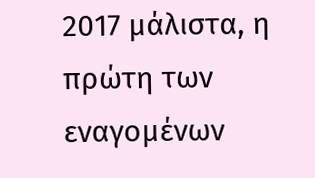2017 μάλιστα, η πρώτη των εναγομένων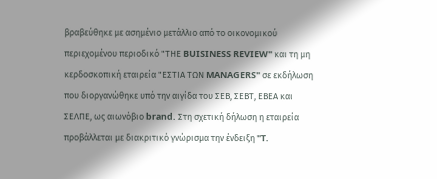βραβεύθηκε με ασημένιο μετάλλιο από το οικονομικού περιεχομένου περιοδικό "ΤΗΕ BUISINESS REVIEW" και τη μη κερδοσκοπική εταιρεία "ΕΣΤΙΑ ΤΩΝ MANAGERS" σε εκδήλωση που διοργανώθηκε υπό την αιγίδα του ΣΕΒ, ΣΕΒΤ, ΕΒΕΑ και ΣΕΛΠΕ, ως αιωνόβιο brand. Στη σχετική δήλωση η εταιρεία προβάλλεται με διακριτικό γνώρισμα την ένδειξη "T.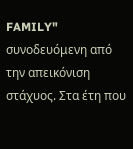FAMILY" συνοδευόμενη από την απεικόνιση στάχυος. Στα έτη που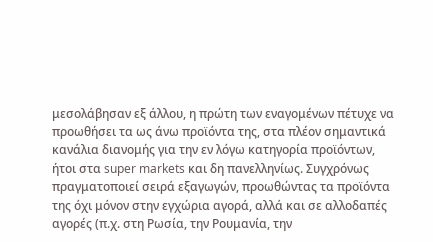μεσολάβησαν εξ άλλου, η πρώτη των εναγομένων πέτυχε να προωθήσει τα ως άνω προϊόντα της, στα πλέον σημαντικά κανάλια διανομής για την εν λόγω κατηγορία προϊόντων, ήτοι στα super markets και δη πανελληνίως. Συγχρόνως πραγματοποιεί σειρά εξαγωγών, προωθώντας τα προϊόντα της όχι μόνον στην εγχώρια αγορά, αλλά και σε αλλοδαπές αγορές (π.χ. στη Ρωσία, την Ρουμανία, την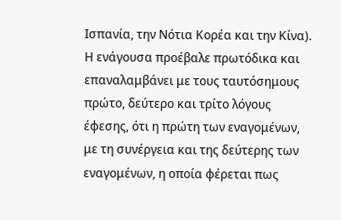Ισπανία, την Νότια Κορέα και την Κίνα). Η ενάγουσα προέβαλε πρωτόδικα και επαναλαμβάνει με τους ταυτόσημους πρώτο, δεύτερο και τρίτο λόγους έφεσης, ότι η πρώτη των εναγομένων, με τη συνέργεια και της δεύτερης των εναγομένων, η οποία φέρεται πως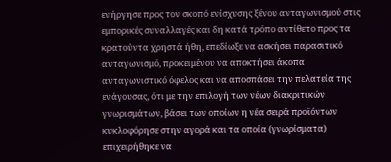ενήργησε προς τον σκοπό ενίσχυσης ξένου ανταγωνισμού στις εμπορικές συναλλαγές και δη κατά τρόπο αντίθετο προς τα κρατούντα χρηστά ήθη, επεδίωξε να ασκήσει παρασιτικό ανταγωνισμό, προκειμένου να αποκτήσει άκοπα ανταγωνιστικό όφελος και να αποσπάσει την πελατεία της ενάγουσας, ότι με την επιλογή των νέων διακριτικών γνωρισμάτων, βάσει των οποίων η νέα σειρά προϊόντων κυκλοφόρησε στην αγορά και τα οποία (γνωρίσματα) επιχειρήθηκε να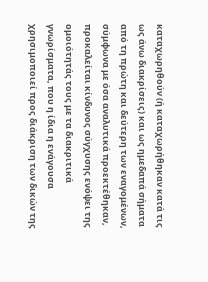καταχωρηθούν (ή καταχωρήθηκαν κατά τις ως άνω διακρίσεις) και ως ημεδαπά σήματα από τη πρώτη και δεύτερη των εναγομένων, σύμφωνα με όσα αναλυτικά προεκτέθηκαν, προκαλείται κίνδυνος σύγχυσης ενόψει της ομοιότητάς τους με τα διακριτικά γνωρίσματα, που η ίδια η ενάγουσα χρησιμοποιεί προς διάκριση των δικών της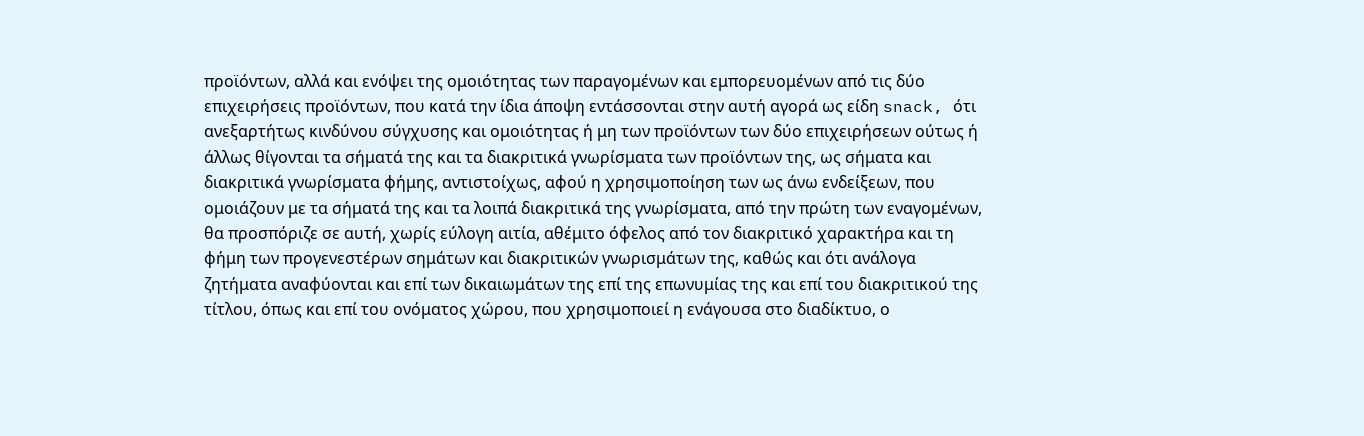προϊόντων, αλλά και ενόψει της ομοιότητας των παραγομένων και εμπορευομένων από τις δύο επιχειρήσεις προϊόντων, που κατά την ίδια άποψη εντάσσονται στην αυτή αγορά ως είδη snack, ότι ανεξαρτήτως κινδύνου σύγχυσης και ομοιότητας ή μη των προϊόντων των δύο επιχειρήσεων ούτως ή άλλως θίγονται τα σήματά της και τα διακριτικά γνωρίσματα των προϊόντων της, ως σήματα και διακριτικά γνωρίσματα φήμης, αντιστοίχως, αφού η χρησιμοποίηση των ως άνω ενδείξεων, που ομοιάζουν με τα σήματά της και τα λοιπά διακριτικά της γνωρίσματα, από την πρώτη των εναγομένων, θα προσπόριζε σε αυτή, χωρίς εύλογη αιτία, αθέμιτο όφελος από τον διακριτικό χαρακτήρα και τη φήμη των προγενεστέρων σημάτων και διακριτικών γνωρισμάτων της, καθώς και ότι ανάλογα ζητήματα αναφύονται και επί των δικαιωμάτων της επί της επωνυμίας της και επί του διακριτικού της τίτλου, όπως και επί του ονόματος χώρου, που χρησιμοποιεί η ενάγουσα στο διαδίκτυο, ο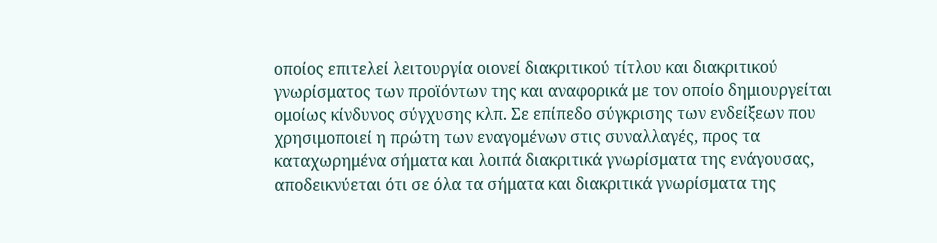οποίος επιτελεί λειτουργία οιονεί διακριτικού τίτλου και διακριτικού γνωρίσματος των προϊόντων της και αναφορικά με τον οποίο δημιουργείται ομοίως κίνδυνος σύγχυσης κλπ. Σε επίπεδο σύγκρισης των ενδείξεων που χρησιμοποιεί η πρώτη των εναγομένων στις συναλλαγές, προς τα καταχωρημένα σήματα και λοιπά διακριτικά γνωρίσματα της ενάγουσας, αποδεικνύεται ότι σε όλα τα σήματα και διακριτικά γνωρίσματα της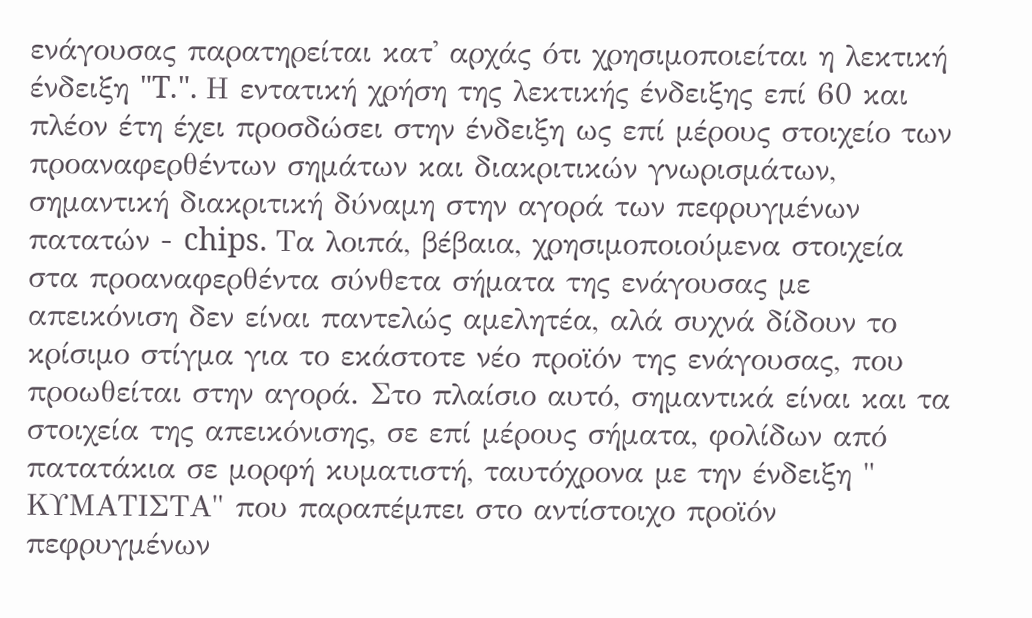ενάγουσας παρατηρείται κατ' αρχάς ότι χρησιμοποιείται η λεκτική ένδειξη "T.". Η εντατική χρήση της λεκτικής ένδειξης επί 60 και πλέον έτη έχει προσδώσει στην ένδειξη ως επί μέρους στοιχείο των προαναφερθέντων σημάτων και διακριτικών γνωρισμάτων, σημαντική διακριτική δύναμη στην αγορά των πεφρυγμένων πατατών - chips. Τα λοιπά, βέβαια, χρησιμοποιούμενα στοιχεία στα προαναφερθέντα σύνθετα σήματα της ενάγουσας με απεικόνιση δεν είναι παντελώς αμελητέα, αλά συχνά δίδουν το κρίσιμο στίγμα για το εκάστοτε νέο προϊόν της ενάγουσας, που προωθείται στην αγορά. Στο πλαίσιο αυτό, σημαντικά είναι και τα στοιχεία της απεικόνισης, σε επί μέρους σήματα, φολίδων από πατατάκια σε μορφή κυματιστή, ταυτόχρονα με την ένδειξη " ΚΥΜΑΤΙΣΤΑ" που παραπέμπει στο αντίστοιχο προϊόν πεφρυγμένων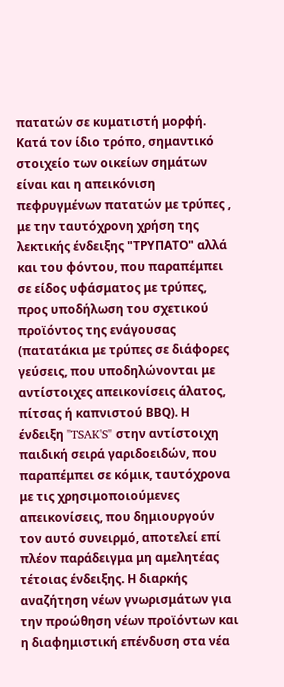πατατών σε κυματιστή μορφή. Κατά τον ίδιο τρόπο, σημαντικό στοιχείο των οικείων σημάτων είναι και η απεικόνιση πεφρυγμένων πατατών με τρύπες , με την ταυτόχρονη χρήση της λεκτικής ένδειξης "ΤΡΥΠΑΤΟ" αλλά και του φόντου, που παραπέμπει σε είδος υφάσματος με τρύπες, προς υποδήλωση του σχετικού προϊόντος της ενάγουσας (πατατάκια με τρύπες σε διάφορες γεύσεις, που υποδηλώνονται με αντίστοιχες απεικονίσεις άλατος, πίτσας ή καπνιστού ΒΒQ). Η ένδειξη "TSAK'S" στην αντίστοιχη παιδική σειρά γαριδοειδών, που παραπέμπει σε κόμικ, ταυτόχρονα με τις χρησιμοποιούμενες απεικονίσεις, που δημιουργούν τον αυτό συνειρμό, αποτελεί επί πλέον παράδειγμα μη αμελητέας τέτοιας ένδειξης. Η διαρκής αναζήτηση νέων γνωρισμάτων για την προώθηση νέων προϊόντων και η διαφημιστική επένδυση στα νέα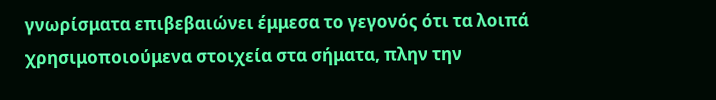γνωρίσματα επιβεβαιώνει έμμεσα το γεγονός ότι τα λοιπά χρησιμοποιούμενα στοιχεία στα σήματα, πλην την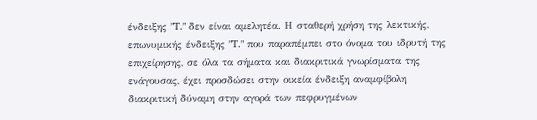ένδειξης "T." δεν είναι αμελητέα. Η σταθερή χρήση της λεκτικής, επωνυμικής ένδειξης "T." που παραπέμπει στο όνομα του ιδρυτή της επιχείρησης, σε όλα τα σήματα και διακριτικά γνωρίσματα της ενάγουσας, έχει προσδώσει στην οικεία ένδειξη αναμφίβολη διακριτική δύναμη στην αγορά των πεφρυγμένων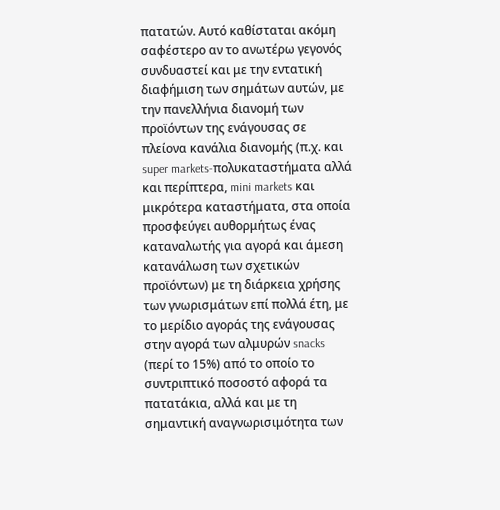πατατών. Αυτό καθίσταται ακόμη σαφέστερο αν το ανωτέρω γεγονός συνδυαστεί και με την εντατική διαφήμιση των σημάτων αυτών, με την πανελλήνια διανομή των προϊόντων της ενάγουσας σε πλείονα κανάλια διανομής (π.χ. και super markets-πολυκαταστήματα αλλά και περίπτερα, mini markets και μικρότερα καταστήματα, στα οποία προσφεύγει αυθορμήτως ένας καταναλωτής για αγορά και άμεση κατανάλωση των σχετικών προϊόντων) με τη διάρκεια χρήσης των γνωρισμάτων επί πολλά έτη, με το μερίδιο αγοράς της ενάγουσας στην αγορά των αλμυρών snacks (περί το 15%) από το οποίο το συντριπτικό ποσοστό αφορά τα πατατάκια, αλλά και με τη σημαντική αναγνωρισιμότητα των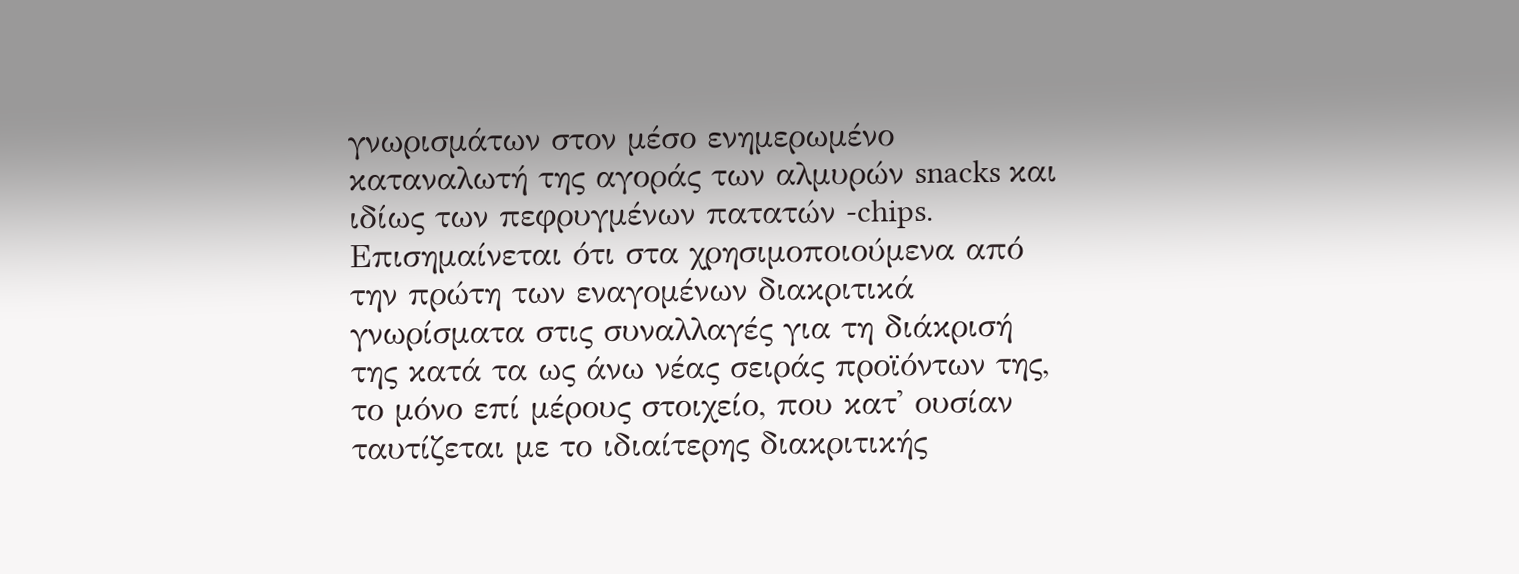γνωρισμάτων στον μέσο ενημερωμένο καταναλωτή της αγοράς των αλμυρών snacks και ιδίως των πεφρυγμένων πατατών -chips. Επισημαίνεται ότι στα χρησιμοποιούμενα από την πρώτη των εναγομένων διακριτικά γνωρίσματα στις συναλλαγές για τη διάκρισή της κατά τα ως άνω νέας σειράς προϊόντων της, το μόνο επί μέρους στοιχείο, που κατ' ουσίαν ταυτίζεται με το ιδιαίτερης διακριτικής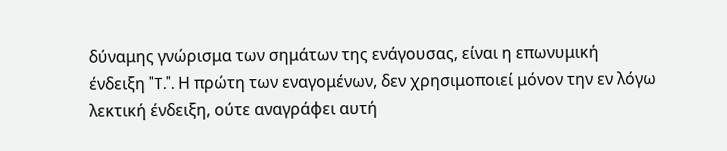δύναμης γνώρισμα των σημάτων της ενάγουσας, είναι η επωνυμική ένδειξη "T.". Η πρώτη των εναγομένων, δεν χρησιμοποιεί μόνον την εν λόγω λεκτική ένδειξη, ούτε αναγράφει αυτή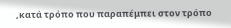,κατά τρόπο που παραπέμπει στον τρόπο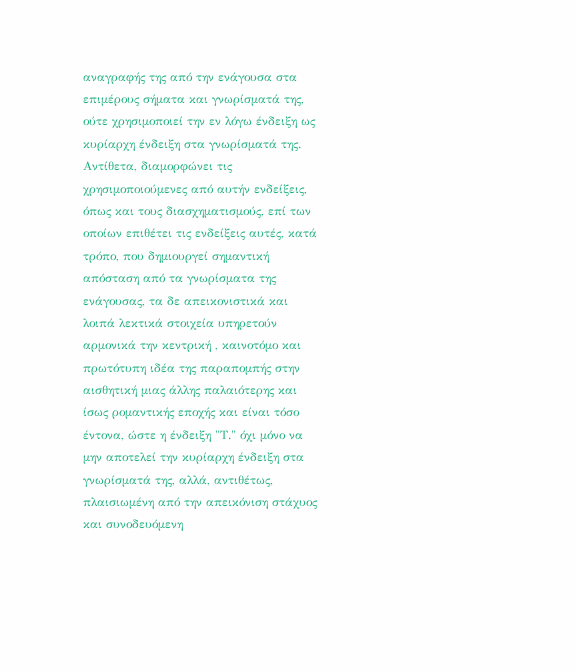αναγραφής της από την ενάγουσα στα επιμέρους σήματα και γνωρίσματά της, ούτε χρησιμοποιεί την εν λόγω ένδειξη ως κυρίαρχη ένδειξη στα γνωρίσματά της. Αντίθετα, διαμορφώνει τις χρησιμοποιούμενες από αυτήν ενδείξεις, όπως και τους διασχηματισμούς, επί των οποίων επιθέτει τις ενδείξεις αυτές, κατά τρόπο, που δημιουργεί σημαντική απόσταση από τα γνωρίσματα της ενάγουσας, τα δε απεικονιστικά και λοιπά λεκτικά στοιχεία υπηρετούν αρμονικά την κεντρική , καινοτόμο και πρωτότυπη ιδέα της παραπομπής στην αισθητική μιας άλλης παλαιότερης και ίσως ρομαντικής εποχής και είναι τόσο έντονα, ώστε η ένδειξη "Τ." όχι μόνο να μην αποτελεί την κυρίαρχη ένδειξη στα γνωρίσματά της, αλλά, αντιθέτως, πλαισιωμένη από την απεικόνιση στάχυος και συνοδευόμενη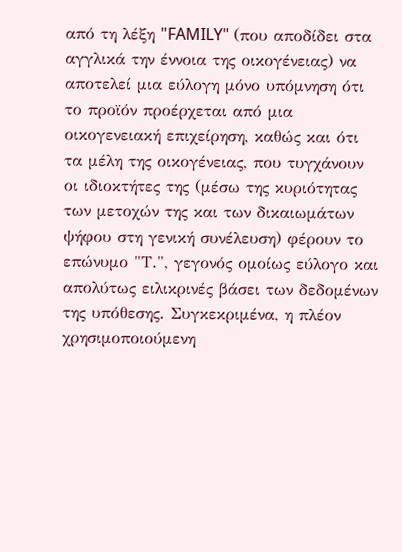από τη λέξη "FAMILY" (που αποδίδει στα αγγλικά την έννοια της οικογένειας) να αποτελεί μια εύλογη μόνο υπόμνηση ότι το προϊόν προέρχεται από μια οικογενειακή επιχείρηση, καθώς και ότι τα μέλη της οικογένειας, που τυγχάνουν οι ιδιοκτήτες της (μέσω της κυριότητας των μετοχών της και των δικαιωμάτων ψήφου στη γενική συνέλευση) φέρουν το επώνυμο "Τ.", γεγονός ομοίως εύλογο και απολύτως ειλικρινές βάσει των δεδομένων της υπόθεσης. Συγκεκριμένα, η πλέον χρησιμοποιούμενη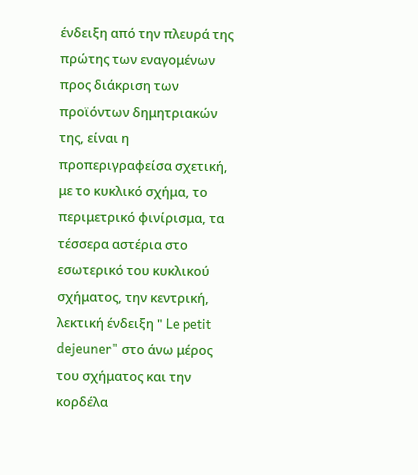ένδειξη από την πλευρά της πρώτης των εναγομένων προς διάκριση των προϊόντων δημητριακών της, είναι η προπεριγραφείσα σχετική, με το κυκλικό σχήμα, το περιμετρικό φινίρισμα, τα τέσσερα αστέρια στο εσωτερικό του κυκλικού σχήματος, την κεντρική, λεκτική ένδειξη " Le petit dejeuner" στο άνω μέρος του σχήματος και την κορδέλα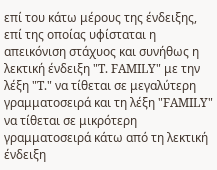επί του κάτω μέρους της ένδειξης, επί της οποίας υφίσταται η απεικόνιση στάχυος και συνήθως η λεκτική ένδειξη "T. FAMILY" με την λέξη "T." να τίθεται σε μεγαλύτερη γραμματοσειρά και τη λέξη "FAMILY" να τίθεται σε μικρότερη γραμματοσειρά κάτω από τη λεκτική ένδειξη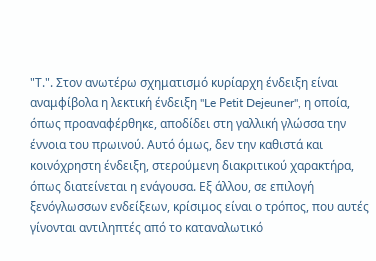"Τ.". Στον ανωτέρω σχηματισμό κυρίαρχη ένδειξη είναι αναμφίβολα η λεκτική ένδειξη "Le Ρetit Dejeuner", η οποία, όπως προαναφέρθηκε, αποδίδει στη γαλλική γλώσσα την έννοια του πρωινού. Αυτό όμως, δεν την καθιστά και κοινόχρηστη ένδειξη, στερούμενη διακριτικού χαρακτήρα, όπως διατείνεται η ενάγουσα. Εξ άλλου, σε επιλογή ξενόγλωσσων ενδείξεων, κρίσιμος είναι ο τρόπος, που αυτές γίνονται αντιληπτές από το καταναλωτικό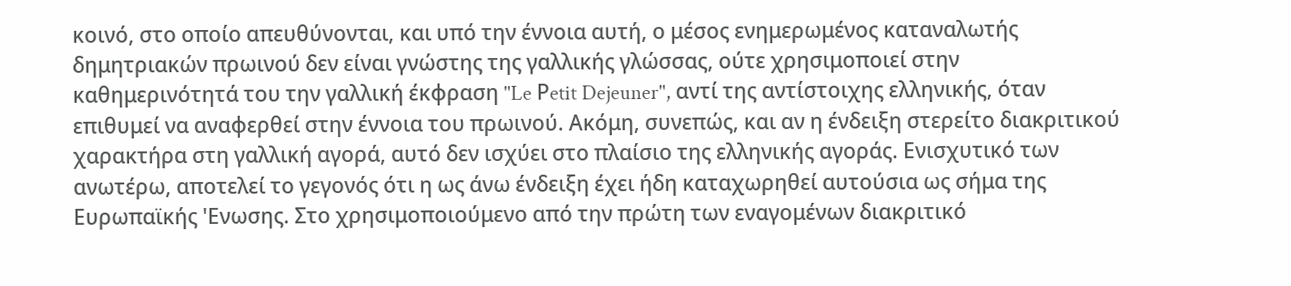κοινό, στο οποίο απευθύνονται, και υπό την έννοια αυτή, ο μέσος ενημερωμένος καταναλωτής δημητριακών πρωινού δεν είναι γνώστης της γαλλικής γλώσσας, ούτε χρησιμοποιεί στην καθημερινότητά του την γαλλική έκφραση "Le Ρetit Dejeuner", αντί της αντίστοιχης ελληνικής, όταν επιθυμεί να αναφερθεί στην έννοια του πρωινού. Ακόμη, συνεπώς, και αν η ένδειξη στερείτο διακριτικού χαρακτήρα στη γαλλική αγορά, αυτό δεν ισχύει στο πλαίσιο της ελληνικής αγοράς. Ενισχυτικό των ανωτέρω, αποτελεί το γεγονός ότι η ως άνω ένδειξη έχει ήδη καταχωρηθεί αυτούσια ως σήμα της Ευρωπαϊκής 'Ενωσης. Στο χρησιμοποιούμενο από την πρώτη των εναγομένων διακριτικό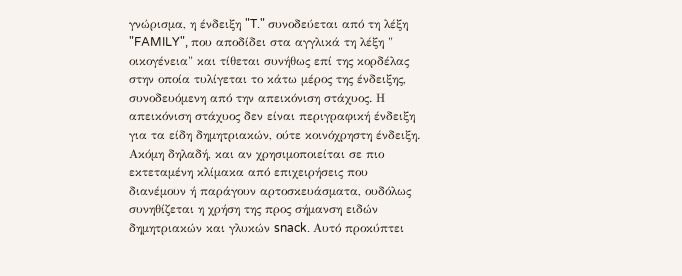γνώρισμα, η ένδειξη "T." συνοδεύεται από τη λέξη "FAMILY", που αποδίδει στα αγγλικά τη λέξη " οικογένεια" και τίθεται συνήθως επί της κορδέλας στην οποία τυλίγεται το κάτω μέρος της ένδειξης, συνοδευόμενη από την απεικόνιση στάχυος. Η απεικόνιση στάχυος δεν είναι περιγραφική ένδειξη για τα είδη δημητριακών, ούτε κοινόχρηστη ένδειξη. Ακόμη δηλαδή, και αν χρησιμοποιείται σε πιο εκτεταμένη κλίμακα από επιχειρήσεις που διανέμουν ή παράγουν αρτοσκευάσματα, ουδόλως συνηθίζεται η χρήση της προς σήμανση ειδών δημητριακών και γλυκών snack. Αυτό προκύπτει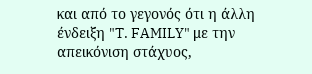και από το γεγονός ότι η άλλη ένδειξη "T. FAMILY" με την απεικόνιση στάχυος,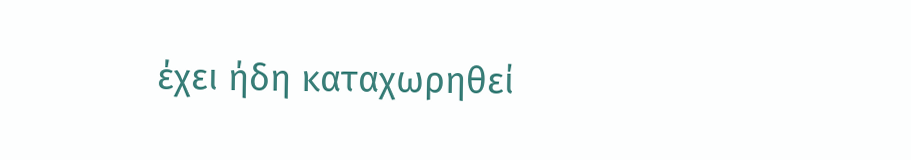έχει ήδη καταχωρηθεί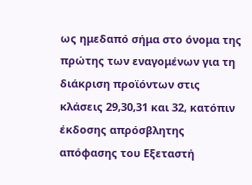ως ημεδαπό σήμα στο όνομα της πρώτης των εναγομένων για τη διάκριση προϊόντων στις κλάσεις 29,30,31 και 32, κατόπιν έκδοσης απρόσβλητης απόφασης του Εξεταστή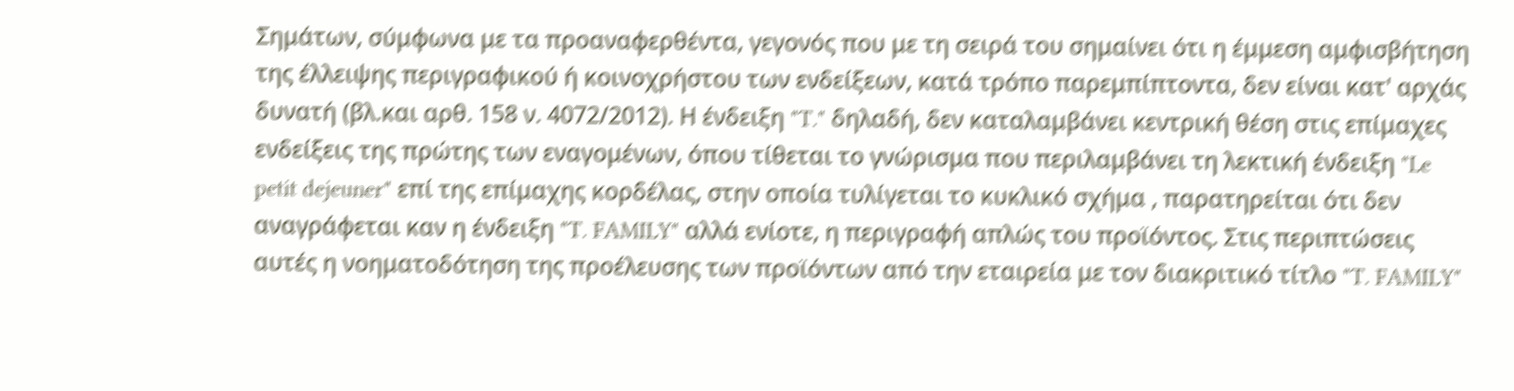Σημάτων, σύμφωνα με τα προαναφερθέντα, γεγονός που με τη σειρά του σημαίνει ότι η έμμεση αμφισβήτηση της έλλειψης περιγραφικού ή κοινοχρήστου των ενδείξεων, κατά τρόπο παρεμπίπτοντα, δεν είναι κατ' αρχάς δυνατή (βλ.και αρθ. 158 ν. 4072/2012). Η ένδειξη "T." δηλαδή, δεν καταλαμβάνει κεντρική θέση στις επίμαχες ενδείξεις της πρώτης των εναγομένων, όπου τίθεται το γνώρισμα που περιλαμβάνει τη λεκτική ένδειξη "Le petit dejeuner" επί της επίμαχης κορδέλας, στην οποία τυλίγεται το κυκλικό σχήμα , παρατηρείται ότι δεν αναγράφεται καν η ένδειξη "T. FAMILY" αλλά ενίοτε, η περιγραφή απλώς του προϊόντος. Στις περιπτώσεις αυτές η νοηματοδότηση της προέλευσης των προϊόντων από την εταιρεία με τον διακριτικό τίτλο "T. FAMILY"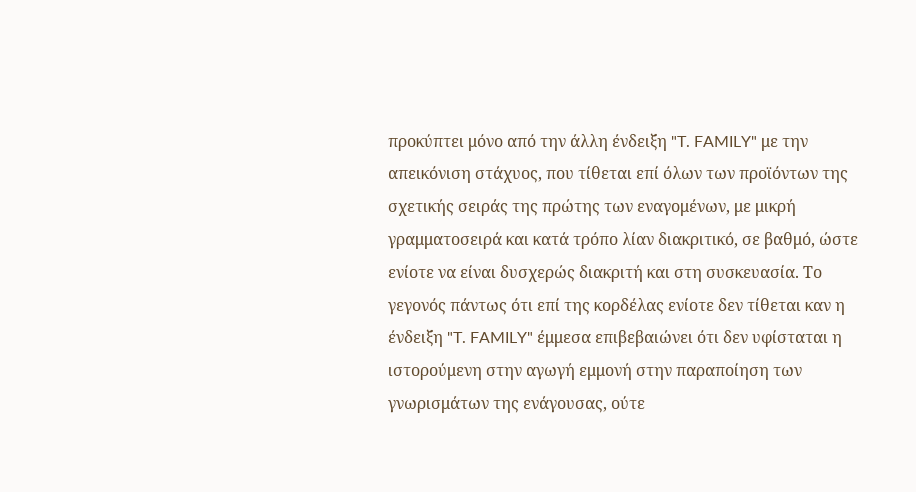προκύπτει μόνο από την άλλη ένδειξη "T. FAMILY" με την απεικόνιση στάχυος, που τίθεται επί όλων των προϊόντων της σχετικής σειράς της πρώτης των εναγομένων, με μικρή γραμματοσειρά και κατά τρόπο λίαν διακριτικό, σε βαθμό, ώστε ενίοτε να είναι δυσχερώς διακριτή και στη συσκευασία. Το γεγονός πάντως ότι επί της κορδέλας ενίοτε δεν τίθεται καν η ένδειξη "T. FAMILY" έμμεσα επιβεβαιώνει ότι δεν υφίσταται η ιστορούμενη στην αγωγή εμμονή στην παραποίηση των γνωρισμάτων της ενάγουσας, ούτε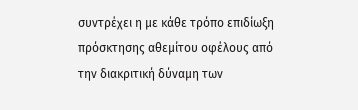συντρέχει η με κάθε τρόπο επιδίωξη πρόσκτησης αθεμίτου οφέλους από την διακριτική δύναμη των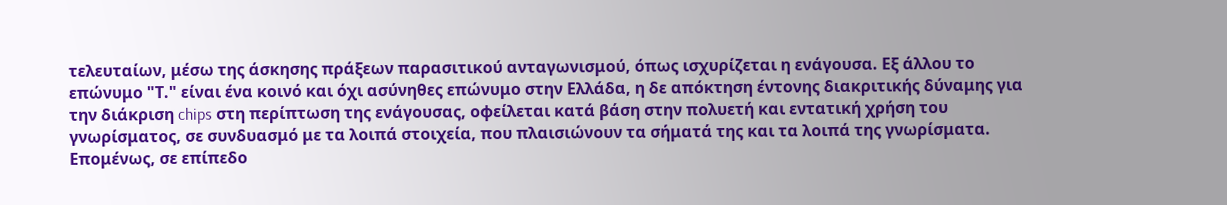τελευταίων, μέσω της άσκησης πράξεων παρασιτικού ανταγωνισμού, όπως ισχυρίζεται η ενάγουσα. Εξ άλλου το επώνυμο "Τ." είναι ένα κοινό και όχι ασύνηθες επώνυμο στην Ελλάδα, η δε απόκτηση έντονης διακριτικής δύναμης για την διάκριση chips στη περίπτωση της ενάγουσας, οφείλεται κατά βάση στην πολυετή και εντατική χρήση του γνωρίσματος, σε συνδυασμό με τα λοιπά στοιχεία, που πλαισιώνουν τα σήματά της και τα λοιπά της γνωρίσματα. Επομένως, σε επίπεδο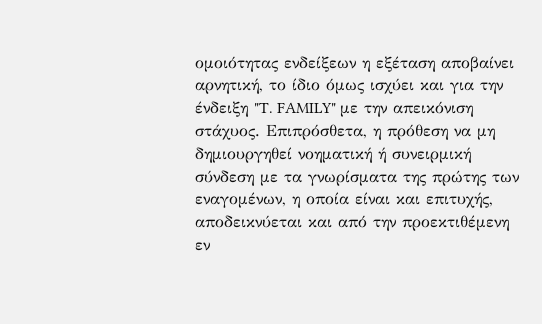ομοιότητας ενδείξεων η εξέταση αποβαίνει αρνητική, το ίδιο όμως ισχύει και για την ένδειξη "T. FAMILY" με την απεικόνιση στάχυος. Επιπρόσθετα, η πρόθεση να μη δημιουργηθεί νοηματική ή συνειρμική σύνδεση με τα γνωρίσματα της πρώτης των εναγομένων, η οποία είναι και επιτυχής, αποδεικνύεται και από την προεκτιθέμενη εν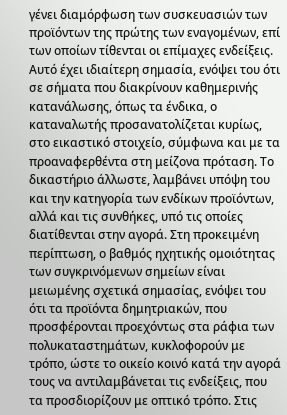γένει διαμόρφωση των συσκευασιών των προϊόντων της πρώτης των εναγομένων, επί των οποίων τίθενται οι επίμαχες ενδείξεις. Αυτό έχει ιδιαίτερη σημασία, ενόψει του ότι σε σήματα που διακρίνουν καθημερινής κατανάλωσης, όπως τα ένδικα, ο καταναλωτής προσανατολίζεται κυρίως, στο εικαστικό στοιχείο, σύμφωνα και με τα προαναφερθέντα στη μείζονα πρόταση. Το δικαστήριο άλλωστε, λαμβάνει υπόψη του και την κατηγορία των ενδίκων προϊόντων, αλλά και τις συνθήκες, υπό τις οποίες διατίθενται στην αγορά. Στη προκειμένη περίπτωση, ο βαθμός ηχητικής ομοιότητας των συγκρινόμενων σημείων είναι μειωμένης σχετικά σημασίας, ενόψει του ότι τα προϊόντα δημητριακών, που προσφέρονται προεχόντως στα ράφια των πολυκαταστημάτων, κυκλοφορούν με τρόπο, ώστε το οικείο κοινό κατά την αγορά τους να αντιλαμβάνεται τις ενδείξεις, που τα προσδιορίζουν με οπτικό τρόπο. Στις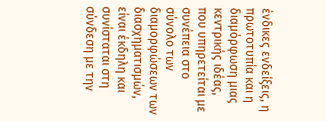ένδικες ενδείξεις, η πρωτοτυπία και η διαμόρφωση μιας κεντρικής ιδέας, που υπηρετείται με συνέπεια στο σύνολο των διαμορφώσεων των διασχηματισμών, είναι έκδηλη και συνίσταται στη σύνδεση με την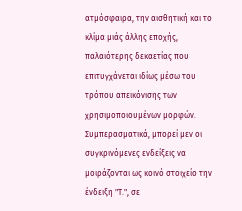ατμόσφαιρα, την αισθητική και το κλίμα μιάς άλλης εποχής, παλαιότερης δεκαετίας που επιτυγχάνεται ιδίως μέσω του τρόπου απεικόνισης των χρησιμοποιουμένων μορφών. Συμπερασματικά, μπορεί μεν οι συγκρινόμενες ενδείξεις να μοιράζονται ως κοινό στοιχείο την ένδειξη "T.", σε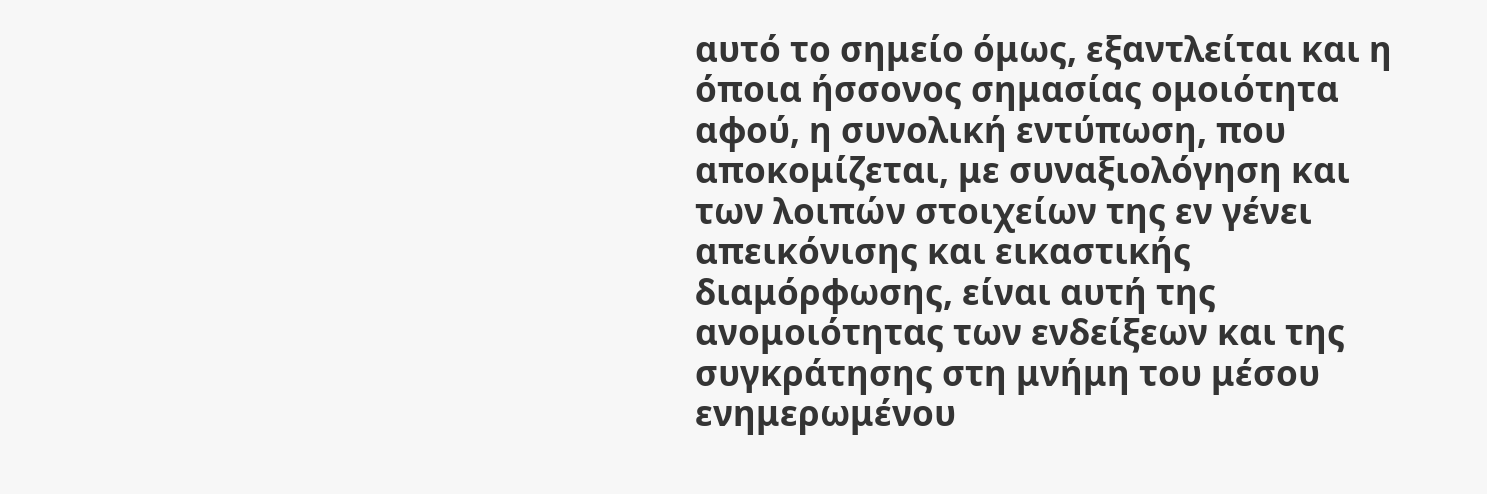αυτό το σημείο όμως, εξαντλείται και η όποια ήσσονος σημασίας ομοιότητα αφού, η συνολική εντύπωση, που αποκομίζεται, με συναξιολόγηση και των λοιπών στοιχείων της εν γένει απεικόνισης και εικαστικής διαμόρφωσης, είναι αυτή της ανομοιότητας των ενδείξεων και της συγκράτησης στη μνήμη του μέσου ενημερωμένου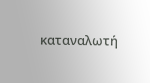καταναλωτή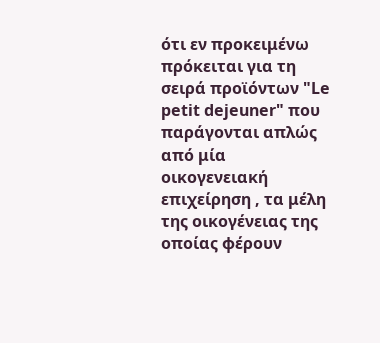ότι εν προκειμένω πρόκειται για τη σειρά προϊόντων "Le petit dejeuner" που παράγονται απλώς από μία οικογενειακή επιχείρηση , τα μέλη της οικογένειας της οποίας φέρουν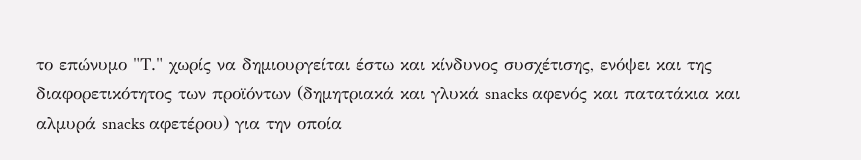το επώνυμο "Τ." χωρίς να δημιουργείται έστω και κίνδυνος συσχέτισης, ενόψει και της διαφορετικότητος των προϊόντων (δημητριακά και γλυκά snacks αφενός και πατατάκια και αλμυρά snacks αφετέρου) για την οποία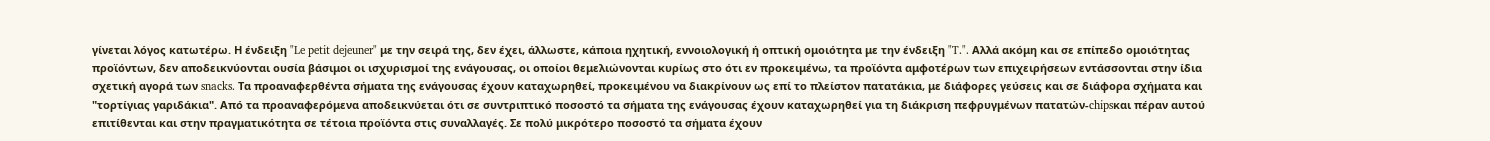γίνεται λόγος κατωτέρω. Η ένδειξη "Le petit dejeuner" με την σειρά της, δεν έχει, άλλωστε, κάποια ηχητική, εννοιολογική ή οπτική ομοιότητα με την ένδειξη "T.". Αλλά ακόμη και σε επίπεδο ομοιότητας προϊόντων, δεν αποδεικνύονται ουσία βάσιμοι οι ισχυρισμοί της ενάγουσας, οι οποίοι θεμελιώνονται κυρίως στο ότι εν προκειμένω, τα προϊόντα αμφοτέρων των επιχειρήσεων εντάσσονται στην ίδια σχετική αγορά των snacks. Τα προαναφερθέντα σήματα της ενάγουσας έχουν καταχωρηθεί, προκειμένου να διακρίνουν ως επί το πλείστον πατατάκια, με διάφορες γεύσεις και σε διάφορα σχήματα και "τορτίγιας γαριδάκια". Από τα προαναφερόμενα αποδεικνύεται ότι σε συντριπτικό ποσοστό τα σήματα της ενάγουσας έχουν καταχωρηθεί για τη διάκριση πεφρυγμένων πατατών-chipsκαι πέραν αυτού επιτίθενται και στην πραγματικότητα σε τέτοια προϊόντα στις συναλλαγές. Σε πολύ μικρότερο ποσοστό τα σήματα έχουν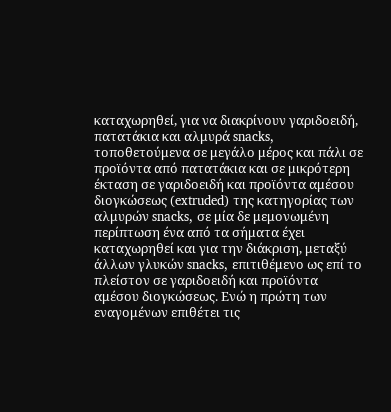καταχωρηθεί, για να διακρίνουν γαριδοειδή, πατατάκια και αλμυρά snacks, τοποθετούμενα σε μεγάλο μέρος και πάλι σε προϊόντα από πατατάκια και σε μικρότερη έκταση σε γαριδοειδή και προϊόντα αμέσου διογκώσεως (extruded) της κατηγορίας των αλμυρών snacks, σε μία δε μεμονωμένη περίπτωση ένα από τα σήματα έχει καταχωρηθεί και για την διάκριση, μεταξύ άλλων γλυκών snacks, επιτιθέμενο ως επί το πλείστον σε γαριδοειδή και προϊόντα αμέσου διογκώσεως. Ενώ η πρώτη των εναγομένων επιθέτει τις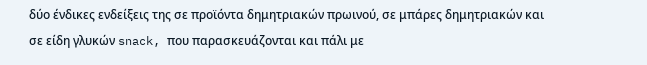δύο ένδικες ενδείξεις της σε προϊόντα δημητριακών πρωινού, σε μπάρες δημητριακών και σε είδη γλυκών snack, που παρασκευάζονται και πάλι με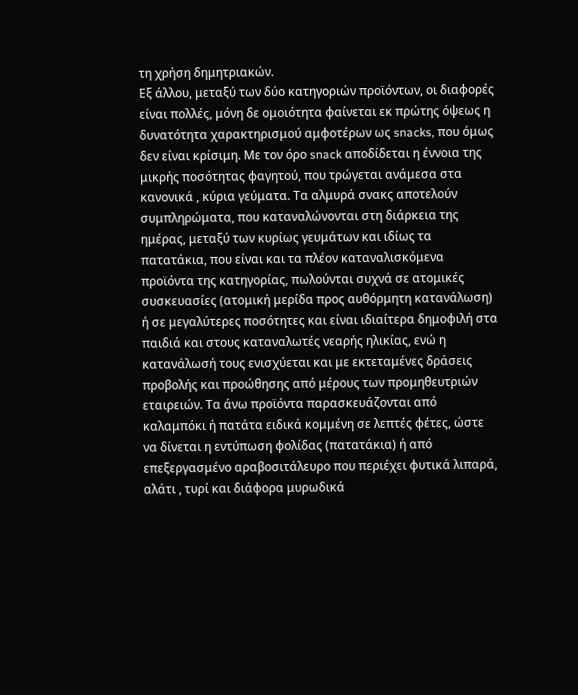τη χρήση δημητριακών.
Εξ άλλου, μεταξύ των δύο κατηγοριών προϊόντων, οι διαφορές είναι πολλές, μόνη δε ομοιότητα φαίνεται εκ πρώτης όψεως η δυνατότητα χαρακτηρισμού αμφοτέρων ως snacks, που όμως δεν είναι κρίσιμη. Με τον όρο snack αποδίδεται η έννοια της μικρής ποσότητας φαγητού, που τρώγεται ανάμεσα στα κανονικά , κύρια γεύματα. Τα αλμυρά σνακς αποτελούν συμπληρώματα, που καταναλώνονται στη διάρκεια της ημέρας, μεταξύ των κυρίως γευμάτων και ιδίως τα πατατάκια, που είναι και τα πλέον καταναλισκόμενα προϊόντα της κατηγορίας, πωλούνται συχνά σε ατομικές συσκευασίες (ατομική μερίδα προς αυθόρμητη κατανάλωση) ή σε μεγαλύτερες ποσότητες και είναι ιδιαίτερα δημοφιλή στα παιδιά και στους καταναλωτές νεαρής ηλικίας, ενώ η κατανάλωσή τους ενισχύεται και με εκτεταμένες δράσεις προβολής και προώθησης από μέρους των προμηθευτριών εταιρειών. Τα άνω προϊόντα παρασκευάζονται από καλαμπόκι ή πατάτα ειδικά κομμένη σε λεπτές φέτες, ώστε να δίνεται η εντύπωση φολίδας (πατατάκια) ή από επεξεργασμένο αραβοσιτάλευρο που περιέχει φυτικά λιπαρά, αλάτι , τυρί και διάφορα μυρωδικά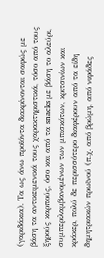(γαριδάκια). Τα ως άνω προϊόντα διακρίνονται σαφώς με βάση τα αντικειμενικά τους χαρακτηριστικά, τόσο από τους ξηρούς καρπούς, όσο και από τα snacks με βάση το αλεύρι, συμπεριλαμβανομένων των μπισκότων, κριτσινίων και κράκερ, πολύ δε περισσότερο διαφέρουν από τα είδη δημητριακών πρωϊνού (π.χ. από βρώμη, από νιφάδες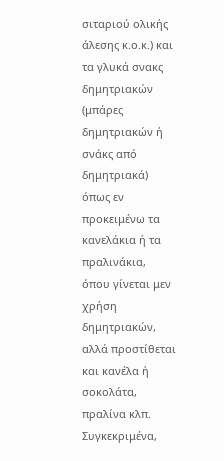σιταριού ολικής άλεσης κ.ο.κ.) και τα γλυκά σνακς δημητριακών (μπάρες δημητριακών ή σνάκς από δημητριακά) όπως εν προκειμένω τα κανελάκια ή τα πραλινάκια, όπου γίνεται μεν χρήση δημητριακών, αλλά προστίθεται και κανέλα ή σοκολάτα, πραλίνα κλπ. Συγκεκριμένα,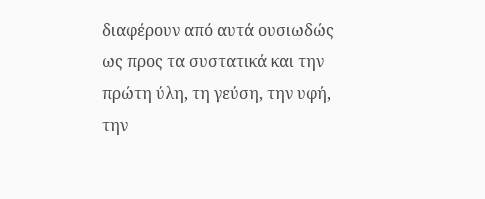διαφέρουν από αυτά ουσιωδώς ως προς τα συστατικά και την πρώτη ύλη, τη γεύση, την υφή, την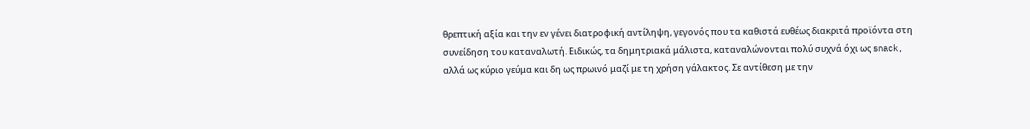θρεπτική αξία και την εν γένει διατροφική αντίληψη, γεγονός που τα καθιστά ευθέως διακριτά προϊόντα στη συνείδηση του καταναλωτή. Ειδικώς, τα δημητριακά μάλιστα, καταναλώνονται πολύ συχνά όχι ως snack, αλλά ως κύριο γεύμα και δη ως πρωινό μαζί με τη χρήση γάλακτος. Σε αντίθεση με την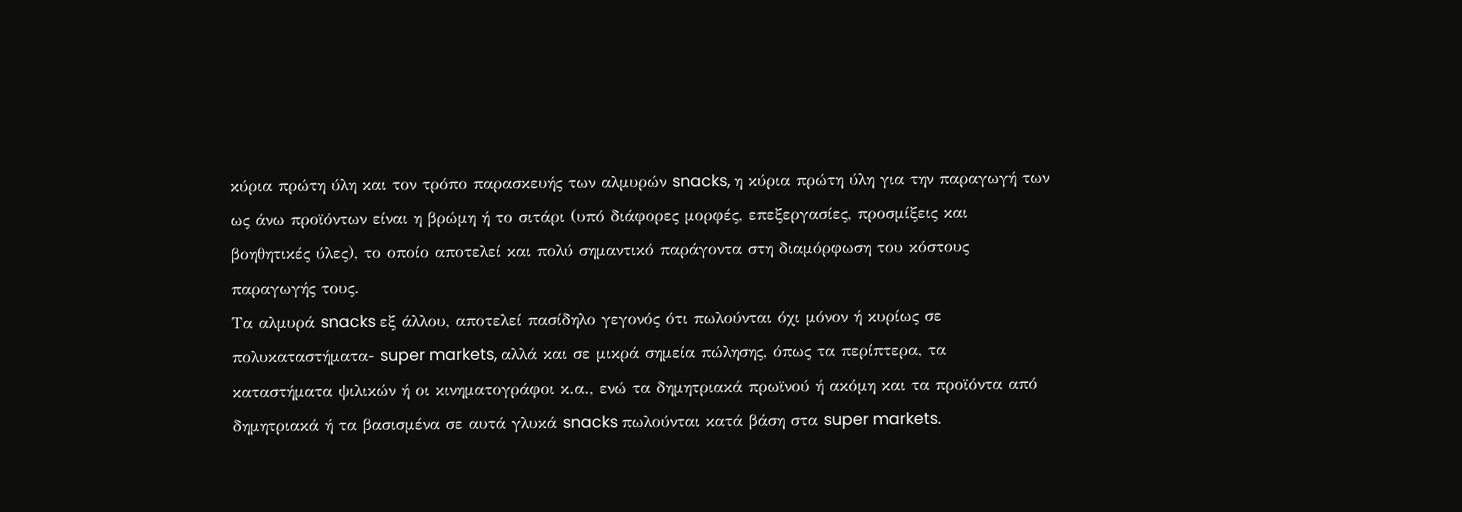κύρια πρώτη ύλη και τον τρόπο παρασκευής των αλμυρών snacks, η κύρια πρώτη ύλη για την παραγωγή των ως άνω προϊόντων είναι η βρώμη ή το σιτάρι (υπό διάφορες μορφές, επεξεργασίες, προσμίξεις και βοηθητικές ύλες), το οποίο αποτελεί και πολύ σημαντικό παράγοντα στη διαμόρφωση του κόστους παραγωγής τους.
Τα αλμυρά snacks εξ άλλου, αποτελεί πασίδηλο γεγονός ότι πωλούνται όχι μόνον ή κυρίως σε πολυκαταστήματα- super markets, αλλά και σε μικρά σημεία πώλησης, όπως τα περίπτερα, τα καταστήματα ψιλικών ή οι κινηματογράφοι κ.α., ενώ τα δημητριακά πρωϊνού ή ακόμη και τα προϊόντα από δημητριακά ή τα βασισμένα σε αυτά γλυκά snacks πωλούνται κατά βάση στα super markets.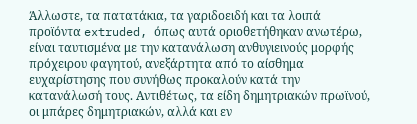Άλλωστε, τα πατατάκια, τα γαριδοειδή και τα λοιπά προϊόντα extruded, όπως αυτά οριοθετήθηκαν ανωτέρω, είναι ταυτισμένα με την κατανάλωση ανθυγιεινούς μορφής πρόχειρου φαγητού, ανεξάρτητα από το αίσθημα ευχαρίστησης που συνήθως προκαλούν κατά την κατανάλωσή τους. Αντιθέτως, τα είδη δημητριακών πρωϊνού, οι μπάρες δημητριακών, αλλά και εν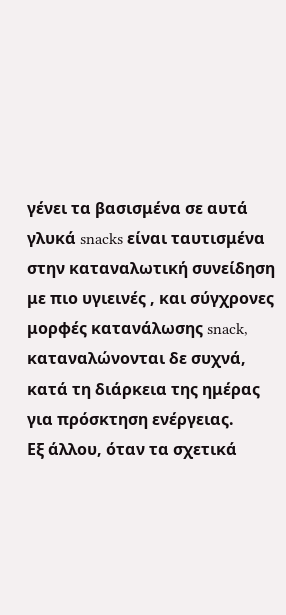γένει τα βασισμένα σε αυτά γλυκά snacks είναι ταυτισμένα στην καταναλωτική συνείδηση με πιο υγιεινές , και σύγχρονες μορφές κατανάλωσης snack, καταναλώνονται δε συχνά, κατά τη διάρκεια της ημέρας για πρόσκτηση ενέργειας.
Εξ άλλου, όταν τα σχετικά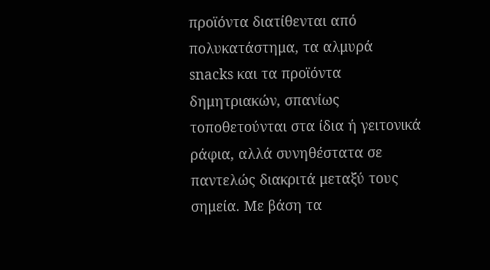προϊόντα διατίθενται από πολυκατάστημα, τα αλμυρά snacks και τα προϊόντα δημητριακών, σπανίως τοποθετούνται στα ίδια ή γειτονικά ράφια, αλλά συνηθέστατα σε παντελώς διακριτά μεταξύ τους σημεία. Με βάση τα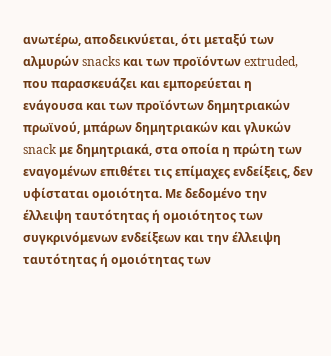ανωτέρω, αποδεικνύεται, ότι μεταξύ των αλμυρών snacks και των προϊόντων extruded, που παρασκευάζει και εμπορεύεται η ενάγουσα και των προϊόντων δημητριακών πρωϊνού, μπάρων δημητριακών και γλυκών snack με δημητριακά, στα οποία η πρώτη των εναγομένων επιθέτει τις επίμαχες ενδείξεις, δεν υφίσταται ομοιότητα. Με δεδομένο την έλλειψη ταυτότητας ή ομοιότητος των συγκρινόμενων ενδείξεων και την έλλειψη ταυτότητας ή ομοιότητας των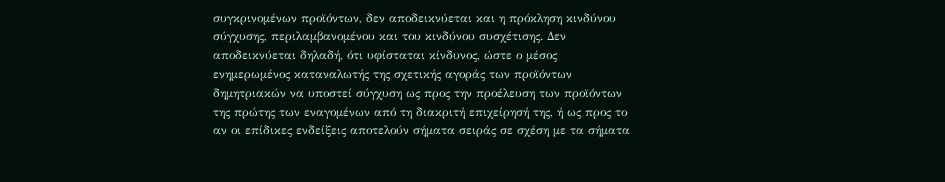συγκρινομένων προϊόντων, δεν αποδεικνύεται και η πρόκληση κινδύνου σύγχυσης, περιλαμβανομένου και του κινδύνου συσχέτισης. Δεν αποδεικνύεται δηλαδή, ότι υφίσταται κίνδυνος, ώστε ο μέσος ενημερωμένος καταναλωτής της σχετικής αγοράς των προϊόντων δημητριακών να υποστεί σύγχυση ως προς την προέλευση των προϊόντων της πρώτης των εναγομένων από τη διακριτή επιχείρησή της, ή ως προς το αν οι επίδικες ενδείξεις αποτελούν σήματα σειράς σε σχέση με τα σήματα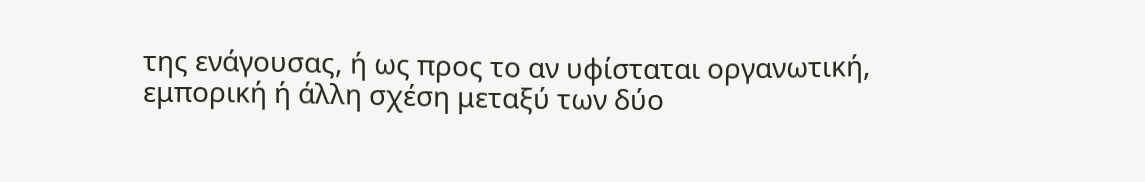της ενάγουσας, ή ως προς το αν υφίσταται οργανωτική, εμπορική ή άλλη σχέση μεταξύ των δύο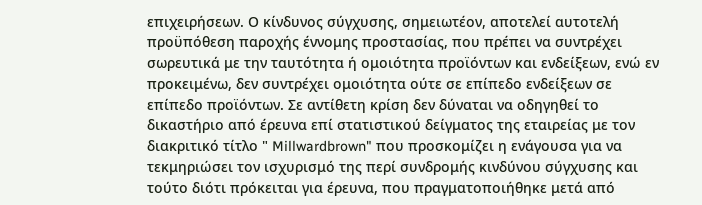επιχειρήσεων. Ο κίνδυνος σύγχυσης, σημειωτέον, αποτελεί αυτοτελή προϋπόθεση παροχής έννομης προστασίας, που πρέπει να συντρέχει σωρευτικά με την ταυτότητα ή ομοιότητα προϊόντων και ενδείξεων, ενώ εν προκειμένω, δεν συντρέχει ομοιότητα ούτε σε επίπεδο ενδείξεων σε επίπεδο προϊόντων. Σε αντίθετη κρίση δεν δύναται να οδηγηθεί το δικαστήριο από έρευνα επί στατιστικού δείγματος της εταιρείας με τον διακριτικό τίτλο " Millwardbrown" που προσκομίζει η ενάγουσα για να τεκμηριώσει τον ισχυρισμό της περί συνδρομής κινδύνου σύγχυσης και τούτο διότι πρόκειται για έρευνα, που πραγματοποιήθηκε μετά από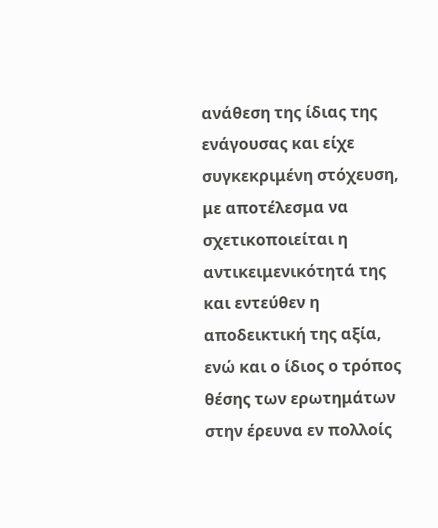ανάθεση της ίδιας της ενάγουσας και είχε συγκεκριμένη στόχευση, με αποτέλεσμα να σχετικοποιείται η αντικειμενικότητά της και εντεύθεν η αποδεικτική της αξία, ενώ και ο ίδιος ο τρόπος θέσης των ερωτημάτων στην έρευνα εν πολλοίς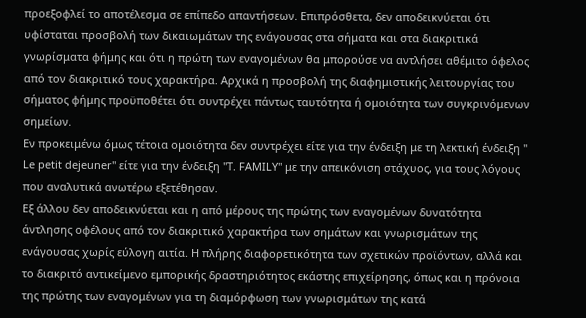προεξοφλεί το αποτέλεσμα σε επίπεδο απαντήσεων. Επιπρόσθετα, δεν αποδεικνύεται ότι υφίσταται προσβολή των δικαιωμάτων της ενάγουσας στα σήματα και στα διακριτικά γνωρίσματα φήμης και ότι η πρώτη των εναγομένων θα μπορούσε να αντλήσει αθέμιτο όφελος από τον διακριτικό τους χαρακτήρα. Αρχικά η προσβολή της διαφημιστικής λειτουργίας του σήματος φήμης προϋποθέτει ότι συντρέχει πάντως ταυτότητα ή ομοιότητα των συγκρινόμενων σημείων.
Εν προκειμένω όμως τέτοια ομοιότητα δεν συντρέχει είτε για την ένδειξη με τη λεκτική ένδειξη " Le petit dejeuner" είτε για την ένδειξη "T. FAMILY" με την απεικόνιση στάχυος, για τους λόγους που αναλυτικά ανωτέρω εξετέθησαν.
Εξ άλλου δεν αποδεικνύεται και η από μέρους της πρώτης των εναγομένων δυνατότητα άντλησης οφέλους από τον διακριτικό χαρακτήρα των σημάτων και γνωρισμάτων της ενάγουσας χωρίς εύλογη αιτία. Η πλήρης διαφορετικότητα των σχετικών προϊόντων, αλλά και το διακριτό αντικείμενο εμπορικής δραστηριότητος εκάστης επιχείρησης, όπως και η πρόνοια της πρώτης των εναγομένων για τη διαμόρφωση των γνωρισμάτων της κατά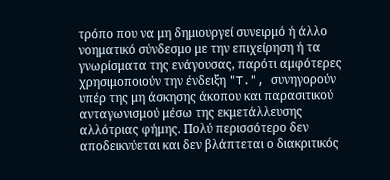τρόπο που να μη δημιουργεί συνειρμό ή άλλο νοηματικό σύνδεσμο με την επιχείρηση ή τα γνωρίσματα της ενάγουσας, παρότι αμφότερες χρησιμοποιούν την ένδειξη "T.", συνηγορούν υπέρ της μη άσκησης άκοπου και παρασιτικού ανταγωνισμού μέσω της εκμετάλλευσης αλλότριας φήμης. Πολύ περισσότερο δεν αποδεικνύεται και δεν βλάπτεται ο διακριτικός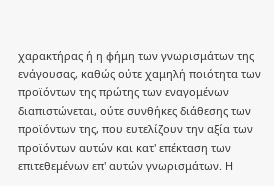χαρακτήρας ή η φήμη των γνωρισμάτων της ενάγουσας, καθώς ούτε χαμηλή ποιότητα των προϊόντων της πρώτης των εναγομένων διαπιστώνεται, ούτε συνθήκες διάθεσης των προϊόντων της, που ευτελίζουν την αξία των προϊόντων αυτών και κατ' επέκταση των επιτεθεμένων επ' αυτών γνωρισμάτων. Η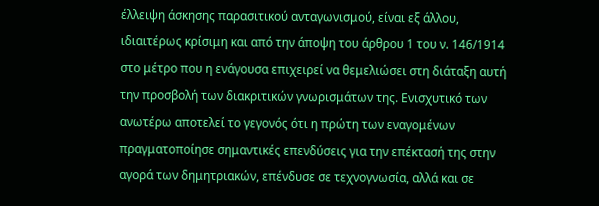έλλειψη άσκησης παρασιτικού ανταγωνισμού, είναι εξ άλλου, ιδιαιτέρως κρίσιμη και από την άποψη του άρθρου 1 του ν. 146/1914 στο μέτρο που η ενάγουσα επιχειρεί να θεμελιώσει στη διάταξη αυτή την προσβολή των διακριτικών γνωρισμάτων της. Ενισχυτικό των ανωτέρω αποτελεί το γεγονός ότι η πρώτη των εναγομένων πραγματοποίησε σημαντικές επενδύσεις για την επέκτασή της στην αγορά των δημητριακών, επένδυσε σε τεχνογνωσία, αλλά και σε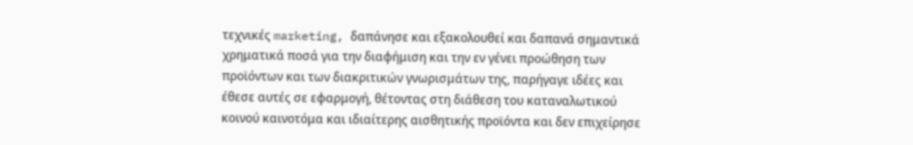τεχνικές marketing, δαπάνησε και εξακολουθεί και δαπανά σημαντικά χρηματικά ποσά για την διαφήμιση και την εν γένει προώθηση των προϊόντων και των διακριτικών γνωρισμάτων της, παρήγαγε ιδέες και έθεσε αυτές σε εφαρμογή, θέτοντας στη διάθεση του καταναλωτικού κοινού καινοτόμα και ιδιαίτερης αισθητικής προϊόντα και δεν επιχείρησε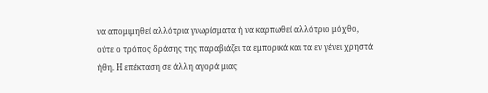να απομιμηθεί αλλότρια γνωρίσματα ή να καρπωθεί αλλότριο μόχθο, ούτε ο τρόπος δράσης της παραβιάζει τα εμπορικά και τα εν γένει χρηστά ήθη. Η επέκταση σε άλλη αγορά μιας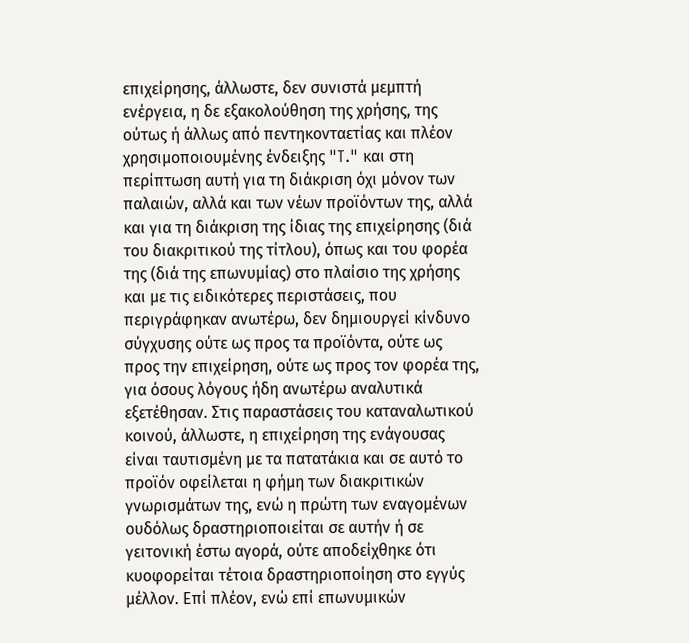επιχείρησης, άλλωστε, δεν συνιστά μεμπτή ενέργεια, η δε εξακολούθηση της χρήσης, της ούτως ή άλλως από πεντηκονταετίας και πλέον χρησιμοποιουμένης ένδειξης "T." και στη περίπτωση αυτή για τη διάκριση όχι μόνον των παλαιών, αλλά και των νέων προϊόντων της, αλλά και για τη διάκριση της ίδιας της επιχείρησης (διά του διακριτικού της τίτλου), όπως και του φορέα της (διά της επωνυμίας) στο πλαίσιο της χρήσης και με τις ειδικότερες περιστάσεις, που περιγράφηκαν ανωτέρω, δεν δημιουργεί κίνδυνο σύγχυσης ούτε ως προς τα προϊόντα, ούτε ως προς την επιχείρηση, ούτε ως προς τον φορέα της, για όσους λόγους ήδη ανωτέρω αναλυτικά εξετέθησαν. Στις παραστάσεις του καταναλωτικού κοινού, άλλωστε, η επιχείρηση της ενάγουσας είναι ταυτισμένη με τα πατατάκια και σε αυτό το προϊόν οφείλεται η φήμη των διακριτικών γνωρισμάτων της, ενώ η πρώτη των εναγομένων ουδόλως δραστηριοποιείται σε αυτήν ή σε γειτονική έστω αγορά, ούτε αποδείχθηκε ότι κυοφορείται τέτοια δραστηριοποίηση στο εγγύς μέλλον. Επί πλέον, ενώ επί επωνυμικών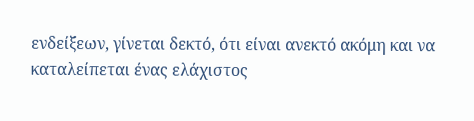ενδείξεων, γίνεται δεκτό, ότι είναι ανεκτό ακόμη και να καταλείπεται ένας ελάχιστος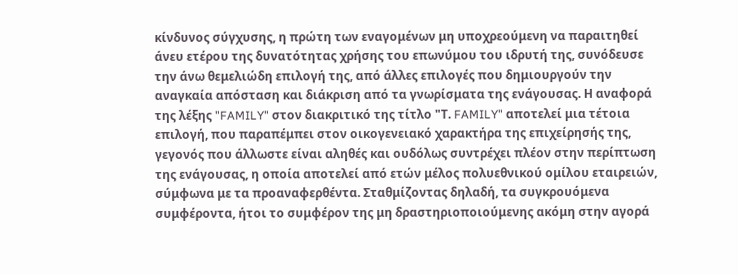κίνδυνος σύγχυσης, η πρώτη των εναγομένων μη υποχρεούμενη να παραιτηθεί άνευ ετέρου της δυνατότητας χρήσης του επωνύμου του ιδρυτή της, συνόδευσε την άνω θεμελιώδη επιλογή της, από άλλες επιλογές που δημιουργούν την αναγκαία απόσταση και διάκριση από τα γνωρίσματα της ενάγουσας. Η αναφορά της λέξης "FAMILY" στον διακριτικό της τίτλο "Τ. FAMILY" αποτελεί μια τέτοια επιλογή, που παραπέμπει στον οικογενειακό χαρακτήρα της επιχείρησής της, γεγονός που άλλωστε είναι αληθές και ουδόλως συντρέχει πλέον στην περίπτωση της ενάγουσας, η οποία αποτελεί από ετών μέλος πολυεθνικού ομίλου εταιρειών, σύμφωνα με τα προαναφερθέντα. Σταθμίζοντας δηλαδή, τα συγκρουόμενα συμφέροντα, ήτοι το συμφέρον της μη δραστηριοποιούμενης ακόμη στην αγορά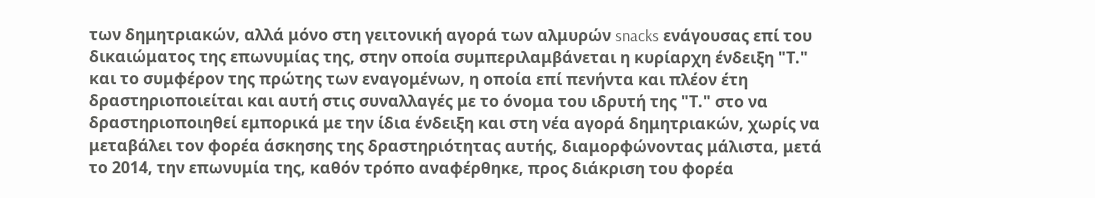των δημητριακών, αλλά μόνο στη γειτονική αγορά των αλμυρών snacks ενάγουσας επί του δικαιώματος της επωνυμίας της, στην οποία συμπεριλαμβάνεται η κυρίαρχη ένδειξη "Τ." και το συμφέρον της πρώτης των εναγομένων, η οποία επί πενήντα και πλέον έτη δραστηριοποιείται και αυτή στις συναλλαγές με το όνομα του ιδρυτή της "Τ." στο να δραστηριοποιηθεί εμπορικά με την ίδια ένδειξη και στη νέα αγορά δημητριακών, χωρίς να μεταβάλει τον φορέα άσκησης της δραστηριότητας αυτής, διαμορφώνοντας μάλιστα, μετά το 2014, την επωνυμία της, καθόν τρόπο αναφέρθηκε, προς διάκριση του φορέα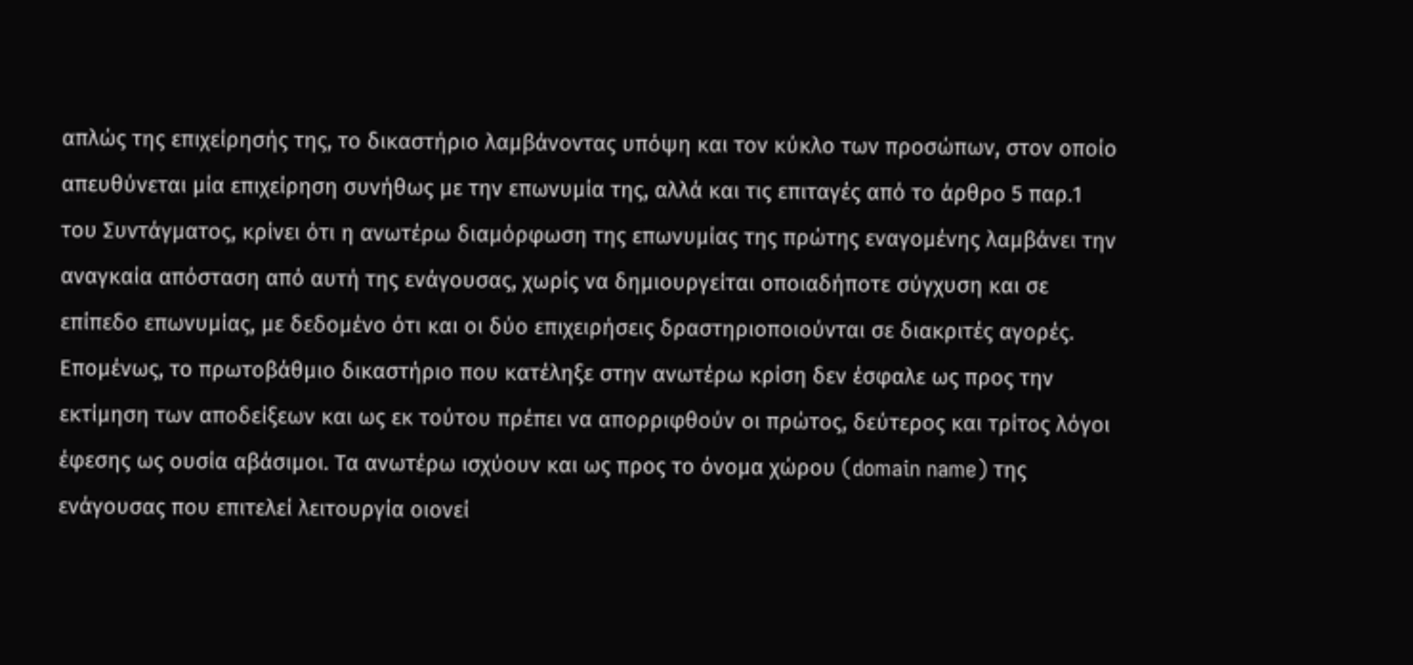απλώς της επιχείρησής της, το δικαστήριο λαμβάνοντας υπόψη και τον κύκλο των προσώπων, στον οποίο απευθύνεται μία επιχείρηση συνήθως με την επωνυμία της, αλλά και τις επιταγές από το άρθρο 5 παρ.1 του Συντάγματος, κρίνει ότι η ανωτέρω διαμόρφωση της επωνυμίας της πρώτης εναγομένης λαμβάνει την αναγκαία απόσταση από αυτή της ενάγουσας, χωρίς να δημιουργείται οποιαδήποτε σύγχυση και σε επίπεδο επωνυμίας, με δεδομένο ότι και οι δύο επιχειρήσεις δραστηριοποιούνται σε διακριτές αγορές. Επομένως, το πρωτοβάθμιο δικαστήριο που κατέληξε στην ανωτέρω κρίση δεν έσφαλε ως προς την εκτίμηση των αποδείξεων και ως εκ τούτου πρέπει να απορριφθούν οι πρώτος, δεύτερος και τρίτος λόγοι έφεσης ως ουσία αβάσιμοι. Τα ανωτέρω ισχύουν και ως προς το όνομα χώρου (domain name) της ενάγουσας που επιτελεί λειτουργία οιονεί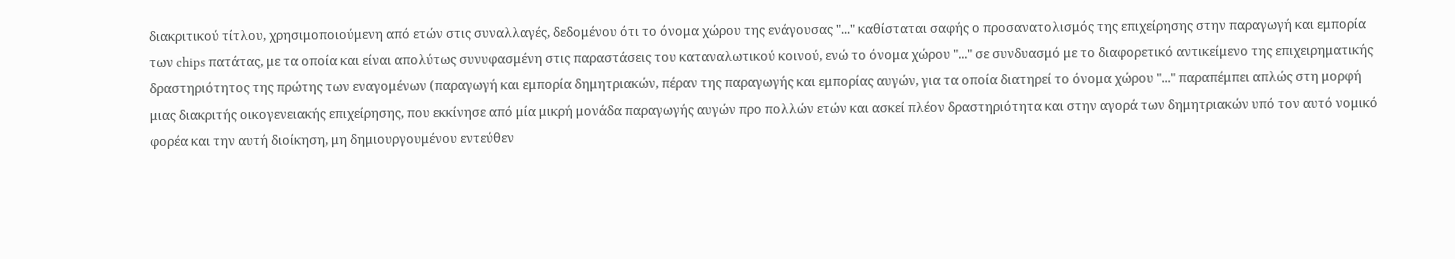διακριτικού τίτλου, χρησιμοποιούμενη από ετών στις συναλλαγές, δεδομένου ότι το όνομα χώρου της ενάγουσας "..." καθίσταται σαφής ο προσανατολισμός της επιχείρησης στην παραγωγή και εμπορία των chips πατάτας, με τα οποία και είναι απολύτως συνυφασμένη στις παραστάσεις του καταναλωτικού κοινού, ενώ το όνομα χώρου "..." σε συνδυασμό με το διαφορετικό αντικείμενο της επιχειρηματικής δραστηριότητος της πρώτης των εναγομένων (παραγωγή και εμπορία δημητριακών, πέραν της παραγωγής και εμπορίας αυγών, για τα οποία διατηρεί το όνομα χώρου "..." παραπέμπει απλώς στη μορφή μιας διακριτής οικογενειακής επιχείρησης, που εκκίνησε από μία μικρή μονάδα παραγωγής αυγών προ πολλών ετών και ασκεί πλέον δραστηριότητα και στην αγορά των δημητριακών υπό τον αυτό νομικό φορέα και την αυτή διοίκηση, μη δημιουργουμένου εντεύθεν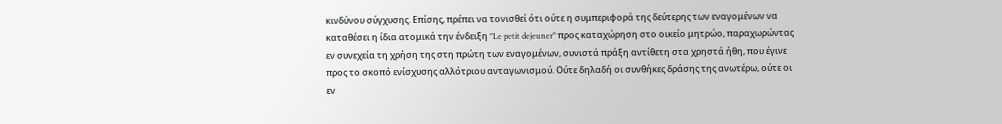κινδύνου σύγχυσης. Επίσης, πρέπει να τονισθεί ότι ούτε η συμπεριφορά της δεύτερης των εναγομένων να καταθέσει η ίδια ατομικά την ένδειξη "Le petit dejeuner" προς καταχώρηση στο οικείο μητρώο, παραχωρώντας εν συνεχεία τη χρήση της στη πρώτη των εναγομένων, συνιστά πράξη αντίθετη στα χρηστά ήθη, που έγινε προς το σκοπό ενίσχυσης αλλότριου ανταγωνισμού. Ούτε δηλαδή οι συνθήκες δράσης της ανωτέρω, ούτε οι εν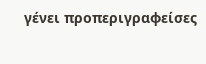γένει προπεριγραφείσες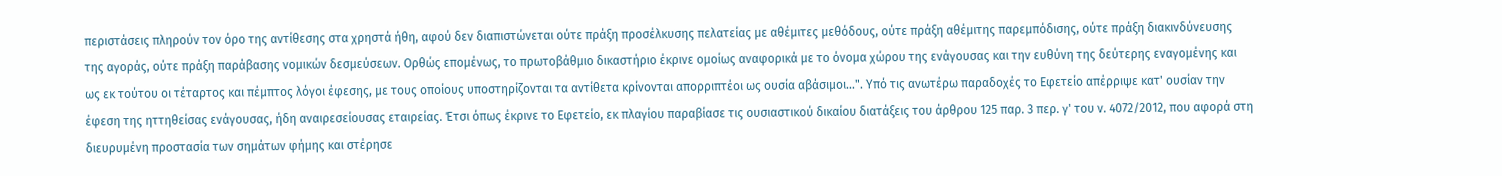περιστάσεις πληρούν τον όρο της αντίθεσης στα χρηστά ήθη, αφού δεν διαπιστώνεται ούτε πράξη προσέλκυσης πελατείας με αθέμιτες μεθόδους, ούτε πράξη αθέμιτης παρεμπόδισης, ούτε πράξη διακινδύνευσης της αγοράς, ούτε πράξη παράβασης νομικών δεσμεύσεων. Ορθώς επομένως, το πρωτοβάθμιο δικαστήριο έκρινε ομοίως αναφορικά με το όνομα χώρου της ενάγουσας και την ευθύνη της δεύτερης εναγομένης και ως εκ τούτου οι τέταρτος και πέμπτος λόγοι έφεσης, με τους οποίους υποστηρίζονται τα αντίθετα κρίνονται απορριπτέοι ως ουσία αβάσιμοι...". Υπό τις ανωτέρω παραδοχές το Εφετείο απέρριψε κατ' ουσίαν την έφεση της ηττηθείσας ενάγουσας, ήδη αναιρεσείουσας εταιρείας. Έτσι όπως έκρινε το Εφετείο, εκ πλαγίου παραβίασε τις ουσιαστικού δικαίου διατάξεις του άρθρου 125 παρ. 3 περ. γ' του ν. 4072/2012, που αφορά στη διευρυμένη προστασία των σημάτων φήμης και στέρησε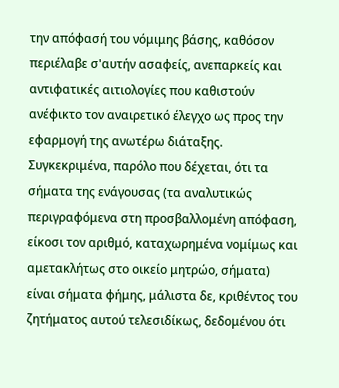την απόφασή του νόμιμης βάσης, καθόσον περιέλαβε σ'αυτήν ασαφείς, ανεπαρκείς και αντιφατικές αιτιολογίες που καθιστούν ανέφικτο τον αναιρετικό έλεγχο ως προς την εφαρμογή της ανωτέρω διάταξης. Συγκεκριμένα, παρόλο που δέχεται, ότι τα σήματα της ενάγουσας (τα αναλυτικώς περιγραφόμενα στη προσβαλλομένη απόφαση, είκοσι τον αριθμό, καταχωρημένα νομίμως και αμετακλήτως στο οικείο μητρώο, σήματα) είναι σήματα φήμης, μάλιστα δε, κριθέντος του ζητήματος αυτού τελεσιδίκως, δεδομένου ότι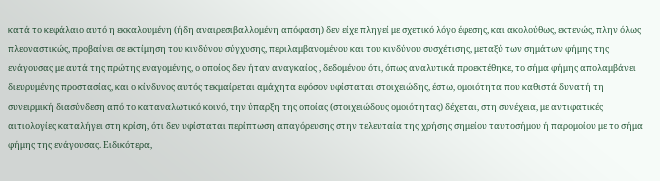κατά το κεφάλαιο αυτό η εκκαλουμένη (ήδη αναιρεσιβαλλομένη απόφαση) δεν είχε πληγεί με σχετικό λόγο έφεσης, και ακολούθως, εκτενώς, πλην όλως πλεοναστικώς, προβαίνει σε εκτίμηση του κινδύνου σύγχυσης, περιλαμβανομένου και του κινδύνου συσχέτισης, μεταξύ των σημάτων φήμης της ενάγουσας με αυτά της πρώτης εναγομένης, ο οποίος δεν ήταν αναγκαίος , δεδομένου ότι, όπως αναλυτικά προεκτέθηκε, το σήμα φήμης απολαμβάνει διευρυμένης προστασίας, και ο κίνδυνος αυτός τεκμαίρεται αμάχητα εφόσον υφίσταται στοιχειώδης, έστω, ομοιότητα που καθιστά δυνατή τη συνειρμική διασύνδεση από το καταναλωτικό κοινό, την ύπαρξη της οποίας (στοιχειώδους ομοιότητας) δέχεται, στη συνέχεια, με αντιφατικές αιτιολογίες καταλήγει στη κρίση, ότι δεν υφίσταται περίπτωση απαγόρευσης στην τελευταία της χρήσης σημείου ταυτοσήμου ή παρομοίου με το σήμα φήμης της ενάγουσας. Ειδικότερα,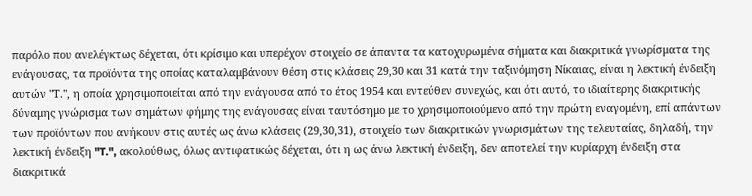παρόλο που ανελέγκτως δέχεται, ότι κρίσιμο και υπερέχον στοιχείο σε άπαντα τα κατοχυρωμένα σήματα και διακριτικά γνωρίσματα της ενάγουσας, τα προϊόντα της οποίας καταλαμβάνουν θέση στις κλάσεις 29,30 και 31 κατά την ταξινόμηση Νίκαιας, είναι η λεκτική ένδειξη αυτών "Τ.", η οποία χρησιμοποιείται από την ενάγουσα από το έτος 1954 και εντεύθεν συνεχώς, και ότι αυτό, το ιδιαίτερης διακριτικής δύναμης γνώρισμα των σημάτων φήμης της ενάγουσας είναι ταυτόσημο με το χρησιμοποιούμενο από την πρώτη εναγομένη, επί απάντων των προϊόντων που ανήκουν στις αυτές ως άνω κλάσεις (29,30,31), στοιχείο των διακριτικών γνωρισμάτων της τελευταίας, δηλαδή, την λεκτική ένδειξη "T.", ακολούθως, όλως αντιφατικώς δέχεται, ότι η ως άνω λεκτική ένδειξη, δεν αποτελεί την κυρίαρχη ένδειξη στα διακριτικά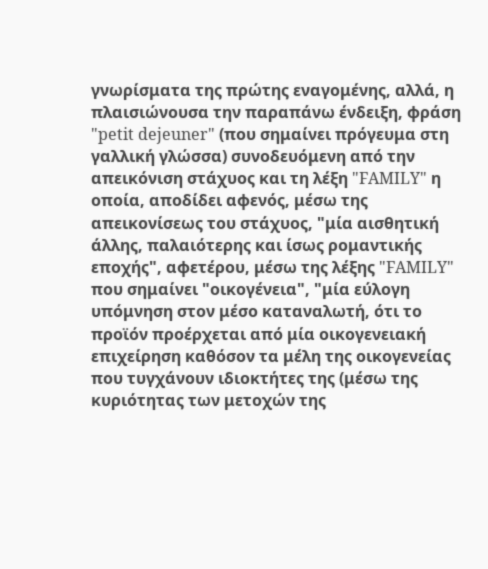γνωρίσματα της πρώτης εναγομένης, αλλά, η πλαισιώνουσα την παραπάνω ένδειξη, φράση "petit dejeuner" (που σημαίνει πρόγευμα στη γαλλική γλώσσα) συνοδευόμενη από την απεικόνιση στάχυος και τη λέξη "FAMILY" η οποία, αποδίδει αφενός, μέσω της απεικονίσεως του στάχυος, "μία αισθητική άλλης, παλαιότερης και ίσως ρομαντικής εποχής", αφετέρου, μέσω της λέξης "FAMILY" που σημαίνει "οικογένεια", "μία εύλογη υπόμνηση στον μέσο καταναλωτή, ότι το προϊόν προέρχεται από μία οικογενειακή επιχείρηση καθόσον τα μέλη της οικογενείας που τυγχάνουν ιδιοκτήτες της (μέσω της κυριότητας των μετοχών της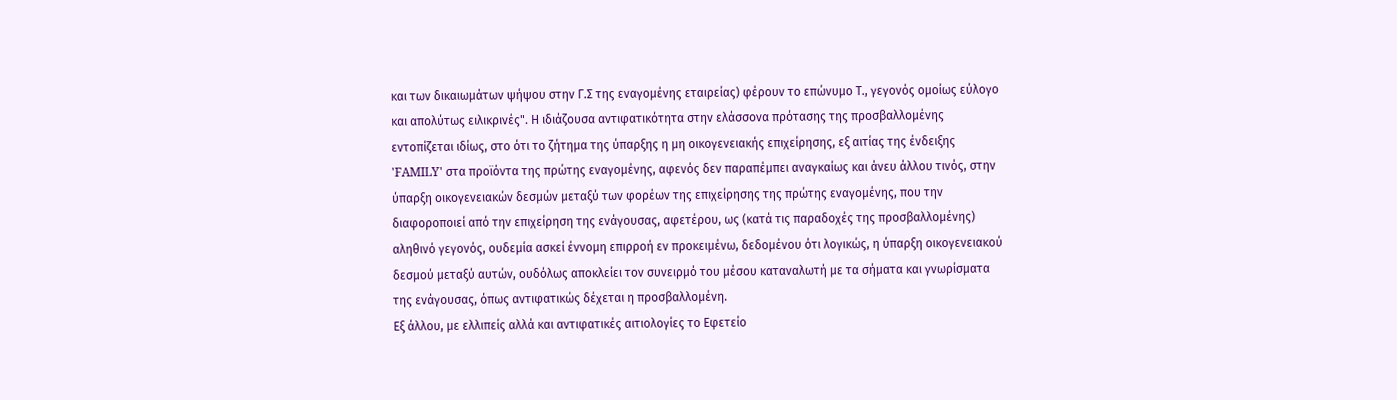και των δικαιωμάτων ψήψου στην Γ.Σ της εναγομένης εταιρείας) φέρουν το επώνυμο Τ., γεγονός ομοίως εύλογο και απολύτως ειλικρινές". Η ιδιάζουσα αντιφατικότητα στην ελάσσονα πρότασης της προσβαλλομένης εντοπίζεται ιδίως, στο ότι το ζήτημα της ύπαρξης η μη οικογενειακής επιχείρησης, εξ αιτίας της ένδειξης 'FAMILY' στα προϊόντα της πρώτης εναγομένης, αφενός δεν παραπέμπει αναγκαίως και άνευ άλλου τινός, στην ύπαρξη οικογενειακών δεσμών μεταξύ των φορέων της επιχείρησης της πρώτης εναγομένης, που την διαφοροποιεί από την επιχείρηση της ενάγουσας, αφετέρου, ως (κατά τις παραδοχές της προσβαλλομένης) αληθινό γεγονός, ουδεμία ασκεί έννομη επιρροή εν προκειμένω, δεδομένου ότι λογικώς, η ύπαρξη οικογενειακού δεσμού μεταξύ αυτών, ουδόλως αποκλείει τον συνειρμό του μέσου καταναλωτή με τα σήματα και γνωρίσματα της ενάγουσας, όπως αντιφατικώς δέχεται η προσβαλλομένη.
Εξ άλλου, με ελλιπείς αλλά και αντιφατικές αιτιολογίες το Εφετείο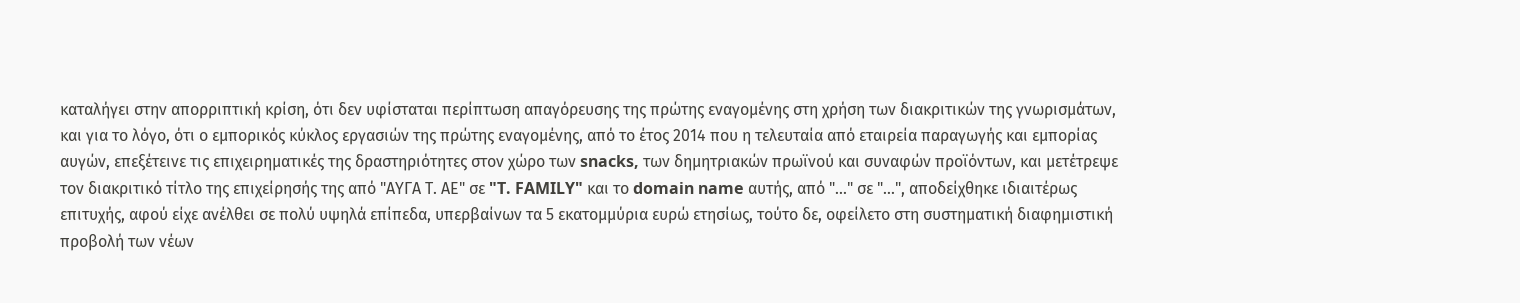καταλήγει στην απορριπτική κρίση, ότι δεν υφίσταται περίπτωση απαγόρευσης της πρώτης εναγομένης στη χρήση των διακριτικών της γνωρισμάτων, και για το λόγο, ότι ο εμπορικός κύκλος εργασιών της πρώτης εναγομένης, από το έτος 2014 που η τελευταία από εταιρεία παραγωγής και εμπορίας αυγών, επεξέτεινε τις επιχειρηματικές της δραστηριότητες στον χώρο των snacks, των δημητριακών πρωϊνού και συναφών προϊόντων, και μετέτρεψε τον διακριτικό τίτλο της επιχείρησής της από "ΑΥΓΑ Τ. ΑΕ" σε "T. FAMILY" και το domain name αυτής, από "..." σε "...", αποδείχθηκε ιδιαιτέρως επιτυχής, αφού είχε ανέλθει σε πολύ υψηλά επίπεδα, υπερβαίνων τα 5 εκατομμύρια ευρώ ετησίως, τούτο δε, οφείλετο στη συστηματική διαφημιστική προβολή των νέων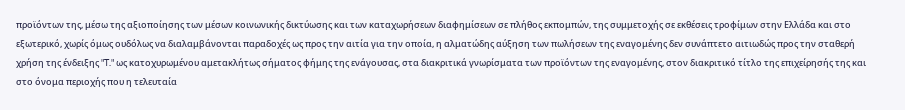προϊόντων της, μέσω της αξιοποίησης των μέσων κοινωνικής δικτύωσης και των καταχωρήσεων διαφημίσεων σε πλήθος εκπομπών, της συμμετοχής σε εκθέσεις τροφίμων στην Ελλάδα και στο εξωτερικό, χωρίς όμως ουδόλως να διαλαμβάνονται παραδοχές ως προς την αιτία για την οποία, η αλματώδης αύξηση των πωλήσεων της εναγομένης δεν συνάπτετο αιτιωδώς προς την σταθερή χρήση της ένδειξης "T." ως κατοχυρωμένου αμετακλήτως σήματος φήμης της ενάγουσας, στα διακριτικά γνωρίσματα των προϊόντων της εναγομένης, στον διακριτικό τίτλο της επιχείρησής της και στο όνομα περιοχής που η τελευταία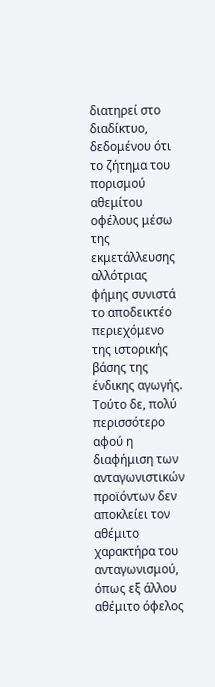διατηρεί στο διαδίκτυο, δεδομένου ότι το ζήτημα του πορισμού αθεμίτου οφέλους μέσω της εκμετάλλευσης αλλότριας φήμης συνιστά το αποδεικτέο περιεχόμενο της ιστορικής βάσης της ένδικης αγωγής. Τούτο δε, πολύ περισσότερο αφού η διαφήμιση των ανταγωνιστικών προϊόντων δεν αποκλείει τον αθέμιτο χαρακτήρα του ανταγωνισμού, όπως εξ άλλου αθέμιτο όφελος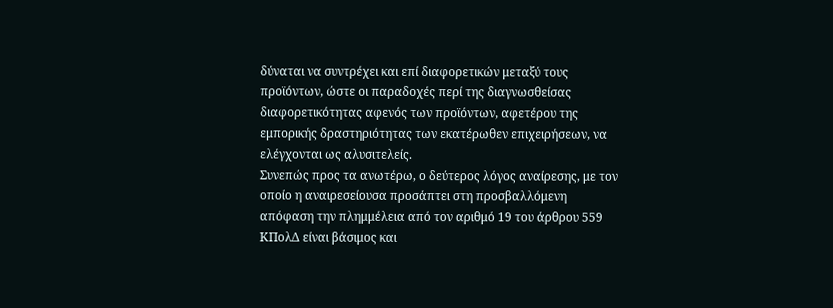δύναται να συντρέχει και επί διαφορετικών μεταξύ τους προϊόντων, ώστε οι παραδοχές περί της διαγνωσθείσας διαφορετικότητας αφενός των προϊόντων, αφετέρου της εμπορικής δραστηριότητας των εκατέρωθεν επιχειρήσεων, να ελέγχονται ως αλυσιτελείς.
Συνεπώς προς τα ανωτέρω, ο δεύτερος λόγος αναίρεσης, με τον οποίο η αναιρεσείουσα προσάπτει στη προσβαλλόμενη απόφαση την πλημμέλεια από τον αριθμό 19 του άρθρου 559 ΚΠολΔ είναι βάσιμος και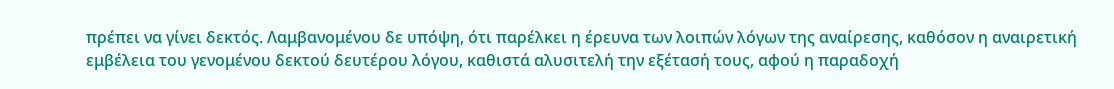πρέπει να γίνει δεκτός. Λαμβανομένου δε υπόψη, ότι παρέλκει η έρευνα των λοιπών λόγων της αναίρεσης, καθόσον η αναιρετική εμβέλεια του γενομένου δεκτού δευτέρου λόγου, καθιστά αλυσιτελή την εξέτασή τους, αφού η παραδοχή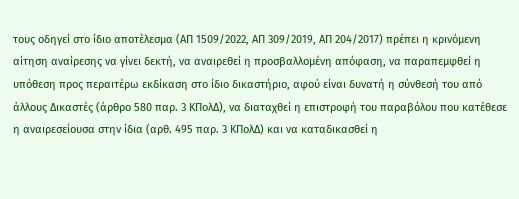τους οδηγεί στο ίδιο αποτέλεσμα (ΑΠ 1509/2022, ΑΠ 309/2019, ΑΠ 204/2017) πρέπει η κρινόμενη αίτηση αναίρεσης να γίνει δεκτή, να αναιρεθεί η προσβαλλομένη απόφαση, να παραπεμφθεί η υπόθεση προς περαιτέρω εκδίκαση στο ίδιο δικαστήριο, αφού είναι δυνατή η σύνθεσή του από άλλους Δικαστές (άρθρο 580 παρ. 3 ΚΠολΔ), να διαταχθεί η επιστροφή του παραβόλου που κατέθεσε η αναιρεσείουσα στην ίδια (αρθ. 495 παρ. 3 ΚΠολΔ) και να καταδικασθεί η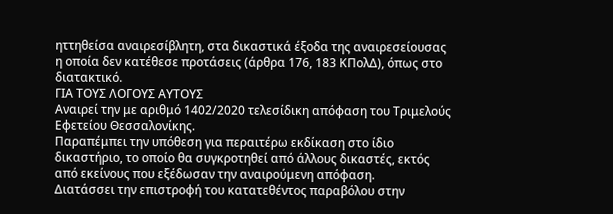ηττηθείσα αναιρεσίβλητη, στα δικαστικά έξοδα της αναιρεσείουσας η οποία δεν κατέθεσε προτάσεις (άρθρα 176, 183 ΚΠολΔ), όπως στο διατακτικό.
ΓΙΑ ΤΟΥΣ ΛΟΓΟΥΣ ΑΥΤΟΥΣ
Αναιρεί την με αριθμό 1402/2020 τελεσίδικη απόφαση του Τριμελούς Εφετείου Θεσσαλονίκης.
Παραπέμπει την υπόθεση για περαιτέρω εκδίκαση στο ίδιο δικαστήριο, το οποίο θα συγκροτηθεί από άλλους δικαστές, εκτός από εκείνους που εξέδωσαν την αναιρούμενη απόφαση.
Διατάσσει την επιστροφή του κατατεθέντος παραβόλου στην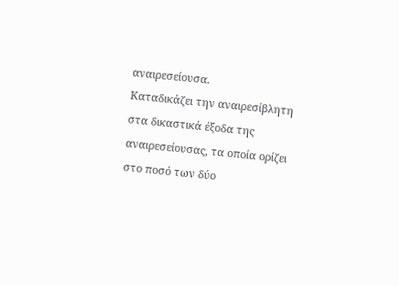αναιρεσείουσα.
Καταδικάζει την αναιρεσίβλητη στα δικαστικά έξοδα της αναιρεσείουσας, τα οποία ορίζει στο ποσό των δύο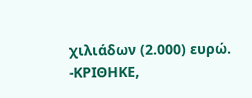χιλιάδων (2.000) ευρώ.
-ΚΡΙΘΗΚΕ,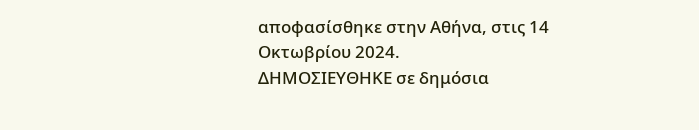αποφασίσθηκε στην Αθήνα, στις 14 Οκτωβρίου 2024.
ΔΗΜΟΣΙΕΥΘΗΚΕ σε δημόσια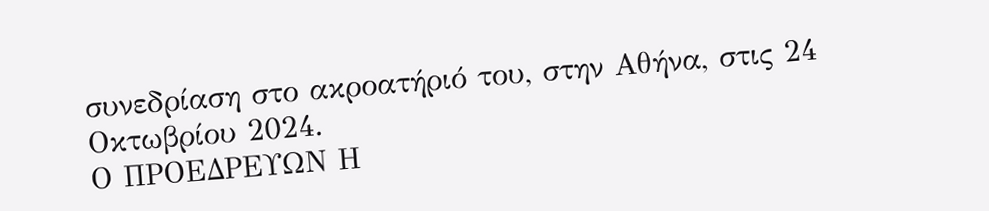συνεδρίαση στο ακροατήριό του, στην Αθήνα, στις 24 Οκτωβρίου 2024.
Ο ΠΡΟΕΔΡΕΥΩΝ Η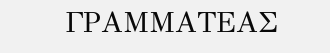ΓΡΑΜΜΑΤΕΑΣ